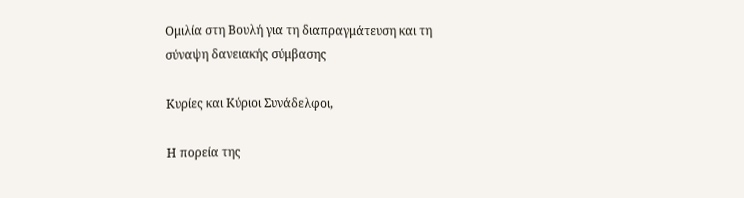Ομιλία στη Βουλή για τη διαπραγμάτευση και τη σύναψη δανειακής σύμβασης

Κυρίες και Κύριοι Συνάδελφοι,

Η πορεία της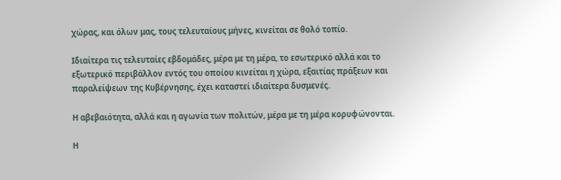χώρας, και όλων μας, τους τελευταίους μήνες, κινείται σε θολό τοπίο.

Ιδιαίτερα τις τελευταίες εβδομάδες, μέρα με τη μέρα, το εσωτερικό αλλά και το εξωτερικό περιβάλλον εντός του οποίου κινείται η χώρα, εξαιτίας πράξεων και παραλείψεων της Κυβέρνησης, έχει καταστεί ιδιαίτερα δυσμενές.

Η αβεβαιότητα, αλλά και η αγωνία των πολιτών, μέρα με τη μέρα κορυφώνονται.

Η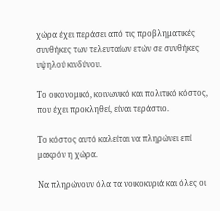χώρα έχει περάσει από τις προβληματικές συνθήκες των τελευταίων ετών σε συνθήκες υψηλού κινδύνου.

Το οικονομικό, κοινωνικό και πολιτικό κόστος, που έχει προκληθεί, είναι τεράστιο.

Το κόστος αυτό καλείται να πληρώνει επί μακρόν η χώρα.

Να πληρώνουν όλα τα νοικοκυριά και όλες οι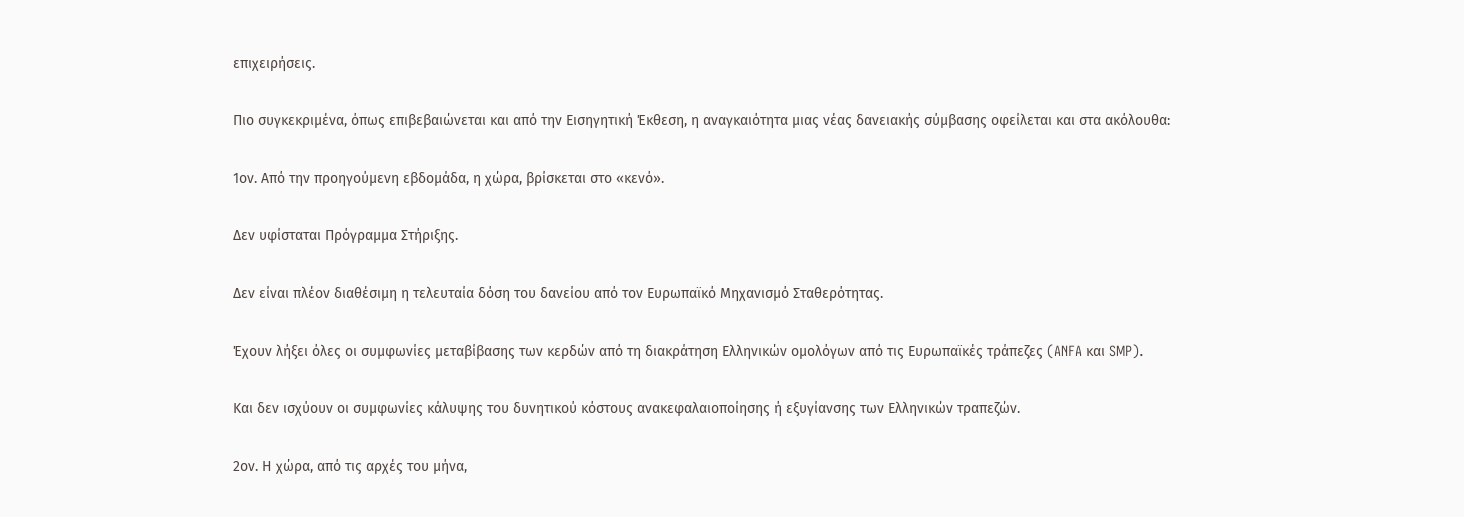επιχειρήσεις.

Πιο συγκεκριμένα, όπως επιβεβαιώνεται και από την Εισηγητική Έκθεση, η αναγκαιότητα μιας νέας δανειακής σύμβασης οφείλεται και στα ακόλουθα:

1ον. Από την προηγούμενη εβδομάδα, η χώρα, βρίσκεται στο «κενό».

Δεν υφίσταται Πρόγραμμα Στήριξης.

Δεν είναι πλέον διαθέσιμη η τελευταία δόση του δανείου από τον Ευρωπαϊκό Μηχανισμό Σταθερότητας.

Έχουν λήξει όλες οι συμφωνίες μεταβίβασης των κερδών από τη διακράτηση Ελληνικών ομολόγων από τις Ευρωπαϊκές τράπεζες (ANFA και SMP).

Και δεν ισχύουν οι συμφωνίες κάλυψης του δυνητικού κόστους ανακεφαλαιοποίησης ή εξυγίανσης των Ελληνικών τραπεζών.

2ον. Η χώρα, από τις αρχές του μήνα,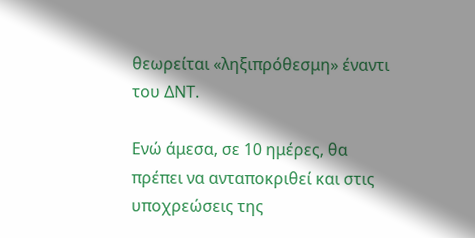θεωρείται «ληξιπρόθεσμη» έναντι του ΔΝΤ.

Ενώ άμεσα, σε 10 ημέρες, θα πρέπει να ανταποκριθεί και στις υποχρεώσεις της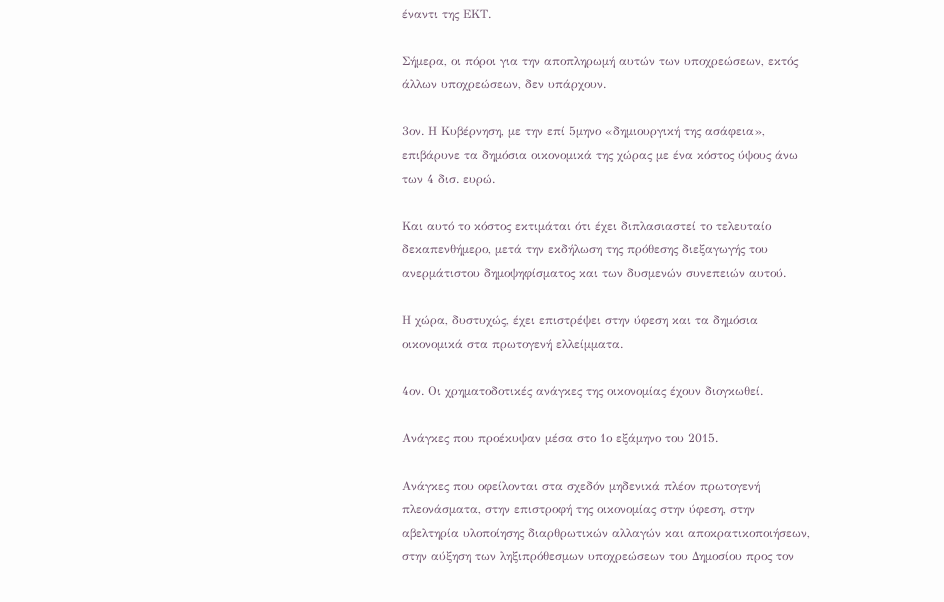έναντι της ΕΚΤ.

Σήμερα, οι πόροι για την αποπληρωμή αυτών των υποχρεώσεων, εκτός άλλων υποχρεώσεων, δεν υπάρχουν.

3ον. Η Κυβέρνηση, με την επί 5μηνο «δημιουργική της ασάφεια», επιβάρυνε τα δημόσια οικονομικά της χώρας με ένα κόστος ύψους άνω των 4 δισ. ευρώ.

Και αυτό το κόστος εκτιμάται ότι έχει διπλασιαστεί το τελευταίο δεκαπενθήμερο, μετά την εκδήλωση της πρόθεσης διεξαγωγής του ανερμάτιστου δημοψηφίσματος και των δυσμενών συνεπειών αυτού.

Η χώρα, δυστυχώς, έχει επιστρέψει στην ύφεση και τα δημόσια οικονομικά στα πρωτογενή ελλείμματα.

4ον. Οι χρηματοδοτικές ανάγκες της οικονομίας έχουν διογκωθεί.

Ανάγκες που προέκυψαν μέσα στο 1ο εξάμηνο του 2015.

Ανάγκες που οφείλονται στα σχεδόν μηδενικά πλέον πρωτογενή πλεονάσματα, στην επιστροφή της οικονομίας στην ύφεση, στην αβελτηρία υλοποίησης διαρθρωτικών αλλαγών και αποκρατικοποιήσεων, στην αύξηση των ληξιπρόθεσμων υποχρεώσεων του Δημοσίου προς τον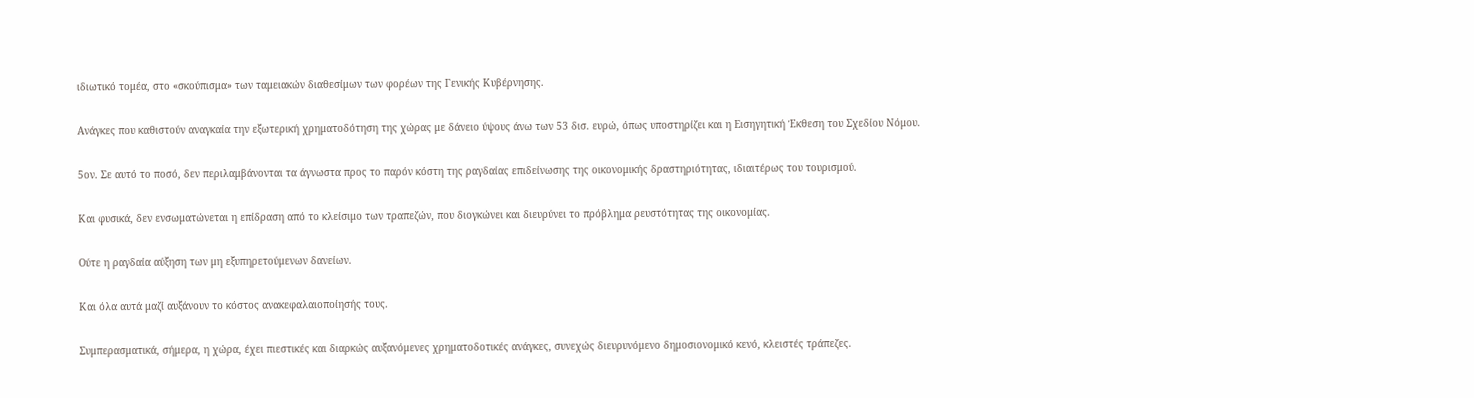ιδιωτικό τομέα, στο «σκούπισμα» των ταμειακών διαθεσίμων των φορέων της Γενικής Κυβέρνησης.

Ανάγκες που καθιστούν αναγκαία την εξωτερική χρηματοδότηση της χώρας με δάνειο ύψους άνω των 53 δισ. ευρώ, όπως υποστηρίζει και η Εισηγητική Έκθεση του Σχεδίου Νόμου.

5ον. Σε αυτό το ποσό, δεν περιλαμβάνονται τα άγνωστα προς το παρόν κόστη της ραγδαίας επιδείνωσης της οικονομικής δραστηριότητας, ιδιαιτέρως του τουρισμού.

Και φυσικά, δεν ενσωματώνεται η επίδραση από το κλείσιμο των τραπεζών, που διογκώνει και διευρύνει το πρόβλημα ρευστότητας της οικονομίας.

Ούτε η ραγδαία αύξηση των μη εξυπηρετούμενων δανείων.

Και όλα αυτά μαζί αυξάνουν το κόστος ανακεφαλαιοποίησής τους.

Συμπερασματικά, σήμερα, η χώρα, έχει πιεστικές και διαρκώς αυξανόμενες χρηματοδοτικές ανάγκες, συνεχώς διευρυνόμενο δημοσιονομικό κενό, κλειστές τράπεζες.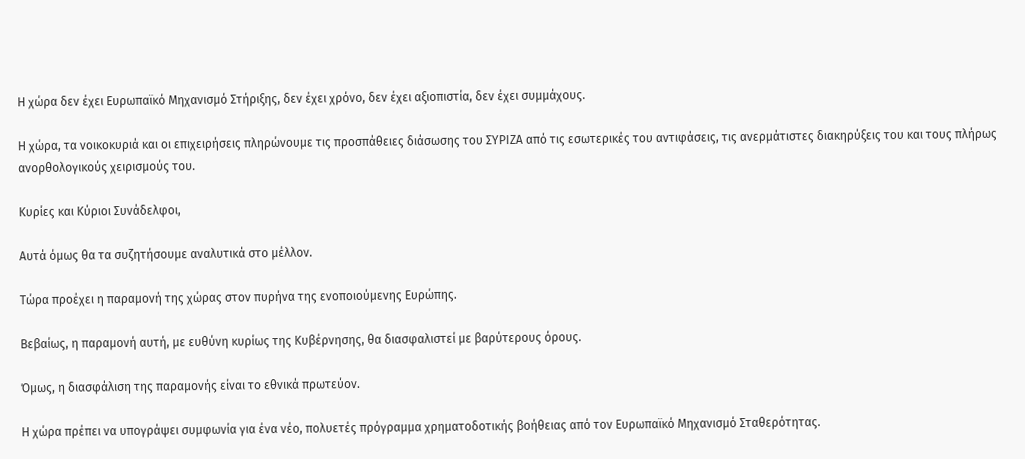Η χώρα δεν έχει Ευρωπαϊκό Μηχανισμό Στήριξης, δεν έχει χρόνο, δεν έχει αξιοπιστία, δεν έχει συμμάχους.

Η χώρα, τα νοικοκυριά και οι επιχειρήσεις πληρώνουμε τις προσπάθειες διάσωσης του ΣΥΡΙΖΑ από τις εσωτερικές του αντιφάσεις, τις ανερμάτιστες διακηρύξεις του και τους πλήρως ανορθολογικούς χειρισμούς του.

Κυρίες και Κύριοι Συνάδελφοι,

Αυτά όμως θα τα συζητήσουμε αναλυτικά στο μέλλον.

Τώρα προέχει η παραμονή της χώρας στον πυρήνα της ενοποιούμενης Ευρώπης.

Βεβαίως, η παραμονή αυτή, με ευθύνη κυρίως της Κυβέρνησης, θα διασφαλιστεί με βαρύτερους όρους.

Όμως, η διασφάλιση της παραμονής είναι το εθνικά πρωτεύον.

Η χώρα πρέπει να υπογράψει συμφωνία για ένα νέο, πολυετές πρόγραμμα χρηματοδοτικής βοήθειας από τον Ευρωπαϊκό Μηχανισμό Σταθερότητας.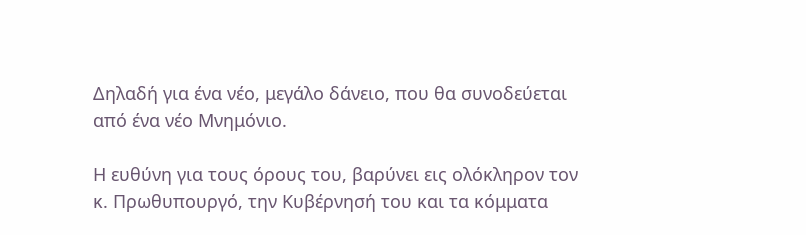Δηλαδή για ένα νέο, μεγάλο δάνειο, που θα συνοδεύεται από ένα νέο Μνημόνιο.

Η ευθύνη για τους όρους του, βαρύνει εις ολόκληρον τον κ. Πρωθυπουργό, την Κυβέρνησή του και τα κόμματα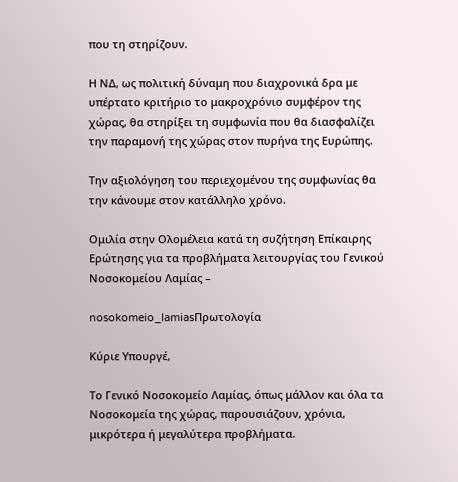που τη στηρίζουν.

Η ΝΔ, ως πολιτική δύναμη που διαχρονικά δρα με υπέρτατο κριτήριο το μακροχρόνιο συμφέρον της χώρας, θα στηρίξει τη συμφωνία που θα διασφαλίζει την παραμονή της χώρας στον πυρήνα της Ευρώπης.

Την αξιολόγηση του περιεχομένου της συμφωνίας θα την κάνουμε στον κατάλληλο χρόνο.

Ομιλία στην Ολομέλεια κατά τη συζήτηση Επίκαιρης Ερώτησης για τα προβλήματα λειτουργίας του Γενικού Νοσοκομείου Λαμίας –

nosokomeio_lamiasΠρωτολογία

Κύριε Υπουργέ,

Το Γενικό Νοσοκομείο Λαμίας, όπως μάλλον και όλα τα Νοσοκομεία της χώρας, παρουσιάζουν, χρόνια, μικρότερα ή μεγαλύτερα προβλήματα.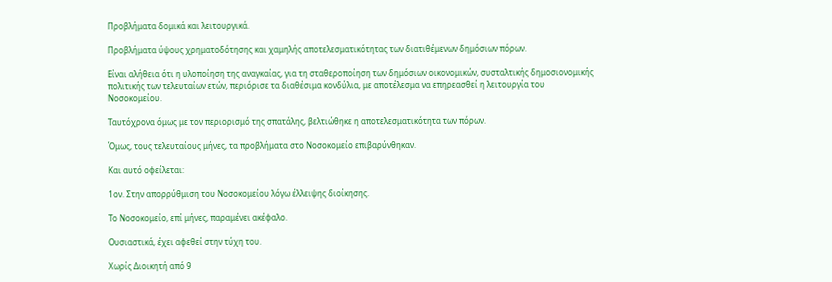Προβλήματα δομικά και λειτουργικά.

Προβλήματα ύψους χρηματοδότησης και χαμηλής αποτελεσματικότητας των διατιθέμενων δημόσιων πόρων.

Είναι αλήθεια ότι η υλοποίηση της αναγκαίας, για τη σταθεροποίηση των δημόσιων οικονομικών, συσταλτικής δημοσιονομικής πολιτικής των τελευταίων ετών, περιόρισε τα διαθέσιμα κονδύλια, με αποτέλεσμα να επηρεασθεί η λειτουργία του Νοσοκομείου.

Ταυτόχρονα όμως με τον περιορισμό της σπατάλης, βελτιώθηκε η αποτελεσματικότητα των πόρων.

Όμως, τους τελευταίους μήνες, τα προβλήματα στο Νοσοκομείο επιβαρύνθηκαν.

Και αυτό οφείλεται:

1ον. Στην απορρύθμιση του Νοσοκομείου λόγω έλλειψης διοίκησης.

Το Νοσοκομείο, επί μήνες, παραμένει ακέφαλο.

Ουσιαστικά, έχει αφεθεί στην τύχη του.

Χωρίς Διοικητή από 9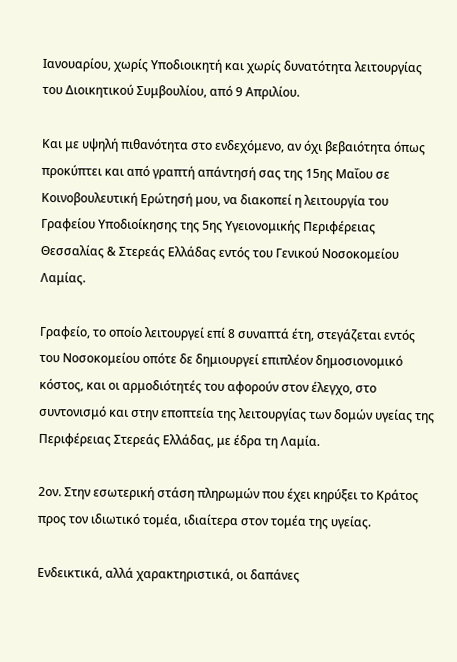Ιανουαρίου, χωρίς Υποδιοικητή και χωρίς δυνατότητα λειτουργίας του Διοικητικού Συμβουλίου, από 9 Απριλίου.

Και με υψηλή πιθανότητα στο ενδεχόμενο, αν όχι βεβαιότητα όπως προκύπτει και από γραπτή απάντησή σας της 15ης Μαΐου σε Κοινοβουλευτική Ερώτησή μου, να διακοπεί η λειτουργία του Γραφείου Υποδιοίκησης της 5ης Υγειονομικής Περιφέρειας Θεσσαλίας & Στερεάς Ελλάδας εντός του Γενικού Νοσοκομείου Λαμίας.

Γραφείο, το οποίο λειτουργεί επί 8 συναπτά έτη, στεγάζεται εντός του Νοσοκομείου οπότε δε δημιουργεί επιπλέον δημοσιονομικό κόστος, και οι αρμοδιότητές του αφορούν στον έλεγχο, στο συντονισμό και στην εποπτεία της λειτουργίας των δομών υγείας της Περιφέρειας Στερεάς Ελλάδας, με έδρα τη Λαμία.

2ον. Στην εσωτερική στάση πληρωμών που έχει κηρύξει το Κράτος προς τον ιδιωτικό τομέα, ιδιαίτερα στον τομέα της υγείας.

Ενδεικτικά, αλλά χαρακτηριστικά, οι δαπάνες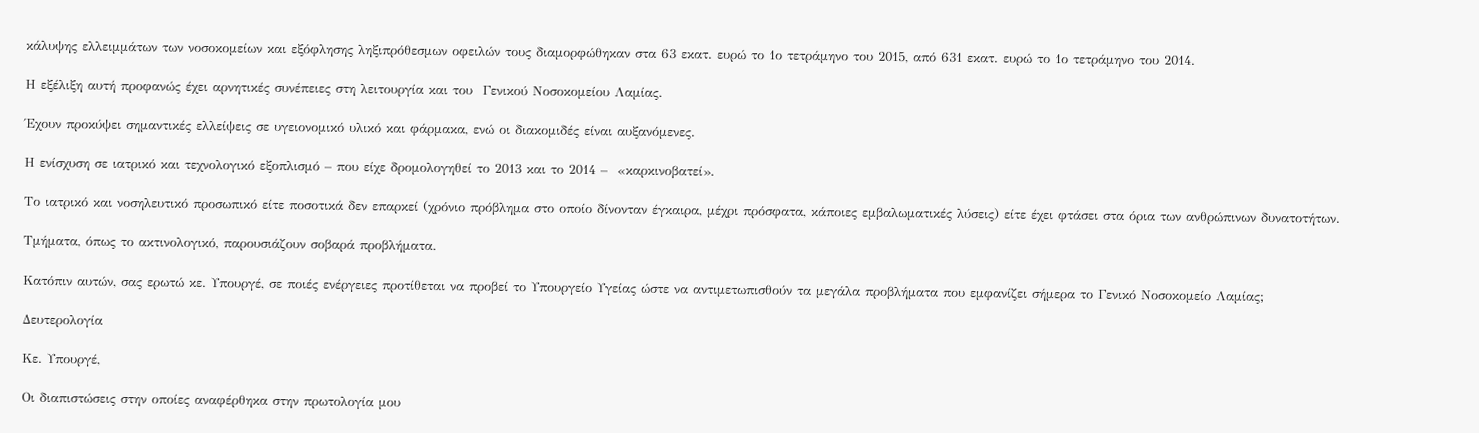κάλυψης ελλειμμάτων των νοσοκομείων και εξόφλησης ληξιπρόθεσμων οφειλών τους διαμορφώθηκαν στα 63 εκατ. ευρώ το 1ο τετράμηνο του 2015, από 631 εκατ. ευρώ το 1ο τετράμηνο του 2014.

Η εξέλιξη αυτή προφανώς έχει αρνητικές συνέπειες στη λειτουργία και του  Γενικού Νοσοκομείου Λαμίας.

Έχουν προκύψει σημαντικές ελλείψεις σε υγειονομικό υλικό και φάρμακα, ενώ οι διακομιδές είναι αυξανόμενες.

Η ενίσχυση σε ιατρικό και τεχνολογικό εξοπλισμό – που είχε δρομολογηθεί το 2013 και το 2014 –  «καρκινοβατεί».

Το ιατρικό και νοσηλευτικό προσωπικό είτε ποσοτικά δεν επαρκεί (χρόνιο πρόβλημα στο οποίο δίνονταν έγκαιρα, μέχρι πρόσφατα, κάποιες εμβαλωματικές λύσεις) είτε έχει φτάσει στα όρια των ανθρώπινων δυνατοτήτων.

Τμήματα, όπως το ακτινολογικό, παρουσιάζουν σοβαρά προβλήματα.

Κατόπιν αυτών, σας ερωτώ κε. Υπουργέ, σε ποιές ενέργειες προτίθεται να προβεί το Υπουργείο Υγείας ώστε να αντιμετωπισθούν τα μεγάλα προβλήματα που εμφανίζει σήμερα το Γενικό Νοσοκομείο Λαμίας;

Δευτερολογία

Κε. Υπουργέ,

Οι διαπιστώσεις στην οποίες αναφέρθηκα στην πρωτολογία μου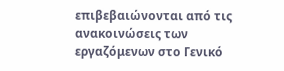επιβεβαιώνονται από τις ανακοινώσεις των εργαζόμενων στο Γενικό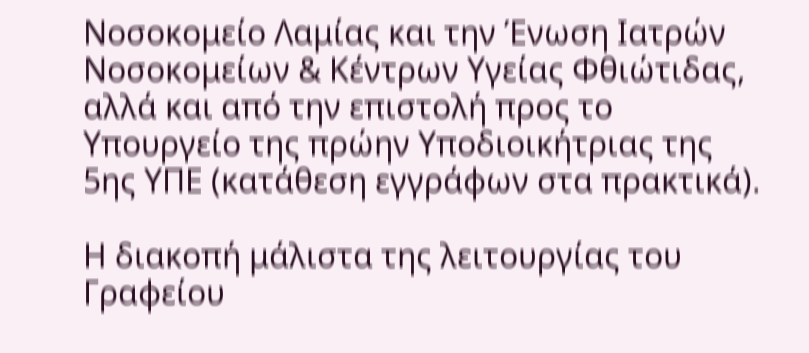Νοσοκομείο Λαμίας και την Ένωση Ιατρών Νοσοκομείων & Κέντρων Υγείας Φθιώτιδας, αλλά και από την επιστολή προς το Υπουργείο της πρώην Υποδιοικήτριας της 5ης ΥΠΕ (κατάθεση εγγράφων στα πρακτικά).

Η διακοπή μάλιστα της λειτουργίας του Γραφείου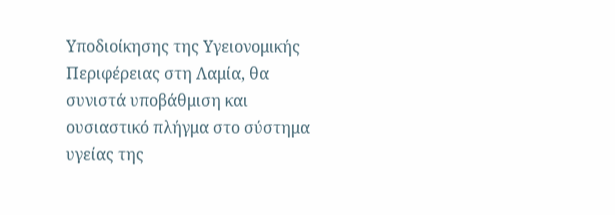Υποδιοίκησης της Υγειονομικής Περιφέρειας στη Λαμία, θα συνιστά υποβάθμιση και ουσιαστικό πλήγμα στο σύστημα υγείας της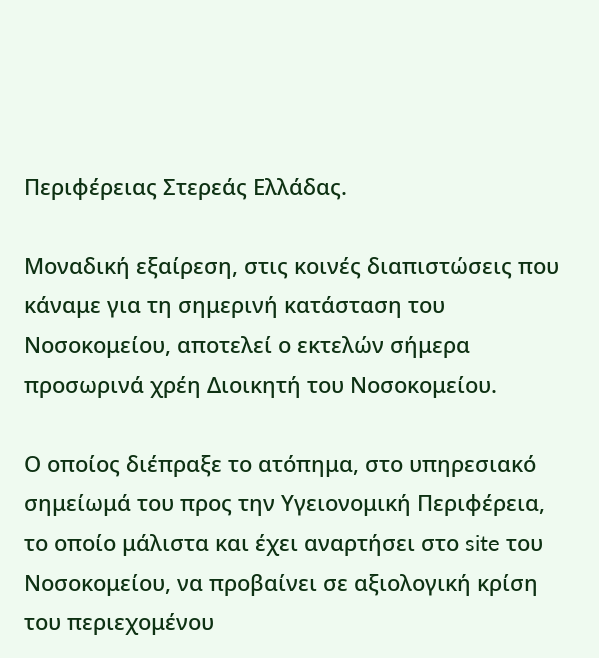Περιφέρειας Στερεάς Ελλάδας.

Μοναδική εξαίρεση, στις κοινές διαπιστώσεις που κάναμε για τη σημερινή κατάσταση του Νοσοκομείου, αποτελεί ο εκτελών σήμερα προσωρινά χρέη Διοικητή του Νοσοκομείου.

Ο οποίος διέπραξε το ατόπημα, στο υπηρεσιακό σημείωμά του προς την Υγειονομική Περιφέρεια, το οποίο μάλιστα και έχει αναρτήσει στο site του Νοσοκομείου, να προβαίνει σε αξιολογική κρίση του περιεχομένου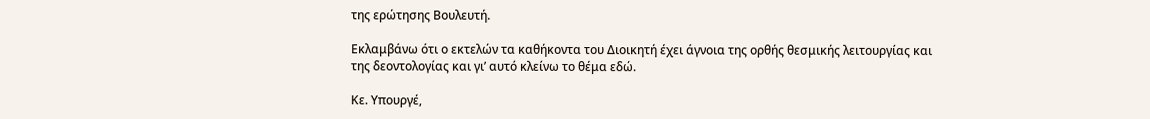της ερώτησης Βουλευτή.

Εκλαμβάνω ότι ο εκτελών τα καθήκοντα του Διοικητή έχει άγνοια της ορθής θεσμικής λειτουργίας και της δεοντολογίας και γι’ αυτό κλείνω το θέμα εδώ.

Κε. Υπουργέ,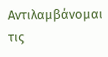Αντιλαμβάνομαι τις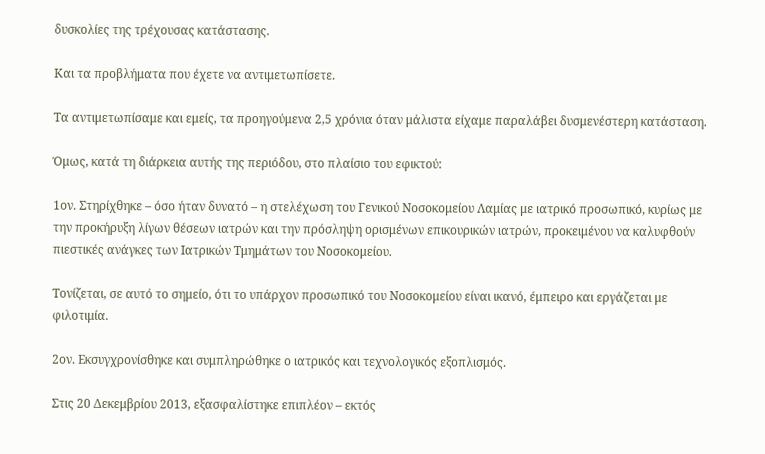δυσκολίες της τρέχουσας κατάστασης.

Και τα προβλήματα που έχετε να αντιμετωπίσετε.

Τα αντιμετωπίσαμε και εμείς, τα προηγούμενα 2,5 χρόνια όταν μάλιστα είχαμε παραλάβει δυσμενέστερη κατάσταση.

Όμως, κατά τη διάρκεια αυτής της περιόδου, στο πλαίσιο του εφικτού:

1ον. Στηρίχθηκε – όσο ήταν δυνατό – η στελέχωση του Γενικού Νοσοκομείου Λαμίας με ιατρικό προσωπικό, κυρίως με την προκήρυξη λίγων θέσεων ιατρών και την πρόσληψη ορισμένων επικουρικών ιατρών, προκειμένου να καλυφθούν πιεστικές ανάγκες των Ιατρικών Τμημάτων του Νοσοκομείου.

Τονίζεται, σε αυτό το σημείο, ότι το υπάρχον προσωπικό του Νοσοκομείου είναι ικανό, έμπειρο και εργάζεται με φιλοτιμία.

2ον. Εκσυγχρονίσθηκε και συμπληρώθηκε ο ιατρικός και τεχνολογικός εξοπλισμός.

Στις 20 Δεκεμβρίου 2013, εξασφαλίστηκε επιπλέον – εκτός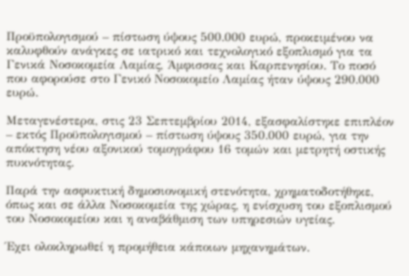Προϋπολογισμού – πίστωση ύψους 500.000 ευρώ, προκειμένου να καλυφθούν ανάγκες σε ιατρικό και τεχνολογικό εξοπλισμό για τα Γενικά Νοσοκομεία Λαμίας, Άμφισσας και Καρπενησίου. Το ποσό που αφορούσε στο Γενικό Νοσοκομείο Λαμίας ήταν ύψους 290.000 ευρώ.

Μεταγενέστερα, στις 23 Σεπτεμβρίου 2014, εξασφαλίστηκε επιπλέον – εκτός Προϋπολογισμού – πίστωση ύψους 350.000 ευρώ, για την απόκτηση νέου αξονικού τομογράφου 16 τομών και μετρητή οστικής πυκνότητας.

Παρά την ασφυκτική δημοσιονομική στενότητα, χρηματοδοτήθηκε, όπως και σε άλλα Νοσοκομεία της χώρας, η ενίσχυση του εξοπλισμού του Νοσοκομείου και η αναβάθμιση των υπηρεσιών υγείας.

Έχει ολοκληρωθεί η προμήθεια κάποιων μηχανημάτων.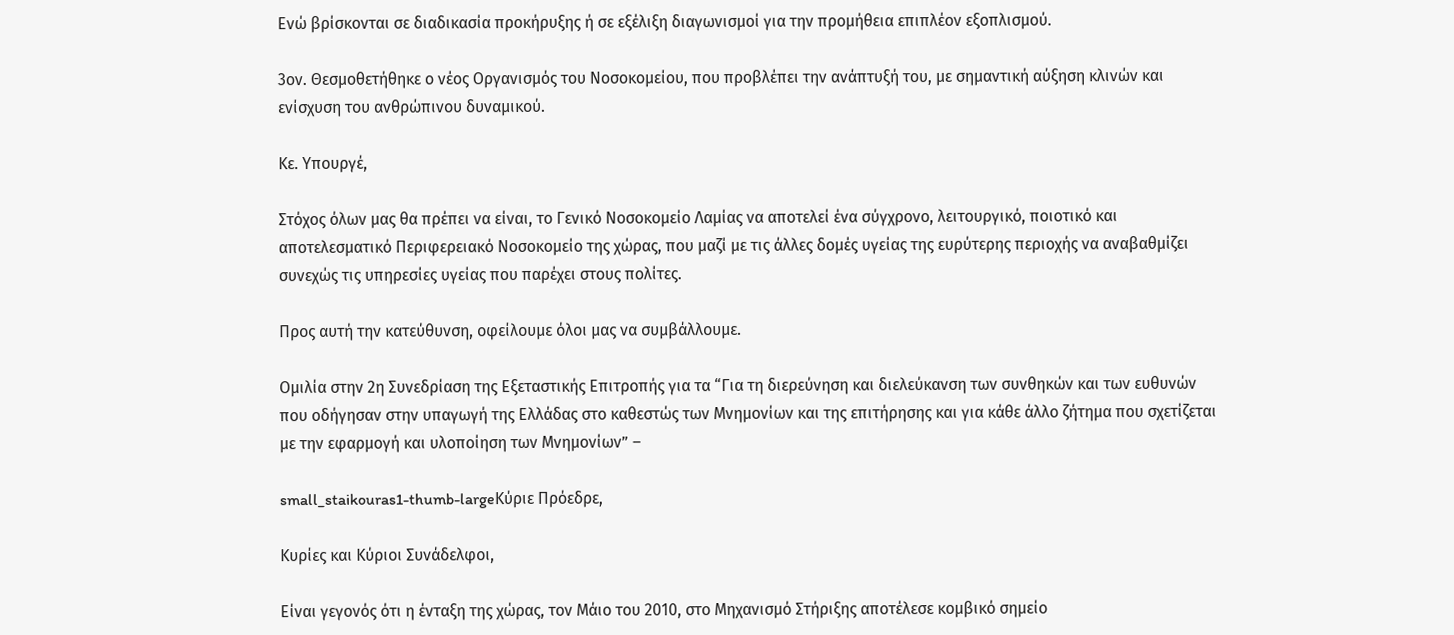Ενώ βρίσκονται σε διαδικασία προκήρυξης ή σε εξέλιξη διαγωνισμοί για την προμήθεια επιπλέον εξοπλισμού.

3ον. Θεσμοθετήθηκε ο νέος Οργανισμός του Νοσοκομείου, που προβλέπει την ανάπτυξή του, με σημαντική αύξηση κλινών και ενίσχυση του ανθρώπινου δυναμικού.

Κε. Υπουργέ,

Στόχος όλων μας θα πρέπει να είναι, το Γενικό Νοσοκομείο Λαμίας να αποτελεί ένα σύγχρονο, λειτουργικό, ποιοτικό και αποτελεσματικό Περιφερειακό Νοσοκομείο της χώρας, που μαζί με τις άλλες δομές υγείας της ευρύτερης περιοχής να αναβαθμίζει συνεχώς τις υπηρεσίες υγείας που παρέχει στους πολίτες.

Προς αυτή την κατεύθυνση, οφείλουμε όλοι μας να συμβάλλουμε.

Ομιλία στην 2η Συνεδρίαση της Εξεταστικής Επιτροπής για τα “Για τη διερεύνηση και διελεύκανση των συνθηκών και των ευθυνών που οδήγησαν στην υπαγωγή της Ελλάδας στο καθεστώς των Μνημονίων και της επιτήρησης και για κάθε άλλο ζήτημα που σχετίζεται με την εφαρμογή και υλοποίηση των Μνημονίων” –

small_staikouras1-thumb-largeΚύριε Πρόεδρε,

Κυρίες και Κύριοι Συνάδελφοι,

Είναι γεγονός ότι η ένταξη της χώρας, τον Μάιο του 2010, στο Mηχανισμό Στήριξης αποτέλεσε κομβικό σημείο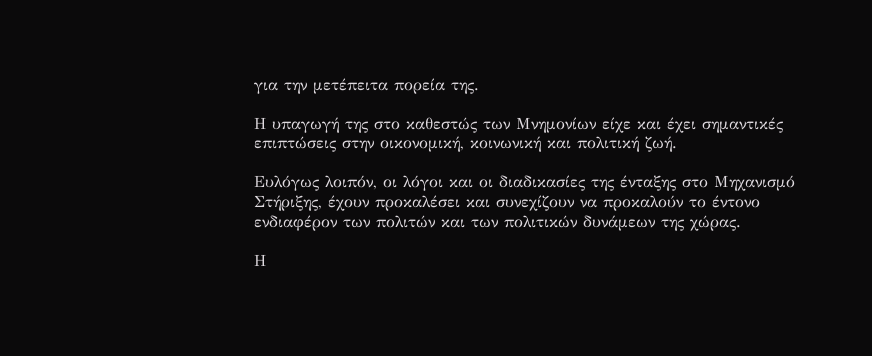για την μετέπειτα πορεία της.

Η υπαγωγή της στο καθεστώς των Μνημονίων είχε και έχει σημαντικές επιπτώσεις στην οικονομική, κοινωνική και πολιτική ζωή.

Ευλόγως λοιπόν, οι λόγοι και οι διαδικασίες της ένταξης στο Μηχανισμό Στήριξης, έχουν προκαλέσει και συνεχίζουν να προκαλούν το έντονο ενδιαφέρον των πολιτών και των πολιτικών δυνάμεων της χώρας.

Η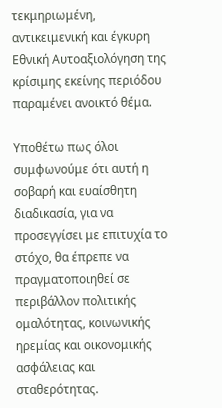τεκμηριωμένη, αντικειμενική και έγκυρη Εθνική Αυτοαξιολόγηση της κρίσιμης εκείνης περιόδου παραμένει ανοικτό θέμα.

Υποθέτω πως όλοι συμφωνούμε ότι αυτή η σοβαρή και ευαίσθητη διαδικασία, για να προσεγγίσει με επιτυχία το στόχο, θα έπρεπε να πραγματοποιηθεί σε περιβάλλον πολιτικής ομαλότητας, κοινωνικής ηρεμίας και οικονομικής ασφάλειας και σταθερότητας.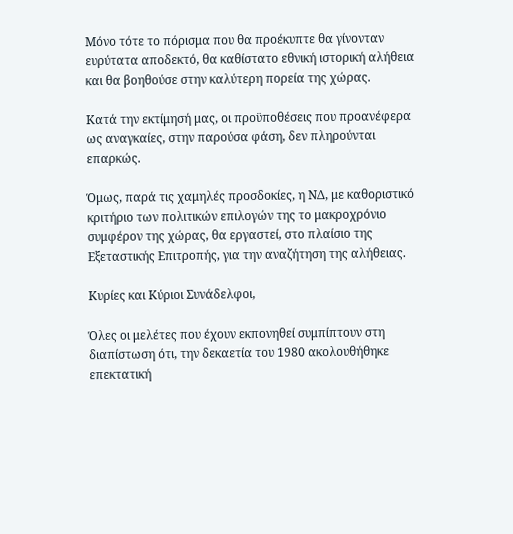Μόνο τότε το πόρισμα που θα προέκυπτε θα γίνονταν ευρύτατα αποδεκτό, θα καθίστατο εθνική ιστορική αλήθεια και θα βοηθούσε στην καλύτερη πορεία της χώρας.

Κατά την εκτίμησή μας, οι προϋποθέσεις που προανέφερα ως αναγκαίες, στην παρούσα φάση, δεν πληρούνται επαρκώς.

Όμως, παρά τις χαμηλές προσδοκίες, η ΝΔ, με καθοριστικό κριτήριο των πολιτικών επιλογών της το μακροχρόνιο συμφέρον της χώρας, θα εργαστεί, στο πλαίσιο της Εξεταστικής Επιτροπής, για την αναζήτηση της αλήθειας.

Κυρίες και Κύριοι Συνάδελφοι,

Όλες οι μελέτες που έχουν εκπονηθεί συμπίπτουν στη διαπίστωση ότι, την δεκαετία του 1980 ακολουθήθηκε επεκτατική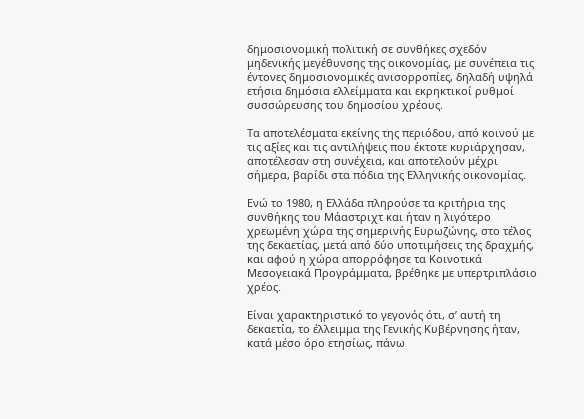δημοσιονομική πολιτική σε συνθήκες σχεδόν μηδενικής μεγέθυνσης της οικονομίας, με συνέπεια τις έντονες δημοσιονομικές ανισορροπίες, δηλαδή υψηλά ετήσια δημόσια ελλείμματα και εκρηκτικοί ρυθμοί συσσώρευσης του δημοσίου χρέους.

Τα αποτελέσματα εκείνης της περιόδου, από κοινού με τις αξίες και τις αντιλήψεις που έκτοτε κυριάρχησαν, αποτέλεσαν στη συνέχεια, και αποτελούν μέχρι σήμερα, βαρίδι στα πόδια της Ελληνικής οικονομίας.

Ενώ το 1980, η Ελλάδα πληρούσε τα κριτήρια της συνθήκης του Μάαστριχτ και ήταν η λιγότερο χρεωμένη χώρα της σημερινής Ευρωζώνης, στο τέλος της δεκαετίας, μετά από δύο υποτιμήσεις της δραχμής, και αφού η χώρα απορρόφησε τα Κοινοτικά Μεσογειακά Προγράμματα, βρέθηκε με υπερτριπλάσιο χρέος.

Είναι χαρακτηριστικό το γεγονός ότι, σ’ αυτή τη δεκαετία, το έλλειμμα της Γενικής Κυβέρνησης ήταν, κατά μέσο όρο ετησίως, πάνω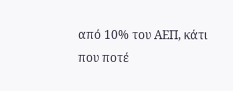από 10% του ΑΕΠ, κάτι που ποτέ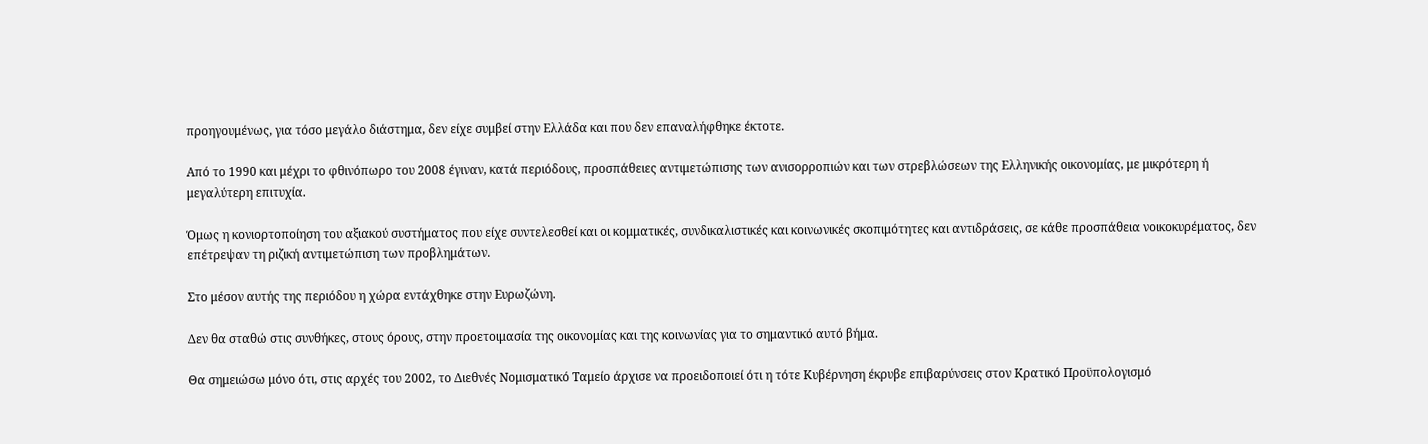προηγουμένως, για τόσο μεγάλο διάστημα, δεν είχε συμβεί στην Ελλάδα και που δεν επαναλήφθηκε έκτοτε.

Από το 1990 και μέχρι το φθινόπωρο του 2008 έγιναν, κατά περιόδους, προσπάθειες αντιμετώπισης των ανισορροπιών και των στρεβλώσεων της Ελληνικής οικονομίας, με μικρότερη ή μεγαλύτερη επιτυχία.

Όμως η κονιορτοποίηση του αξιακού συστήματος που είχε συντελεσθεί και οι κομματικές, συνδικαλιστικές και κοινωνικές σκοπιμότητες και αντιδράσεις, σε κάθε προσπάθεια νοικοκυρέματος, δεν επέτρεψαν τη ριζική αντιμετώπιση των προβλημάτων.

Στο μέσον αυτής της περιόδου η χώρα εντάχθηκε στην Ευρωζώνη.

Δεν θα σταθώ στις συνθήκες, στους όρους, στην προετοιμασία της οικονομίας και της κοινωνίας για το σημαντικό αυτό βήμα.

Θα σημειώσω μόνο ότι, στις αρχές του 2002, το Διεθνές Νομισματικό Ταμείο άρχισε να προειδοποιεί ότι η τότε Κυβέρνηση έκρυβε επιβαρύνσεις στον Κρατικό Προϋπολογισμό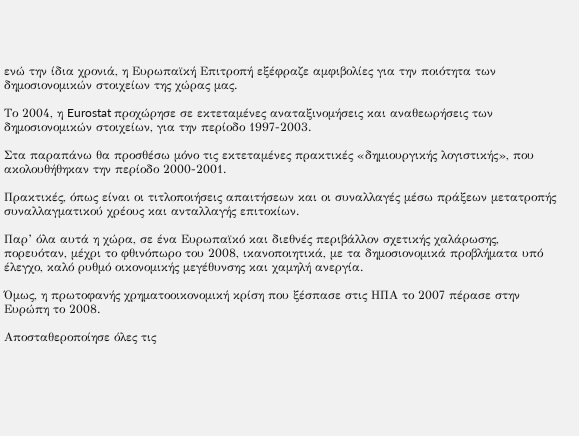ενώ την ίδια χρονιά, η Ευρωπαϊκή Επιτροπή εξέφραζε αμφιβολίες για την ποιότητα των δημοσιονομικών στοιχείων της χώρας μας.

Το 2004, η Eurostat προχώρησε σε εκτεταμένες αναταξινομήσεις και αναθεωρήσεις των δημοσιονομικών στοιχείων, για την περίοδο 1997-2003.

Στα παραπάνω θα προσθέσω μόνο τις εκτεταμένες πρακτικές «δημιουργικής λογιστικής», που ακολουθήθηκαν την περίοδο 2000-2001.

Πρακτικές, όπως είναι οι τιτλοποιήσεις απαιτήσεων και οι συναλλαγές μέσω πράξεων μετατροπής συναλλαγματικού χρέους και ανταλλαγής επιτοκίων.

Παρ’ όλα αυτά η χώρα, σε ένα Ευρωπαϊκό και διεθνές περιβάλλον σχετικής χαλάρωσης, πορευόταν, μέχρι το φθινόπωρο του 2008, ικανοποιητικά, με τα δημοσιονομικά προβλήματα υπό έλεγχο, καλό ρυθμό οικονομικής μεγέθυνσης και χαμηλή ανεργία.

Όμως, η πρωτοφανής χρηματοοικονομική κρίση που ξέσπασε στις ΗΠΑ το 2007 πέρασε στην Ευρώπη το 2008.

Αποσταθεροποίησε όλες τις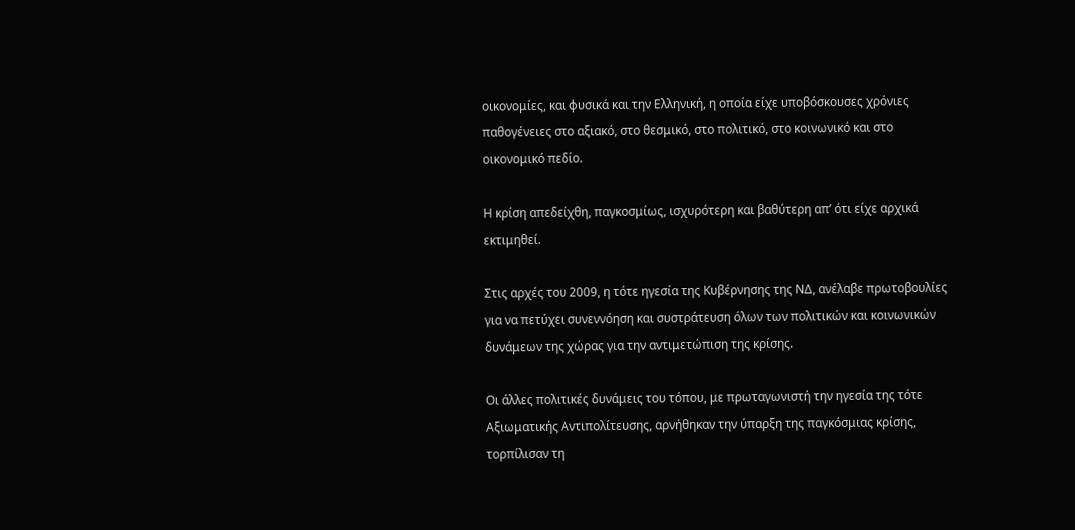οικονομίες, και φυσικά και την Ελληνική, η οποία είχε υποβόσκουσες χρόνιες παθογένειες στο αξιακό, στο θεσμικό, στο πολιτικό, στο κοινωνικό και στο οικονομικό πεδίο.

Η κρίση απεδείχθη, παγκοσμίως, ισχυρότερη και βαθύτερη απ’ ότι είχε αρχικά εκτιμηθεί.

Στις αρχές του 2009, η τότε ηγεσία της Κυβέρνησης της ΝΔ, ανέλαβε πρωτοβουλίες για να πετύχει συνεννόηση και συστράτευση όλων των πολιτικών και κοινωνικών δυνάμεων της χώρας για την αντιμετώπιση της κρίσης.

Οι άλλες πολιτικές δυνάμεις του τόπου, με πρωταγωνιστή την ηγεσία της τότε Αξιωματικής Αντιπολίτευσης, αρνήθηκαν την ύπαρξη της παγκόσμιας κρίσης, τορπίλισαν τη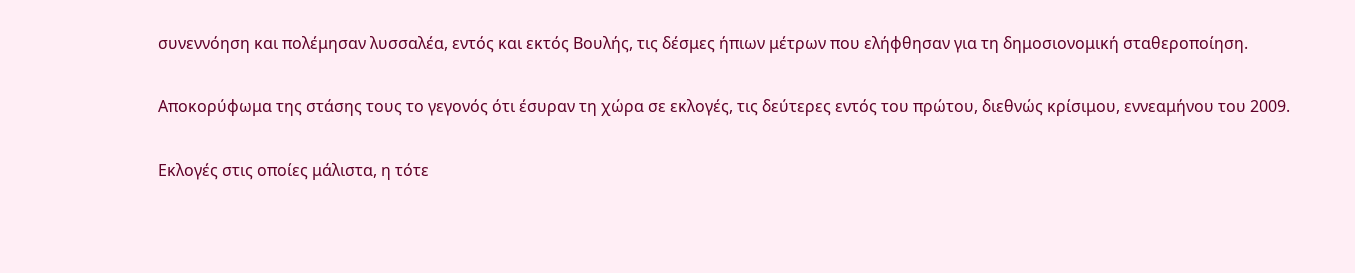συνεννόηση και πολέμησαν λυσσαλέα, εντός και εκτός Βουλής, τις δέσμες ήπιων μέτρων που ελήφθησαν για τη δημοσιονομική σταθεροποίηση.

Αποκορύφωμα της στάσης τους το γεγονός ότι έσυραν τη χώρα σε εκλογές, τις δεύτερες εντός του πρώτου, διεθνώς κρίσιμου, εννεαμήνου του 2009.

Εκλογές στις οποίες μάλιστα, η τότε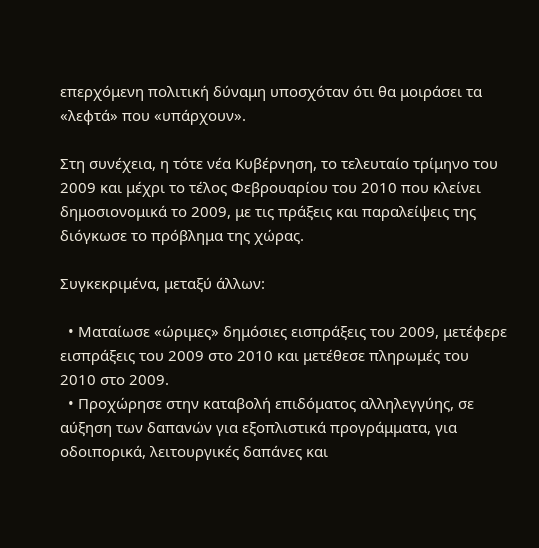επερχόμενη πολιτική δύναμη υποσχόταν ότι θα μοιράσει τα «λεφτά» που «υπάρχουν».

Στη συνέχεια, η τότε νέα Κυβέρνηση, το τελευταίο τρίμηνο του 2009 και μέχρι το τέλος Φεβρουαρίου του 2010 που κλείνει δημοσιονομικά το 2009, με τις πράξεις και παραλείψεις της διόγκωσε το πρόβλημα της χώρας.

Συγκεκριμένα, μεταξύ άλλων:

  • Ματαίωσε «ώριμες» δημόσιες εισπράξεις του 2009, μετέφερε εισπράξεις του 2009 στο 2010 και μετέθεσε πληρωμές του 2010 στο 2009.
  • Προχώρησε στην καταβολή επιδόματος αλληλεγγύης, σε αύξηση των δαπανών για εξοπλιστικά προγράμματα, για οδοιπορικά, λειτουργικές δαπάνες και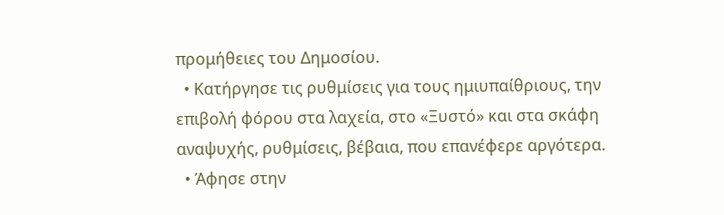προμήθειες του Δημοσίου.
  • Κατήργησε τις ρυθμίσεις για τους ημιυπαίθριους, την επιβολή φόρου στα λαχεία, στο «Ξυστό» και στα σκάφη αναψυχής, ρυθμίσεις, βέβαια, που επανέφερε αργότερα.
  • Άφησε στην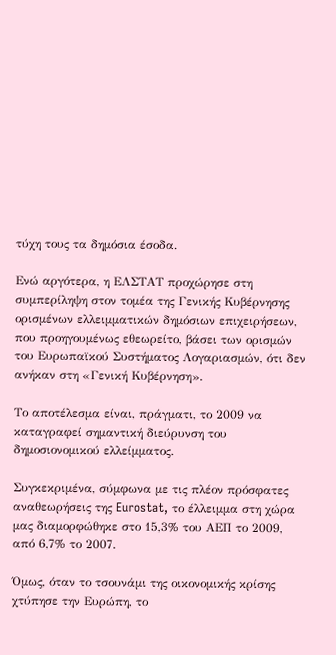τύχη τους τα δημόσια έσοδα.

Ενώ αργότερα, η ΕΛΣΤΑΤ προχώρησε στη συμπερίληψη στον τομέα της Γενικής Κυβέρνησης ορισμένων ελλειμματικών δημόσιων επιχειρήσεων, που προηγουμένως εθεωρείτο, βάσει των ορισμών του Ευρωπαϊκού Συστήματος Λογαριασμών, ότι δεν ανήκαν στη «Γενική Κυβέρνηση».

Το αποτέλεσμα είναι, πράγματι, το 2009 να καταγραφεί σημαντική διεύρυνση του δημοσιονομικού ελλείμματος.

Συγκεκριμένα, σύμφωνα με τις πλέον πρόσφατες αναθεωρήσεις της Eurostat, το έλλειμμα στη χώρα μας διαμορφώθηκε στο 15,3% του ΑΕΠ το 2009, από 6,7% το 2007.

Όμως, όταν το τσουνάμι της οικονομικής κρίσης χτύπησε την Ευρώπη, το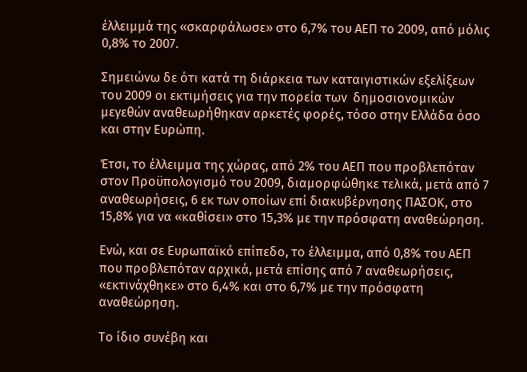έλλειμμά της «σκαρφάλωσε» στο 6,7% του ΑΕΠ το 2009, από μόλις 0,8% το 2007.

Σημειώνω δε ότι κατά τη διάρκεια των καταιγιστικών εξελίξεων του 2009 οι εκτιμήσεις για την πορεία των  δημοσιονομικών μεγεθών αναθεωρήθηκαν αρκετές φορές, τόσο στην Ελλάδα όσο και στην Ευρώπη.

Έτσι, το έλλειμμα της χώρας, από 2% του ΑΕΠ που προβλεπόταν στον Προϋπολογισμό του 2009, διαμορφώθηκε τελικά, μετά από 7 αναθεωρήσεις, 6 εκ των οποίων επί διακυβέρνησης ΠΑΣΟΚ, στο 15,8% για να «καθίσει» στο 15,3% με την πρόσφατη αναθεώρηση.

Ενώ, και σε Ευρωπαϊκό επίπεδο, το έλλειμμα, από 0,8% του ΑΕΠ που προβλεπόταν αρχικά, μετά επίσης από 7 αναθεωρήσεις, «εκτινάχθηκε» στο 6,4% και στο 6,7% με την πρόσφατη αναθεώρηση.

Το ίδιο συνέβη και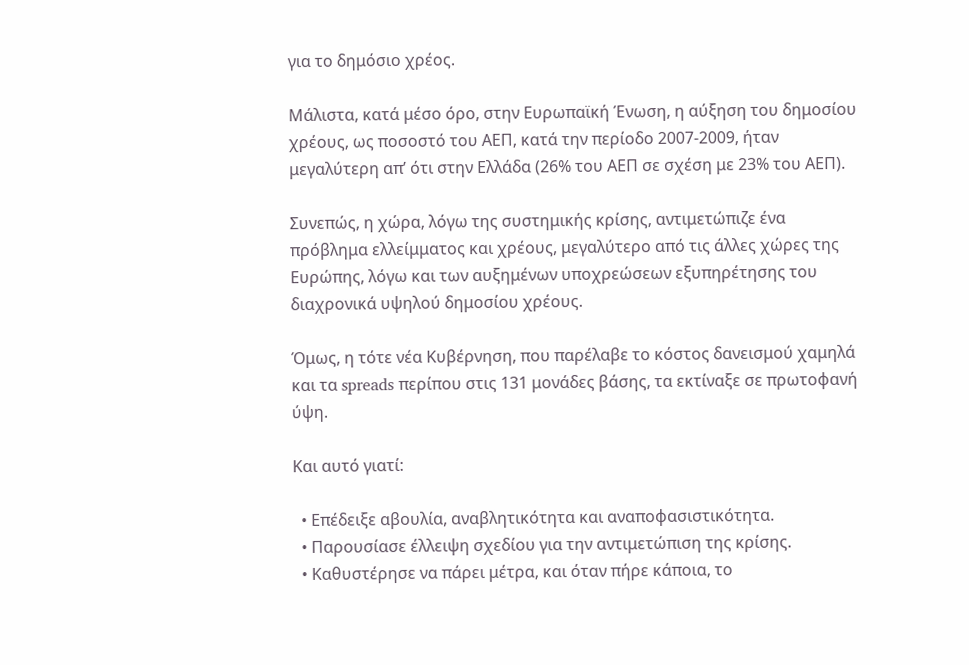για το δημόσιο χρέος.

Μάλιστα, κατά μέσο όρο, στην Ευρωπαϊκή Ένωση, η αύξηση του δημοσίου χρέους, ως ποσοστό του ΑΕΠ, κατά την περίοδο 2007-2009, ήταν μεγαλύτερη απ’ ότι στην Ελλάδα (26% του ΑΕΠ σε σχέση με 23% του ΑΕΠ).

Συνεπώς, η χώρα, λόγω της συστημικής κρίσης, αντιμετώπιζε ένα πρόβλημα ελλείμματος και χρέους, μεγαλύτερο από τις άλλες χώρες της Ευρώπης, λόγω και των αυξημένων υποχρεώσεων εξυπηρέτησης του διαχρονικά υψηλού δημοσίου χρέους.

Όμως, η τότε νέα Κυβέρνηση, που παρέλαβε το κόστος δανεισμού χαμηλά και τα spreads περίπου στις 131 μονάδες βάσης, τα εκτίναξε σε πρωτοφανή ύψη.

Και αυτό γιατί:

  • Επέδειξε αβουλία, αναβλητικότητα και αναποφασιστικότητα.
  • Παρουσίασε έλλειψη σχεδίου για την αντιμετώπιση της κρίσης.
  • Καθυστέρησε να πάρει μέτρα, και όταν πήρε κάποια, το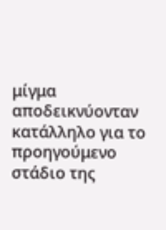μίγμα αποδεικνύονταν κατάλληλο για το προηγούμενο στάδιο της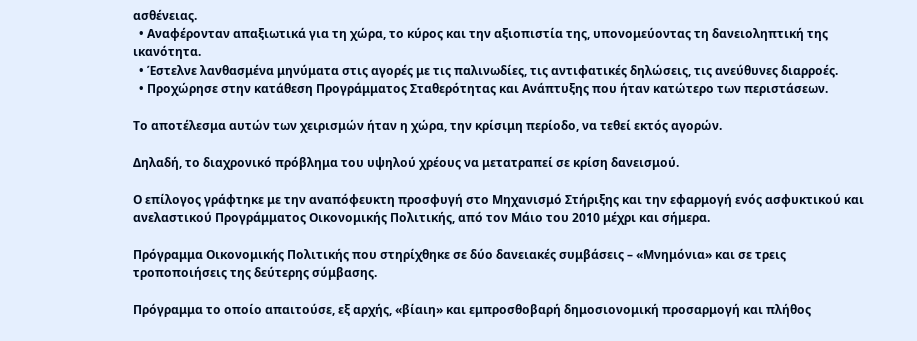ασθένειας.
  • Αναφέρονταν απαξιωτικά για τη χώρα, το κύρος και την αξιοπιστία της, υπονομεύοντας τη δανειοληπτική της ικανότητα.
  • Έστελνε λανθασμένα μηνύματα στις αγορές με τις παλινωδίες, τις αντιφατικές δηλώσεις, τις ανεύθυνες διαρροές.
  • Προχώρησε στην κατάθεση Προγράμματος Σταθερότητας και Ανάπτυξης που ήταν κατώτερο των περιστάσεων.

Το αποτέλεσμα αυτών των χειρισμών ήταν η χώρα, την κρίσιμη περίοδο, να τεθεί εκτός αγορών.

Δηλαδή, το διαχρονικό πρόβλημα του υψηλού χρέους να μετατραπεί σε κρίση δανεισμού.

Ο επίλογος γράφτηκε με την αναπόφευκτη προσφυγή στο Μηχανισμό Στήριξης και την εφαρμογή ενός ασφυκτικού και ανελαστικού Προγράμματος Οικονομικής Πολιτικής, από τον Μάιο του 2010 μέχρι και σήμερα.

Πρόγραμμα Οικονομικής Πολιτικής που στηρίχθηκε σε δύο δανειακές συμβάσεις – «Μνημόνια» και σε τρεις τροποποιήσεις της δεύτερης σύμβασης.

Πρόγραμμα το οποίο απαιτούσε, εξ αρχής, «βίαιη» και εμπροσθοβαρή δημοσιονομική προσαρμογή και πλήθος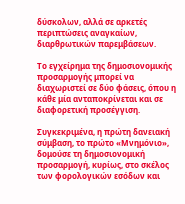δύσκολων, αλλά σε αρκετές  περιπτώσεις αναγκαίων, διαρθρωτικών παρεμβάσεων.

Το εγχείρημα της δημοσιονομικής προσαρμογής μπορεί να διαχωριστεί σε δύο φάσεις, όπου η κάθε μία ανταποκρίνεται και σε διαφορετική προσέγγιση.

Συγκεκριμένα, η πρώτη δανειακή σύμβαση, το πρώτο «Μνημόνιο», δομούσε τη δημοσιονομική προσαρμογή, κυρίως, στο σκέλος των φορολογικών εσόδων και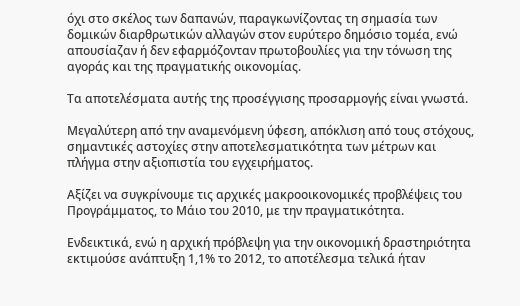όχι στο σκέλος των δαπανών, παραγκωνίζοντας τη σημασία των δομικών διαρθρωτικών αλλαγών στον ευρύτερο δημόσιο τομέα, ενώ απουσίαζαν ή δεν εφαρμόζονταν πρωτοβουλίες για την τόνωση της αγοράς και της πραγματικής οικονομίας.

Τα αποτελέσματα αυτής της προσέγγισης προσαρμογής είναι γνωστά.

Μεγαλύτερη από την αναμενόμενη ύφεση, απόκλιση από τους στόχους, σημαντικές αστοχίες στην αποτελεσματικότητα των μέτρων και πλήγμα στην αξιοπιστία του εγχειρήματος.

Αξίζει να συγκρίνουμε τις αρχικές μακροοικονομικές προβλέψεις του Προγράμματος, το Μάιο του 2010, με την πραγματικότητα.

Ενδεικτικά, ενώ η αρχική πρόβλεψη για την οικονομική δραστηριότητα εκτιμούσε ανάπτυξη 1,1% το 2012, το αποτέλεσμα τελικά ήταν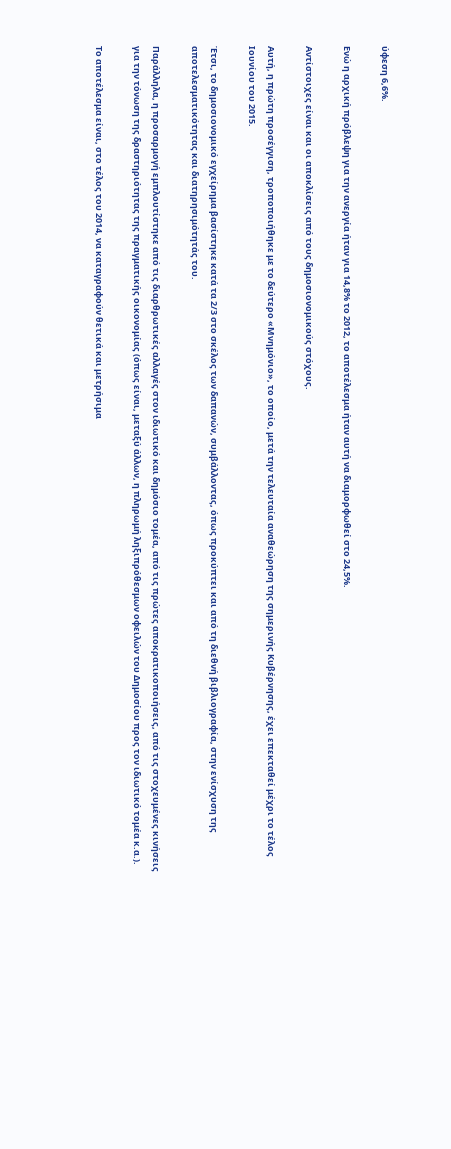ύφεση 6,6%.

Ενώ η αρχική πρόβλεψη για την ανεργία ήταν για 14,8% το 2012, το αποτέλεσμα ήταν αυτή να διαμορφωθεί στο 24,5%.

Αντίστοιχες είναι και οι αποκλίσεις από τους δημοσιονομικούς στόχους.

Αυτή, η πρώτη προσέγγιση, τροποποιήθηκε με το δεύτερο «Μνημόνιο», το οποίο, μετά την τελευταία αναθεώρηση της σημερινής Κυβέρνησης, έχει επεκταθεί μέχρι το τέλος Ιουνίου του 2015.

Έτσι, το δημοσιονομικό εγχείρημα βασίστηκε κατά τα 2/3 στο σκέλος των δαπανών, συμβάλλοντας, όπως προκύπτει και από τη διεθνή βιβλιογραφία, στην ενίσχυση της αποτελεσματικότητας και διατηρησιμότητάς του.

Παράλληλα, η προσαρμογή εμπλουτίστηκε από τις διαρθρωτικές αλλαγές στον ιδιωτικό και δημόσιο τομέα, από τις πρώτες αποκρατικοποιήσεις, από τις στοχευμένες κινήσεις για την τόνωση της δραστηριότητας της πραγματικής οικονομίας (όπως είναι, μεταξύ άλλων, η πληρωμή ληξιπρόθεσμων οφειλών του Δημοσίου προς τον ιδιωτικό τομέα κ.α.).

Το αποτέλεσμα είναι, στο τέλος του 2014, να καταγραφούν θετικά και μετρήσιμα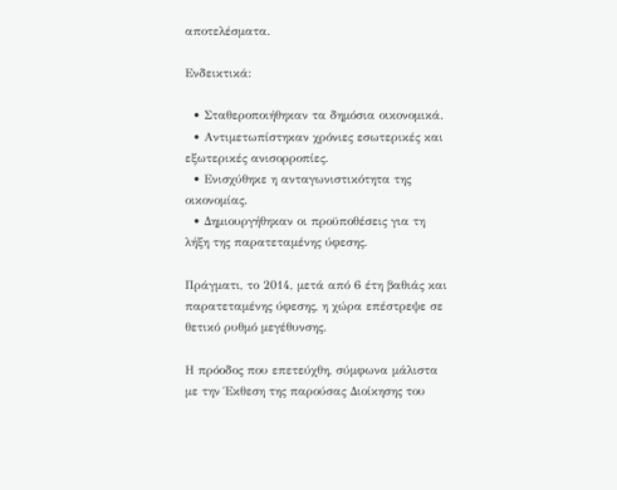αποτελέσματα.

Ενδεικτικά:

  • Σταθεροποιήθηκαν τα δημόσια οικονομικά.
  • Αντιμετωπίστηκαν χρόνιες εσωτερικές και εξωτερικές ανισορροπίες.
  • Ενισχύθηκε η ανταγωνιστικότητα της οικονομίας.
  • Δημιουργήθηκαν οι προϋποθέσεις για τη λήξη της παρατεταμένης ύφεσης.

Πράγματι, το 2014, μετά από 6 έτη βαθιάς και παρατεταμένης ύφεσης, η χώρα επέστρεψε σε θετικό ρυθμό μεγέθυνσης.

Η πρόοδος που επετεύχθη, σύμφωνα μάλιστα με την Έκθεση της παρούσας Διοίκησης του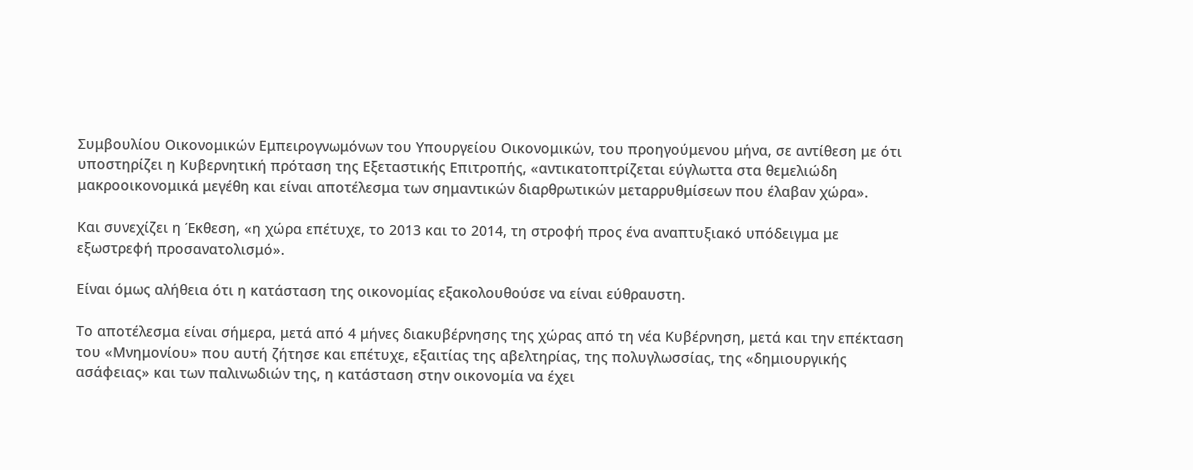Συμβουλίου Οικονομικών Εμπειρογνωμόνων του Υπουργείου Οικονομικών, του προηγούμενου μήνα, σε αντίθεση με ότι υποστηρίζει η Κυβερνητική πρόταση της Εξεταστικής Επιτροπής, «αντικατοπτρίζεται εύγλωττα στα θεμελιώδη μακροοικονομικά μεγέθη και είναι αποτέλεσμα των σημαντικών διαρθρωτικών μεταρρυθμίσεων που έλαβαν χώρα».

Και συνεχίζει η Έκθεση, «η χώρα επέτυχε, το 2013 και το 2014, τη στροφή προς ένα αναπτυξιακό υπόδειγμα με εξωστρεφή προσανατολισμό».

Είναι όμως αλήθεια ότι η κατάσταση της οικονομίας εξακολουθούσε να είναι εύθραυστη.

Το αποτέλεσμα είναι σήμερα, μετά από 4 μήνες διακυβέρνησης της χώρας από τη νέα Κυβέρνηση, μετά και την επέκταση του «Μνημονίου» που αυτή ζήτησε και επέτυχε, εξαιτίας της αβελτηρίας, της πολυγλωσσίας, της «δημιουργικής ασάφειας» και των παλινωδιών της, η κατάσταση στην οικονομία να έχει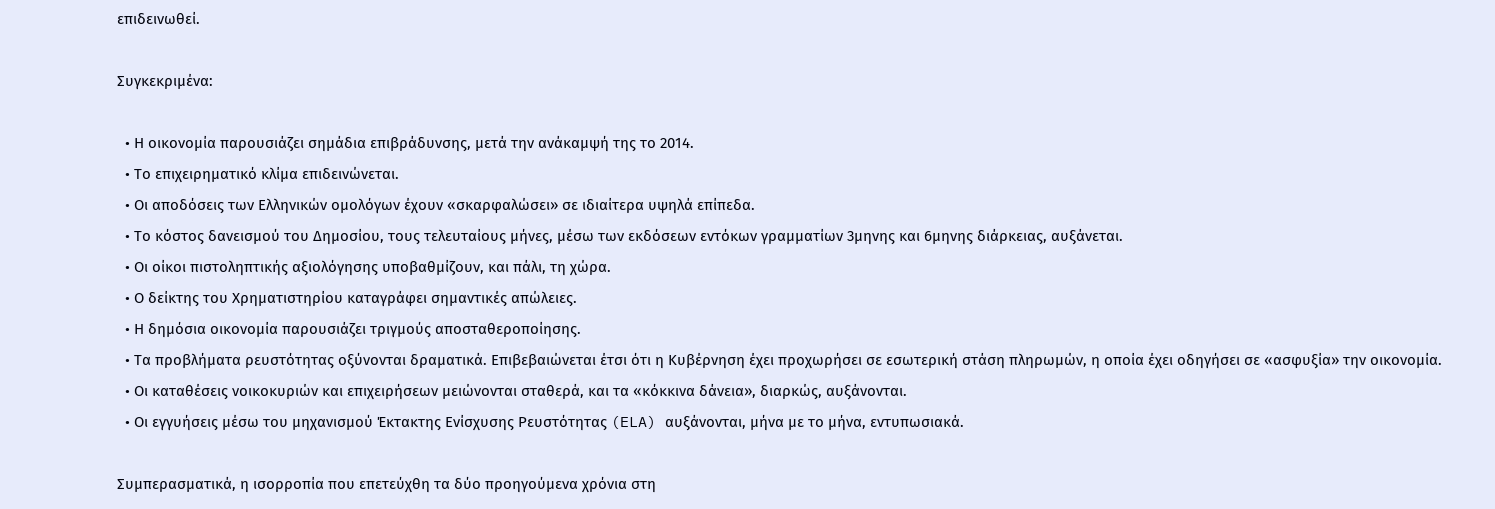επιδεινωθεί.

Συγκεκριμένα:

  • Η οικονομία παρουσιάζει σημάδια επιβράδυνσης, μετά την ανάκαμψή της το 2014.
  • Το επιχειρηματικό κλίμα επιδεινώνεται.
  • Οι αποδόσεις των Ελληνικών ομολόγων έχουν «σκαρφαλώσει» σε ιδιαίτερα υψηλά επίπεδα.
  • Το κόστος δανεισμού του Δημοσίου, τους τελευταίους μήνες, μέσω των εκδόσεων εντόκων γραμματίων 3μηνης και 6μηνης διάρκειας, αυξάνεται.
  • Οι οίκοι πιστοληπτικής αξιολόγησης υποβαθμίζουν, και πάλι, τη χώρα.
  • Ο δείκτης του Χρηματιστηρίου καταγράφει σημαντικές απώλειες.
  • Η δημόσια οικονομία παρουσιάζει τριγμούς αποσταθεροποίησης.
  • Τα προβλήματα ρευστότητας οξύνονται δραματικά. Επιβεβαιώνεται έτσι ότι η Κυβέρνηση έχει προχωρήσει σε εσωτερική στάση πληρωμών, η οποία έχει οδηγήσει σε «ασφυξία» την οικονομία.
  • Οι καταθέσεις νοικοκυριών και επιχειρήσεων μειώνονται σταθερά, και τα «κόκκινα δάνεια», διαρκώς, αυξάνονται.
  • Οι εγγυήσεις μέσω του μηχανισμού Έκτακτης Ενίσχυσης Ρευστότητας (ELA) αυξάνονται, μήνα με το μήνα, εντυπωσιακά.

Συμπερασματικά, η ισορροπία που επετεύχθη τα δύο προηγούμενα χρόνια στη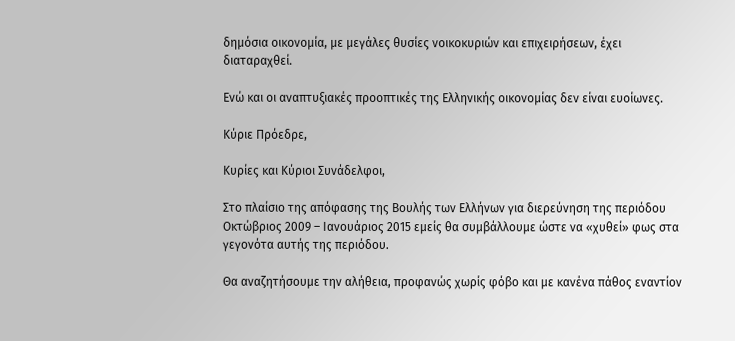δημόσια οικονομία, με μεγάλες θυσίες νοικοκυριών και επιχειρήσεων, έχει διαταραχθεί.

Ενώ και οι αναπτυξιακές προοπτικές της Ελληνικής οικονομίας δεν είναι ευοίωνες.

Κύριε Πρόεδρε,

Κυρίες και Κύριοι Συνάδελφοι,

Στο πλαίσιο της απόφασης της Βουλής των Ελλήνων για διερεύνηση της περιόδου Οκτώβριος 2009 – Ιανουάριος 2015 εμείς θα συμβάλλουμε ώστε να «χυθεί» φως στα γεγονότα αυτής της περιόδου.

Θα αναζητήσουμε την αλήθεια, προφανώς χωρίς φόβο και με κανένα πάθος εναντίον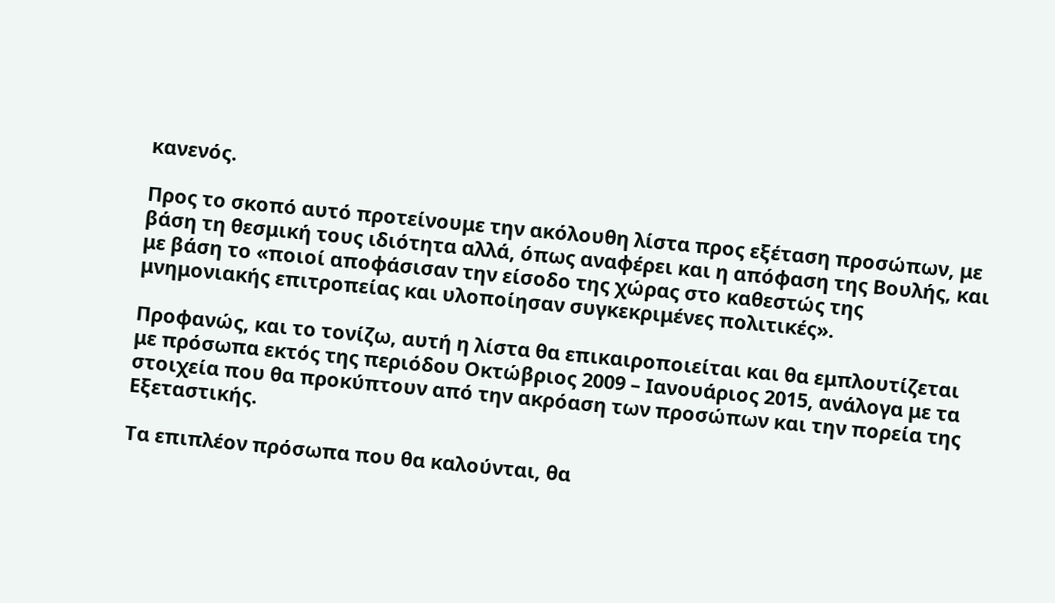κανενός.

Προς το σκοπό αυτό προτείνουμε την ακόλουθη λίστα προς εξέταση προσώπων, με βάση τη θεσμική τους ιδιότητα αλλά, όπως αναφέρει και η απόφαση της Βουλής, και με βάση το «ποιοί αποφάσισαν την είσοδο της χώρας στο καθεστώς της μνημονιακής επιτροπείας και υλοποίησαν συγκεκριμένες πολιτικές».

Προφανώς, και το τονίζω, αυτή η λίστα θα επικαιροποιείται και θα εμπλουτίζεται με πρόσωπα εκτός της περιόδου Οκτώβριος 2009 – Ιανουάριος 2015, ανάλογα με τα στοιχεία που θα προκύπτουν από την ακρόαση των προσώπων και την πορεία της Εξεταστικής.

Τα επιπλέον πρόσωπα που θα καλούνται, θα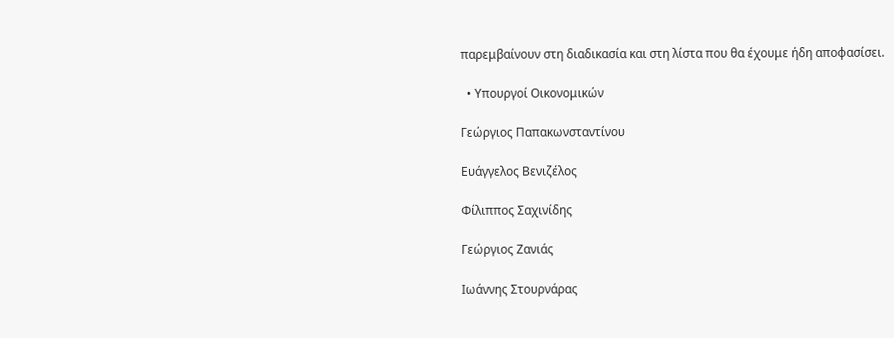παρεμβαίνουν στη διαδικασία και στη λίστα που θα έχουμε ήδη αποφασίσει.

  • Υπουργοί Οικονομικών

Γεώργιος Παπακωνσταντίνου

Ευάγγελος Βενιζέλος

Φίλιππος Σαχινίδης

Γεώργιος Ζανιάς

Ιωάννης Στουρνάρας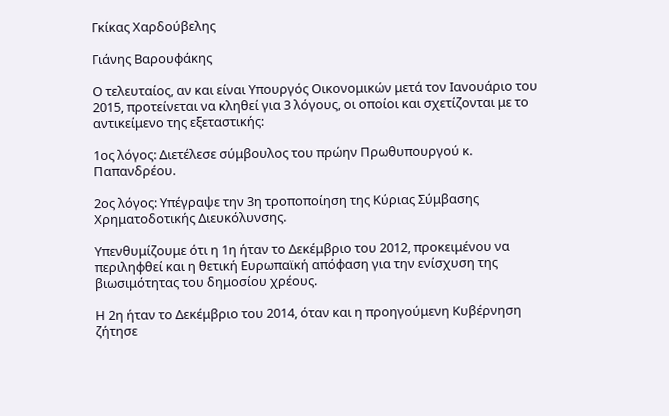Γκίκας Χαρδούβελης

Γιάνης Βαρουφάκης

Ο τελευταίος, αν και είναι Υπουργός Οικονομικών μετά τον Ιανουάριο του 2015, προτείνεται να κληθεί για 3 λόγους, οι οποίοι και σχετίζονται με το αντικείμενο της εξεταστικής:

1ος λόγος: Διετέλεσε σύμβουλος του πρώην Πρωθυπουργού κ. Παπανδρέου.

2ος λόγος: Υπέγραψε την 3η τροποποίηση της Κύριας Σύμβασης Χρηματοδοτικής Διευκόλυνσης.

Υπενθυμίζουμε ότι η 1η ήταν το Δεκέμβριο του 2012, προκειμένου να περιληφθεί και η θετική Ευρωπαϊκή απόφαση για την ενίσχυση της βιωσιμότητας του δημοσίου χρέους.

Η 2η ήταν το Δεκέμβριο του 2014, όταν και η προηγούμενη Κυβέρνηση ζήτησε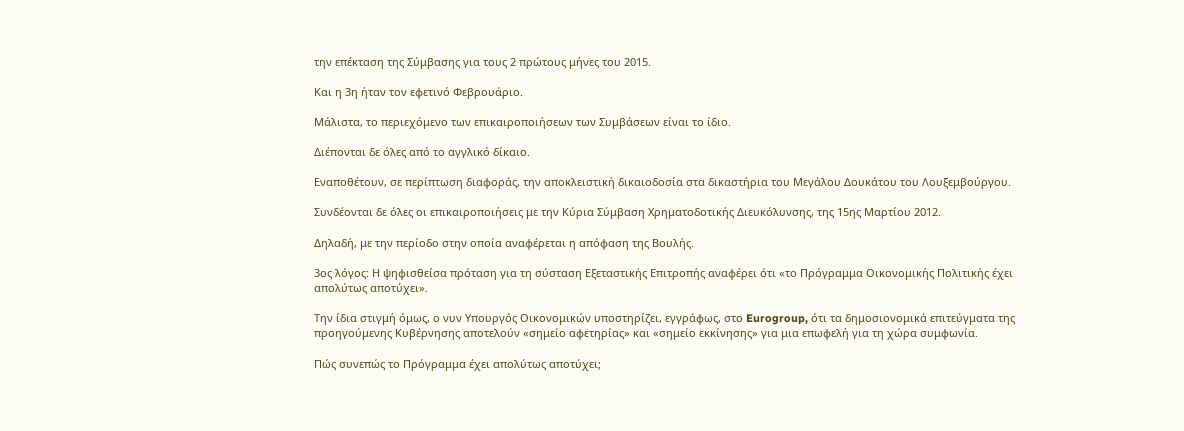την επέκταση της Σύμβασης για τους 2 πρώτους μήνες του 2015.

Και η 3η ήταν τον εφετινό Φεβρουάριο.

Μάλιστα, το περιεχόμενο των επικαιροποιήσεων των Συμβάσεων είναι το ίδιο.

Διέπονται δε όλες από το αγγλικό δίκαιο.

Εναποθέτουν, σε περίπτωση διαφοράς, την αποκλειστική δικαιοδοσία στα δικαστήρια του Μεγάλου Δουκάτου του Λουξεμβούργου.

Συνδέονται δε όλες οι επικαιροποιήσεις με την Κύρια Σύμβαση Χρηματοδοτικής Διευκόλυνσης, της 15ης Μαρτίου 2012.

Δηλαδή, με την περίοδο στην οποία αναφέρεται η απόφαση της Βουλής.

3ος λόγος: Η ψηφισθείσα πρόταση για τη σύσταση Εξεταστικής Επιτροπής αναφέρει ότι «το Πρόγραμμα Οικονομικής Πολιτικής έχει απολύτως αποτύχει».

Την ίδια στιγμή όμως, ο νυν Υπουργός Οικονομικών υποστηρίζει, εγγράφως, στο Eurogroup, ότι τα δημοσιονομικά επιτεύγματα της προηγούμενης Κυβέρνησης αποτελούν «σημείο αφετηρίας» και «σημείο εκκίνησης» για μια επωφελή για τη χώρα συμφωνία.

Πώς συνεπώς το Πρόγραμμα έχει απολύτως αποτύχει;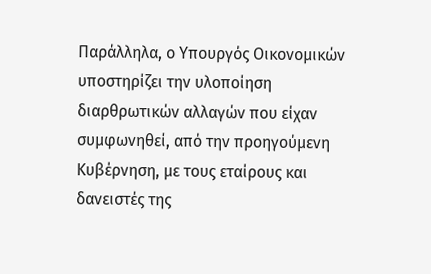Παράλληλα, ο Υπουργός Οικονομικών υποστηρίζει την υλοποίηση διαρθρωτικών αλλαγών που είχαν συμφωνηθεί, από την προηγούμενη Κυβέρνηση, με τους εταίρους και δανειστές της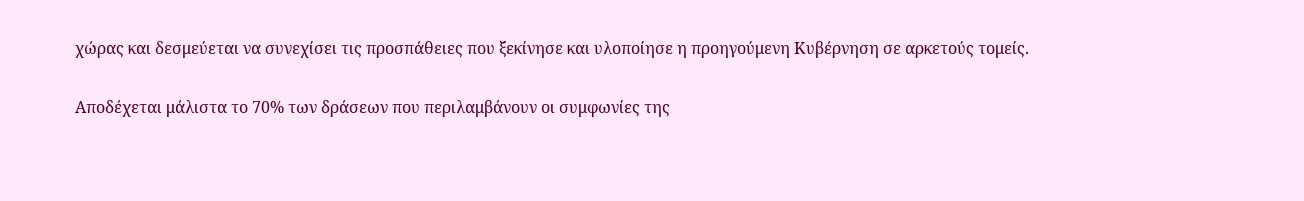χώρας και δεσμεύεται να συνεχίσει τις προσπάθειες που ξεκίνησε και υλοποίησε η προηγούμενη Κυβέρνηση σε αρκετούς τομείς.

Αποδέχεται μάλιστα το 70% των δράσεων που περιλαμβάνουν οι συμφωνίες της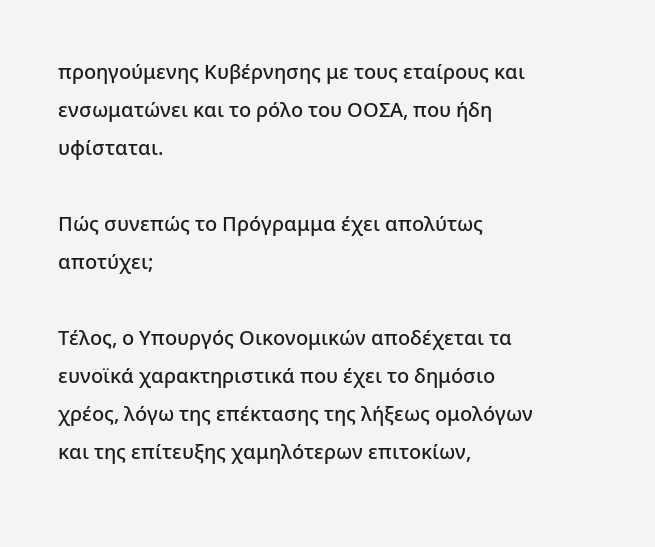προηγούμενης Κυβέρνησης με τους εταίρους και ενσωματώνει και το ρόλο του ΟΟΣΑ, που ήδη υφίσταται.

Πώς συνεπώς το Πρόγραμμα έχει απολύτως αποτύχει;

Τέλος, ο Υπουργός Οικονομικών αποδέχεται τα ευνοϊκά χαρακτηριστικά που έχει το δημόσιο χρέος, λόγω της επέκτασης της λήξεως ομολόγων και της επίτευξης χαμηλότερων επιτοκίων,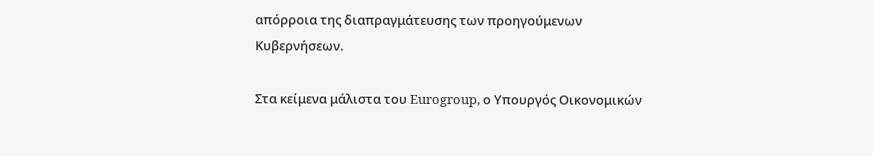απόρροια της διαπραγμάτευσης των προηγούμενων Κυβερνήσεων.

Στα κείμενα μάλιστα του Eurogroup, ο Υπουργός Οικονομικών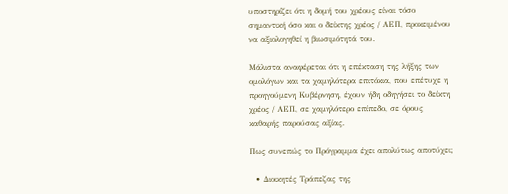υποστηρίζει ότι η δομή του χρέους είναι τόσο σημαντική όσο και ο δείκτης χρέος / ΑΕΠ, προκειμένου να αξιολογηθεί η βιωσιμότητά του.

Μάλιστα αναφέρεται ότι η επέκταση της λήξης των ομολόγων και τα χαμηλότερα επιτόκια, που επέτυχε η προηγούμενη Κυβέρνηση, έχουν ήδη οδηγήσει το δείκτη χρέος / ΑΕΠ, σε χαμηλότερο επίπεδο, σε όρους καθαρής παρούσας αξίας.

Πως συνεπώς το Πρόγραμμα έχει απολύτως αποτύχει;

  • Διοικητές Τράπεζας της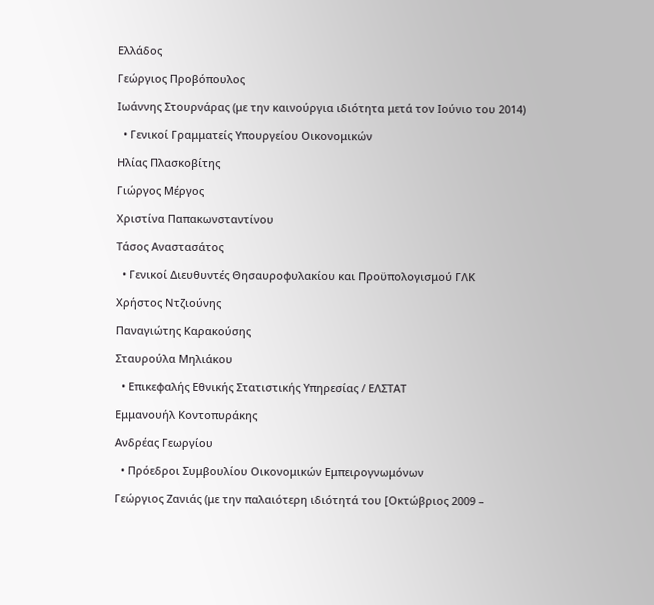Ελλάδος

Γεώργιος Προβόπουλος

Ιωάννης Στουρνάρας (με την καινούργια ιδιότητα μετά τον Ιούνιο του 2014)

  • Γενικοί Γραμματείς Υπουργείου Οικονομικών

Ηλίας Πλασκοβίτης

Γιώργος Μέργος

Χριστίνα Παπακωνσταντίνου

Τάσος Αναστασάτος

  • Γενικοί Διευθυντές Θησαυροφυλακίου και Προϋπολογισμού ΓΛΚ

Χρήστος Ντζιούνης

Παναγιώτης Καρακούσης

Σταυρούλα Μηλιάκου

  • Επικεφαλής Εθνικής Στατιστικής Υπηρεσίας / ΕΛΣΤΑΤ

Εμμανουήλ Κοντοπυράκης

Ανδρέας Γεωργίου

  • Πρόεδροι Συμβουλίου Οικονομικών Εμπειρογνωμόνων

Γεώργιος Ζανιάς (με την παλαιότερη ιδιότητά του [Οκτώβριος 2009 –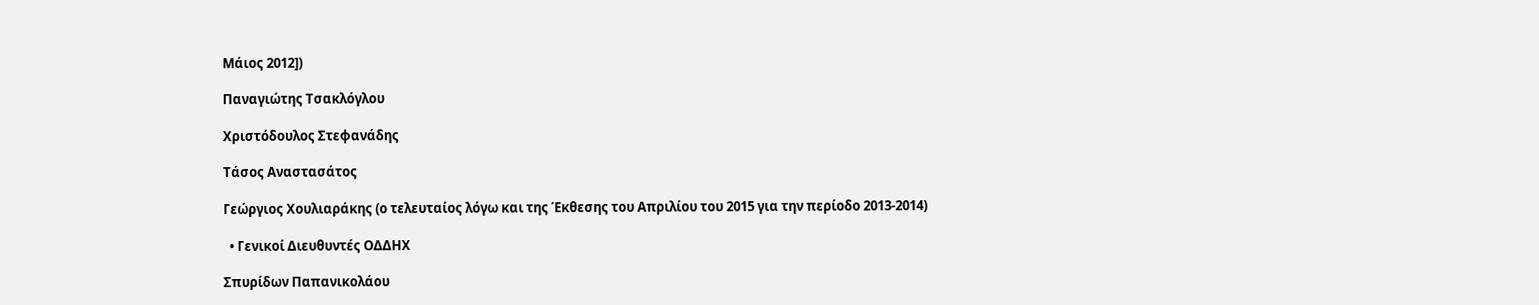Μάιος 2012])

Παναγιώτης Τσακλόγλου

Χριστόδουλος Στεφανάδης

Τάσος Αναστασάτος

Γεώργιος Χουλιαράκης (ο τελευταίος λόγω και της Έκθεσης του Απριλίου του 2015 για την περίοδο 2013-2014)

  • Γενικοί Διευθυντές ΟΔΔΗΧ

Σπυρίδων Παπανικολάου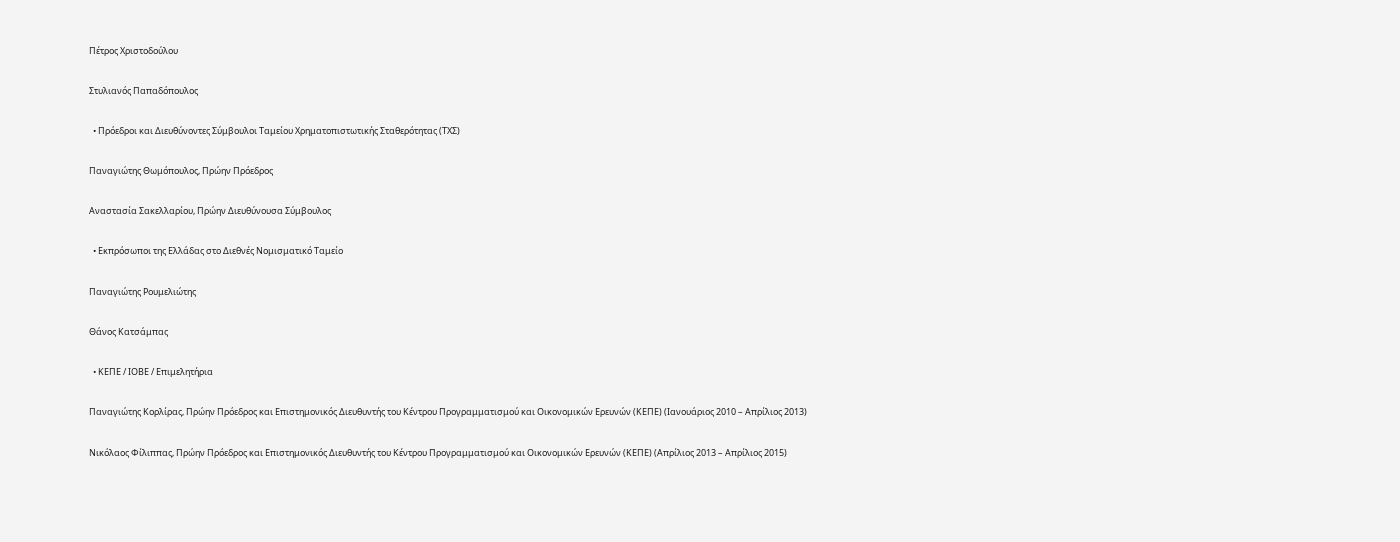Πέτρος Χριστοδούλου

Στυλιανός Παπαδόπουλος

  • Πρόεδροι και Διευθύνοντες Σύμβουλοι Ταμείου Χρηματοπιστωτικής Σταθερότητας (ΤΧΣ)

Παναγιώτης Θωμόπουλος, Πρώην Πρόεδρος

Αναστασία Σακελλαρίου, Πρώην Διευθύνουσα Σύμβουλος

  • Εκπρόσωποι της Ελλάδας στο Διεθνές Νομισματικό Ταμείο

Παναγιώτης Ρουμελιώτης

Θάνος Κατσάμπας

  • ΚΕΠΕ / ΙΟΒΕ / Επιμελητήρια

Παναγιώτης Κορλίρας, Πρώην Πρόεδρος και Επιστημονικός Διευθυντής του Κέντρου Προγραμματισμού και Οικονομικών Ερευνών (ΚΕΠΕ) (Ιανουάριος 2010 – Απρίλιος 2013)

Νικόλαος Φίλιππας, Πρώην Πρόεδρος και Επιστημονικός Διευθυντής του Κέντρου Προγραμματισμού και Οικονομικών Ερευνών (ΚΕΠΕ) (Απρίλιος 2013 – Απρίλιος 2015)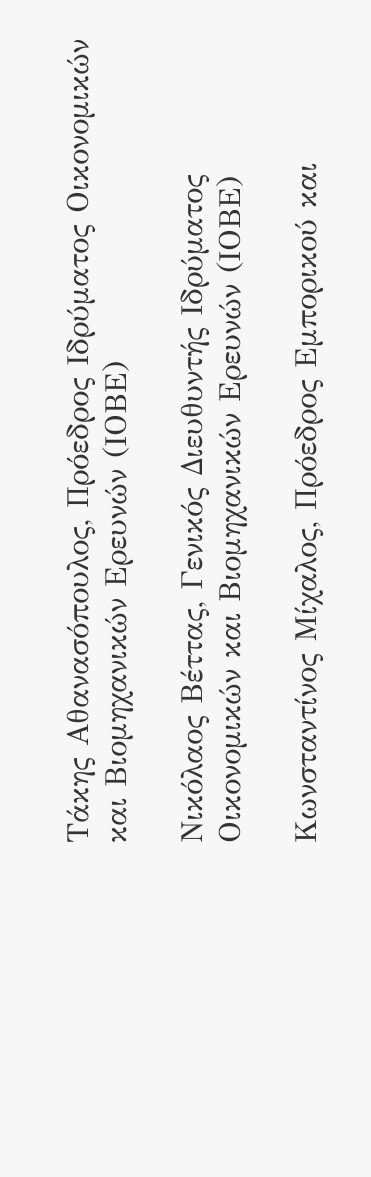Τάκης Αθανασόπουλος, Πρόεδρος Ιδρύματος Οικονομικών και Βιομηχανικών Ερευνών (ΙΟΒΕ)

Νικόλαος Βέττας, Γενικός Διευθυντής Ιδρύματος Οικονομικών και Βιομηχανικών Ερευνών (ΙΟΒΕ)

Κωνσταντίνος Μίχαλος, Πρόεδρος Εμπορικού και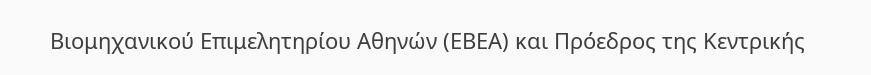Βιομηχανικού Επιμελητηρίου Αθηνών (ΕΒΕΑ) και Πρόεδρος της Κεντρικής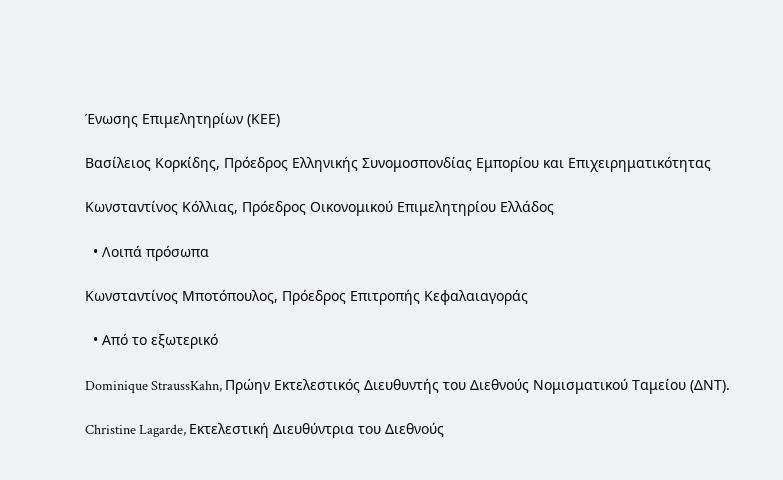Ένωσης Επιμελητηρίων (ΚΕΕ)

Βασίλειος Κορκίδης, Πρόεδρος Ελληνικής Συνομοσπονδίας Εμπορίου και Επιχειρηματικότητας

Κωνσταντίνος Κόλλιας, Πρόεδρος Οικονομικού Επιμελητηρίου Ελλάδος

  • Λοιπά πρόσωπα

Κωνσταντίνος Μποτόπουλος, Πρόεδρος Επιτροπής Κεφαλαιαγοράς

  • Από το εξωτερικό

Dominique StraussKahn, Πρώην Εκτελεστικός Διευθυντής του Διεθνούς Νομισματικού Ταμείου (ΔΝΤ).

Christine Lagarde, Εκτελεστική Διευθύντρια του Διεθνούς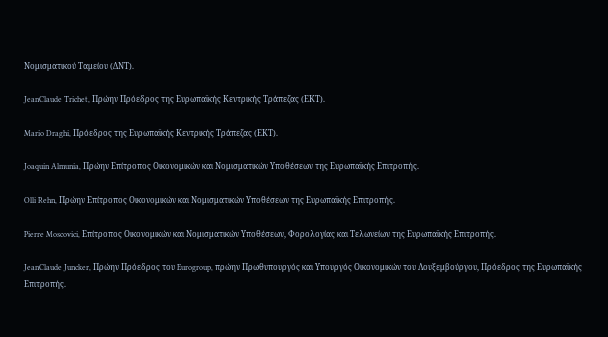Νομισματικού Ταμείου (ΔΝΤ).

JeanClaude Trichet, Πρώην Πρόεδρος της Ευρωπαϊκής Κεντρικής Τράπεζας (ΕΚΤ).

Mario Draghi, Πρόεδρος της Ευρωπαϊκής Κεντρικής Τράπεζας (ΕΚΤ).

Joaquin Almunia, Πρώην Επίτροπος Οικονομικών και Νομισματικών Υποθέσεων της Ευρωπαϊκής Επιτροπής.

Olli Rehn, Πρώην Επίτροπος Οικονομικών και Νομισματικών Υποθέσεων της Ευρωπαϊκής Επιτροπής.

Pierre Moscovici, Επίτροπος Οικονομικών και Νομισματικών Υποθέσεων, Φορολογίας και Τελωνείων της Ευρωπαϊκής Επιτροπής.

JeanClaude Juncker, Πρώην Πρόεδρος του Eurogroup, πρώην Πρωθυπουργός και Υπουργός Οικονομικών του Λουξεμβούργου, Πρόεδρος της Ευρωπαϊκής Επιτροπής.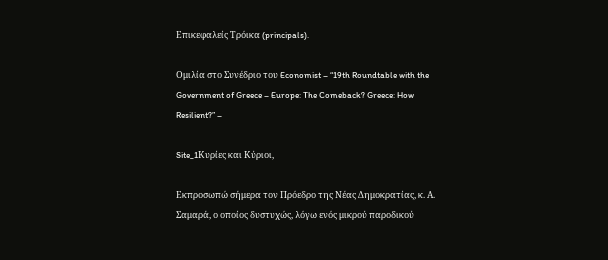Επικεφαλείς Τρόικα (principals).

Ομιλία στο Συνέδριο του Economist – “19th Roundtable with the Government of Greece – Europe: The Comeback? Greece: How Resilient?” –

Site_1Κυρίες και Κύριοι,

Εκπροσωπώ σήμερα τον Πρόεδρο της Νέας Δημοκρατίας, κ. Α. Σαμαρά, ο οποίος δυστυχώς, λόγω ενός μικρού παροδικού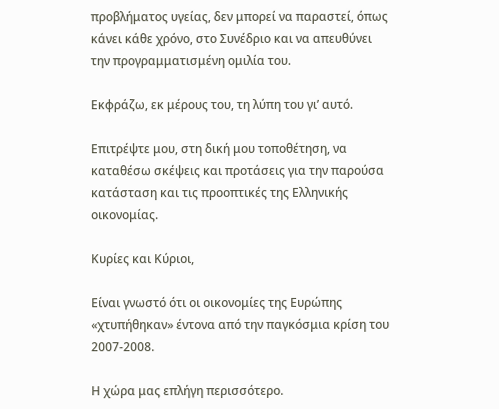προβλήματος υγείας, δεν μπορεί να παραστεί, όπως κάνει κάθε χρόνο, στο Συνέδριο και να απευθύνει την προγραμματισμένη ομιλία του.

Εκφράζω, εκ μέρους του, τη λύπη του γι’ αυτό.

Επιτρέψτε μου, στη δική μου τοποθέτηση, να καταθέσω σκέψεις και προτάσεις για την παρούσα κατάσταση και τις προοπτικές της Ελληνικής οικονομίας.

Κυρίες και Κύριοι,

Είναι γνωστό ότι οι οικονομίες της Ευρώπης «χτυπήθηκαν» έντονα από την παγκόσμια κρίση του 2007-2008.

Η χώρα μας επλήγη περισσότερο.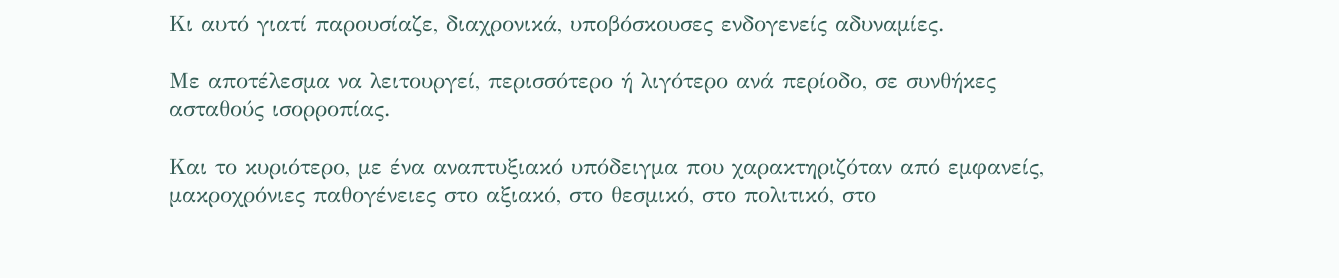Κι αυτό γιατί παρουσίαζε, διαχρονικά, υποβόσκουσες ενδογενείς αδυναμίες.

Με αποτέλεσμα να λειτουργεί, περισσότερο ή λιγότερο ανά περίοδο, σε συνθήκες ασταθούς ισορροπίας.

Και το κυριότερο, με ένα αναπτυξιακό υπόδειγμα που χαρακτηριζόταν από εμφανείς, μακροχρόνιες παθογένειες στο αξιακό, στο θεσμικό, στο πολιτικό, στο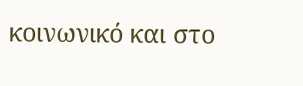κοινωνικό και στο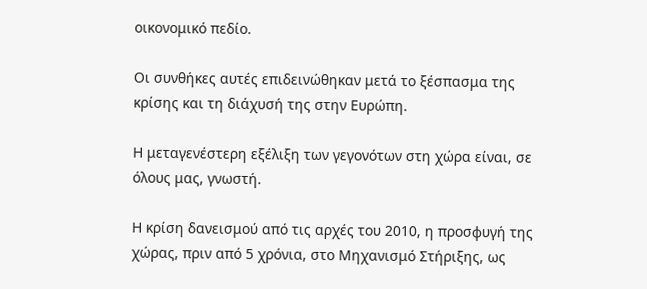οικονομικό πεδίο.

Οι συνθήκες αυτές επιδεινώθηκαν μετά το ξέσπασμα της κρίσης και τη διάχυσή της στην Ευρώπη.

Η μεταγενέστερη εξέλιξη των γεγονότων στη χώρα είναι, σε όλους μας, γνωστή.

Η κρίση δανεισμού από τις αρχές του 2010, η προσφυγή της χώρας, πριν από 5 χρόνια, στο Μηχανισμό Στήριξης, ως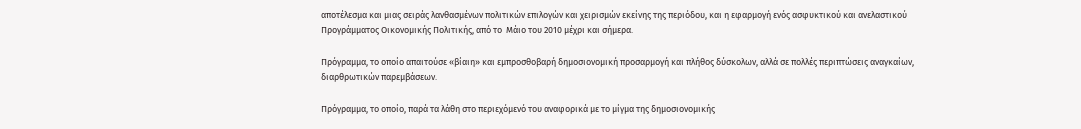αποτέλεσμα και μιας σειράς λανθασμένων πολιτικών επιλογών και χειρισμών εκείνης της περιόδου, και η εφαρμογή ενός ασφυκτικού και ανελαστικού Προγράμματος Οικονομικής Πολιτικής, από το  Μάιο του 2010 μέχρι και σήμερα.

Πρόγραμμα, το οποίο απαιτούσε «βίαιη» και εμπροσθοβαρή δημοσιονομική προσαρμογή και πλήθος δύσκολων, αλλά σε πολλές περιπτώσεις αναγκαίων, διαρθρωτικών παρεμβάσεων.

Πρόγραμμα, το οποίο, παρά τα λάθη στο περιεχόμενό του αναφορικά με το μίγμα της δημοσιονομικής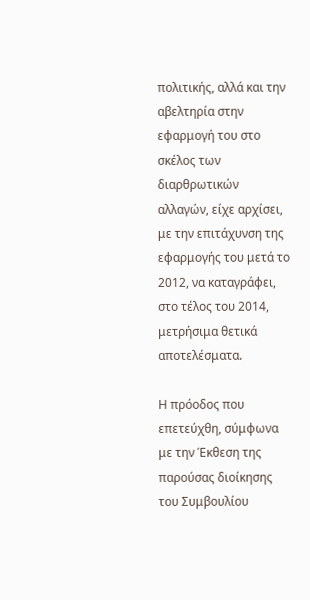πολιτικής, αλλά και την αβελτηρία στην εφαρμογή του στο σκέλος των διαρθρωτικών αλλαγών, είχε αρχίσει, με την επιτάχυνση της εφαρμογής του μετά το 2012, να καταγράφει, στο τέλος του 2014, μετρήσιμα θετικά αποτελέσματα.

Η πρόοδος που επετεύχθη, σύμφωνα με την Έκθεση της παρούσας διοίκησης του Συμβουλίου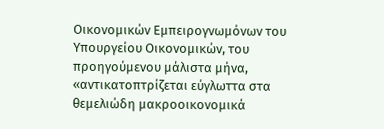Οικονομικών Εμπειρογνωμόνων του Υπουργείου Οικονομικών, του προηγούμενου μάλιστα μήνα, «αντικατοπτρίζεται εύγλωττα στα θεμελιώδη μακροοικονομικά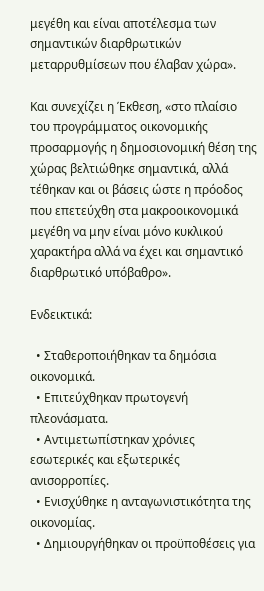μεγέθη και είναι αποτέλεσμα των σημαντικών διαρθρωτικών μεταρρυθμίσεων που έλαβαν χώρα».

Και συνεχίζει η Έκθεση, «στο πλαίσιο του προγράμματος οικονομικής προσαρμογής η δημοσιονομική θέση της χώρας βελτιώθηκε σημαντικά, αλλά τέθηκαν και οι βάσεις ώστε η πρόοδος που επετεύχθη στα μακροοικονομικά μεγέθη να μην είναι μόνο κυκλικού χαρακτήρα αλλά να έχει και σημαντικό διαρθρωτικό υπόβαθρο».

Ενδεικτικά:

  • Σταθεροποιήθηκαν τα δημόσια οικονομικά.
  • Επιτεύχθηκαν πρωτογενή πλεονάσματα.
  • Αντιμετωπίστηκαν χρόνιες εσωτερικές και εξωτερικές ανισορροπίες.
  • Ενισχύθηκε η ανταγωνιστικότητα της οικονομίας.
  • Δημιουργήθηκαν οι προϋποθέσεις για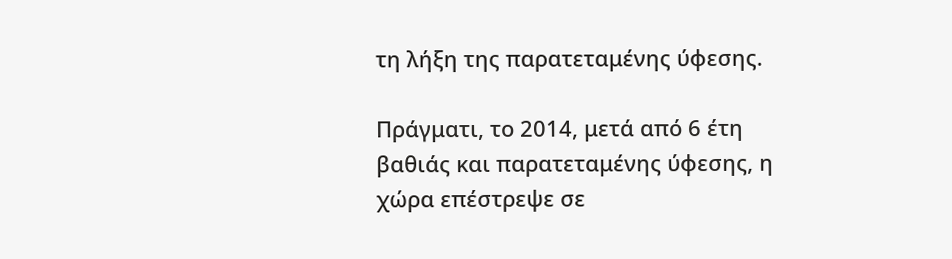τη λήξη της παρατεταμένης ύφεσης.

Πράγματι, το 2014, μετά από 6 έτη βαθιάς και παρατεταμένης ύφεσης, η χώρα επέστρεψε σε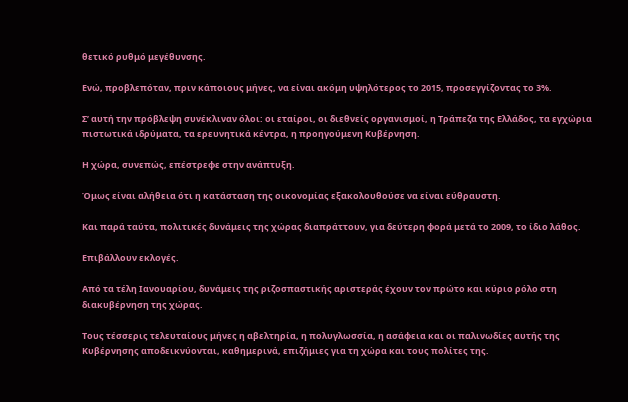θετικό ρυθμό μεγέθυνσης.

Ενώ, προβλεπόταν, πριν κάποιους μήνες, να είναι ακόμη υψηλότερος το 2015, προσεγγίζοντας το 3%.

Σ’ αυτή την πρόβλεψη συνέκλιναν όλοι: οι εταίροι, οι διεθνείς οργανισμοί, η Τράπεζα της Ελλάδος, τα εγχώρια πιστωτικά ιδρύματα, τα ερευνητικά κέντρα, η προηγούμενη Κυβέρνηση.

Η χώρα, συνεπώς, επέστρεφε στην ανάπτυξη.

Όμως είναι αλήθεια ότι η κατάσταση της οικονομίας εξακολουθούσε να είναι εύθραυστη.

Και παρά ταύτα, πολιτικές δυνάμεις της χώρας διαπράττουν, για δεύτερη φορά μετά το 2009, το ίδιο λάθος.

Επιβάλλουν εκλογές.

Από τα τέλη Ιανουαρίου, δυνάμεις της ριζοσπαστικής αριστεράς έχουν τον πρώτο και κύριο ρόλο στη διακυβέρνηση της χώρας.

Τους τέσσερις τελευταίους μήνες η αβελτηρία, η πολυγλωσσία, η ασάφεια και οι παλινωδίες αυτής της Κυβέρνησης αποδεικνύονται, καθημερινά, επιζήμιες για τη χώρα και τους πολίτες της.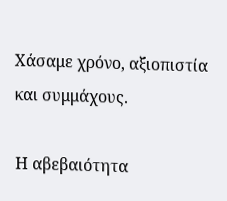Χάσαμε χρόνο, αξιοπιστία και συμμάχους.

Η αβεβαιότητα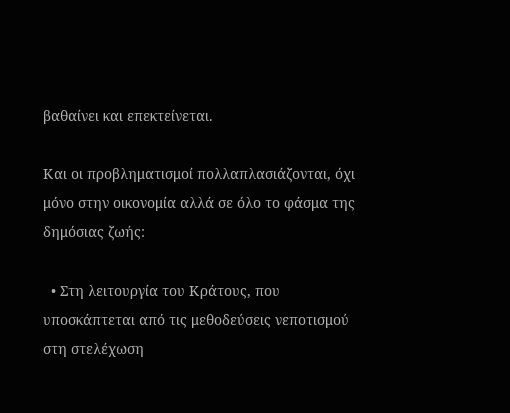βαθαίνει και επεκτείνεται.

Και οι προβληματισμοί πολλαπλασιάζονται, όχι μόνο στην οικονομία αλλά σε όλο το φάσμα της δημόσιας ζωής:

  • Στη λειτουργία του Κράτους, που υποσκάπτεται από τις μεθοδεύσεις νεποτισμού στη στελέχωση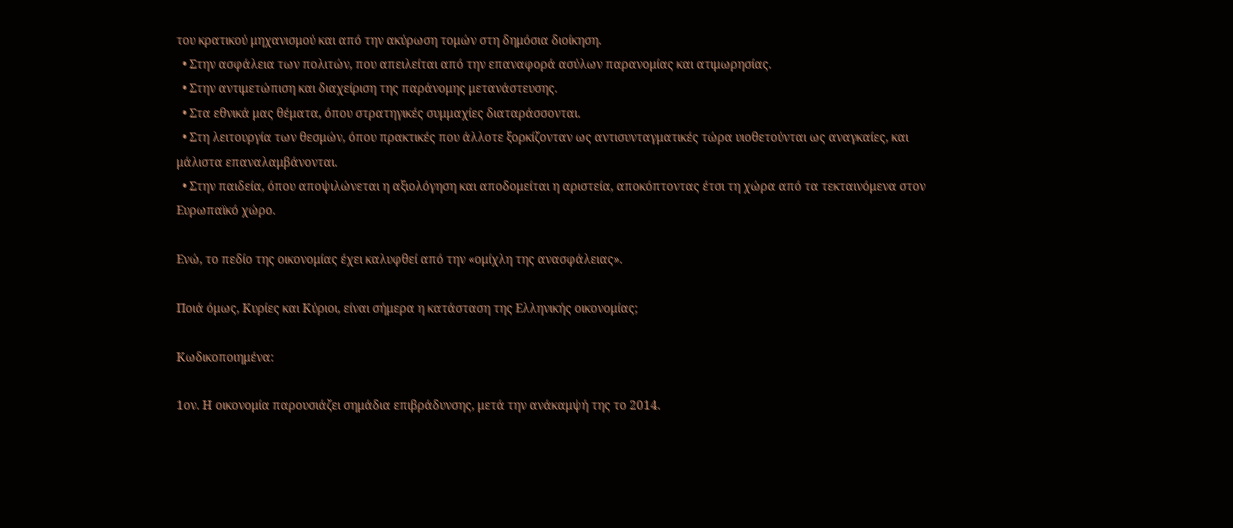του κρατικού μηχανισμού και από την ακύρωση τομών στη δημόσια διοίκηση.
  • Στην ασφάλεια των πολιτών, που απειλείται από την επαναφορά ασύλων παρανομίας και ατιμωρησίας.
  • Στην αντιμετώπιση και διαχείριση της παράνομης μετανάστευσης.
  • Στα εθνικά μας θέματα, όπου στρατηγικές συμμαχίες διαταράσσονται.
  • Στη λειτουργία των θεσμών, όπου πρακτικές που άλλοτε ξορκίζονταν ως αντισυνταγματικές τώρα υιοθετούνται ως αναγκαίες, και μάλιστα επαναλαμβάνονται.
  • Στην παιδεία, όπου αποψιλώνεται η αξιολόγηση και αποδομείται η αριστεία, αποκόπτοντας έτσι τη χώρα από τα τεκταινόμενα στον Ευρωπαϊκό χώρο.

Ενώ, το πεδίο της οικονομίας έχει καλυφθεί από την «ομίχλη της ανασφάλειας».

Ποιά όμως, Κυρίες και Κύριοι, είναι σήμερα η κατάσταση της Ελληνικής οικονομίας;

Κωδικοποιημένα:

1ον. Η οικονομία παρουσιάζει σημάδια επιβράδυνσης, μετά την ανάκαμψή της το 2014.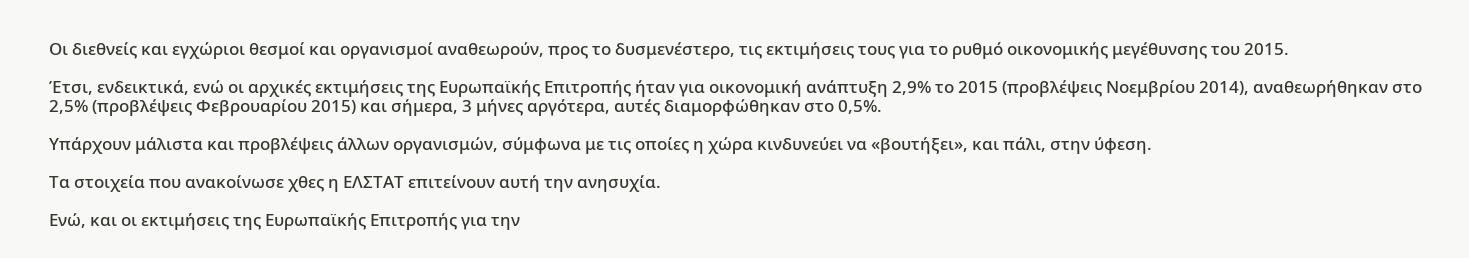Οι διεθνείς και εγχώριοι θεσμοί και οργανισμοί αναθεωρούν, προς το δυσμενέστερο, τις εκτιμήσεις τους για το ρυθμό οικονομικής μεγέθυνσης του 2015.

Έτσι, ενδεικτικά, ενώ οι αρχικές εκτιμήσεις της Ευρωπαϊκής Επιτροπής ήταν για οικονομική ανάπτυξη 2,9% το 2015 (προβλέψεις Νοεμβρίου 2014), αναθεωρήθηκαν στο 2,5% (προβλέψεις Φεβρουαρίου 2015) και σήμερα, 3 μήνες αργότερα, αυτές διαμορφώθηκαν στο 0,5%.

Υπάρχουν μάλιστα και προβλέψεις άλλων οργανισμών, σύμφωνα με τις οποίες η χώρα κινδυνεύει να «βουτήξει», και πάλι, στην ύφεση.

Τα στοιχεία που ανακοίνωσε χθες η ΕΛΣΤΑΤ επιτείνουν αυτή την ανησυχία.

Ενώ, και οι εκτιμήσεις της Ευρωπαϊκής Επιτροπής για την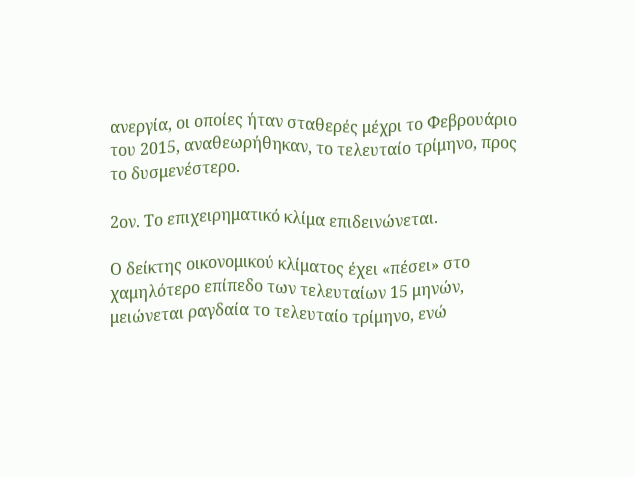ανεργία, οι οποίες ήταν σταθερές μέχρι το Φεβρουάριο του 2015, αναθεωρήθηκαν, το τελευταίο τρίμηνο, προς το δυσμενέστερο.

2ον. Το επιχειρηματικό κλίμα επιδεινώνεται.

Ο δείκτης οικονομικού κλίματος έχει «πέσει» στο χαμηλότερο επίπεδο των τελευταίων 15 μηνών, μειώνεται ραγδαία το τελευταίο τρίμηνο, ενώ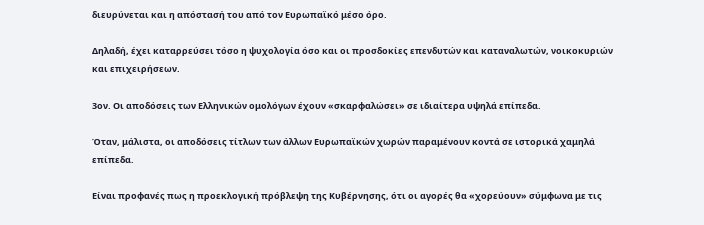διευρύνεται και η απόστασή του από τον Ευρωπαϊκό μέσο όρο.

Δηλαδή, έχει καταρρεύσει τόσο η ψυχολογία όσο και οι προσδοκίες επενδυτών και καταναλωτών, νοικοκυριών και επιχειρήσεων.

3ον. Οι αποδόσεις των Ελληνικών ομολόγων έχουν «σκαρφαλώσει» σε ιδιαίτερα υψηλά επίπεδα.

Όταν, μάλιστα, οι αποδόσεις τίτλων των άλλων Ευρωπαϊκών χωρών παραμένουν κοντά σε ιστορικά χαμηλά επίπεδα.

Είναι προφανές πως η προεκλογική πρόβλεψη της Κυβέρνησης, ότι οι αγορές θα «χορεύουν» σύμφωνα με τις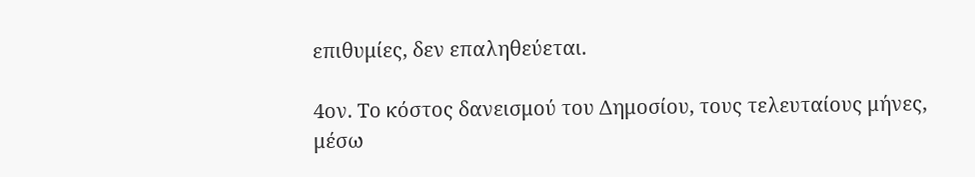επιθυμίες, δεν επαληθεύεται.

4ον. Το κόστος δανεισμού του Δημοσίου, τους τελευταίους μήνες, μέσω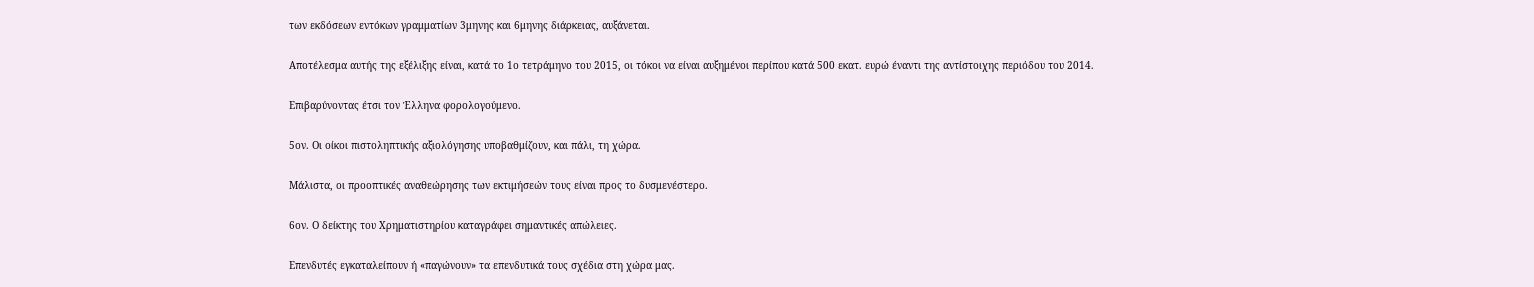των εκδόσεων εντόκων γραμματίων 3μηνης και 6μηνης διάρκειας, αυξάνεται.

Αποτέλεσμα αυτής της εξέλιξης είναι, κατά το 1ο τετράμηνο του 2015, οι τόκοι να είναι αυξημένοι περίπου κατά 500 εκατ. ευρώ έναντι της αντίστοιχης περιόδου του 2014.

Επιβαρύνοντας έτσι τον Έλληνα φορολογούμενο.

5ον. Οι οίκοι πιστοληπτικής αξιολόγησης υποβαθμίζουν, και πάλι, τη χώρα.

Μάλιστα, οι προοπτικές αναθεώρησης των εκτιμήσεών τους είναι προς το δυσμενέστερο.

6ον. Ο δείκτης του Χρηματιστηρίου καταγράφει σημαντικές απώλειες.

Επενδυτές εγκαταλείπουν ή «παγώνουν» τα επενδυτικά τους σχέδια στη χώρα μας.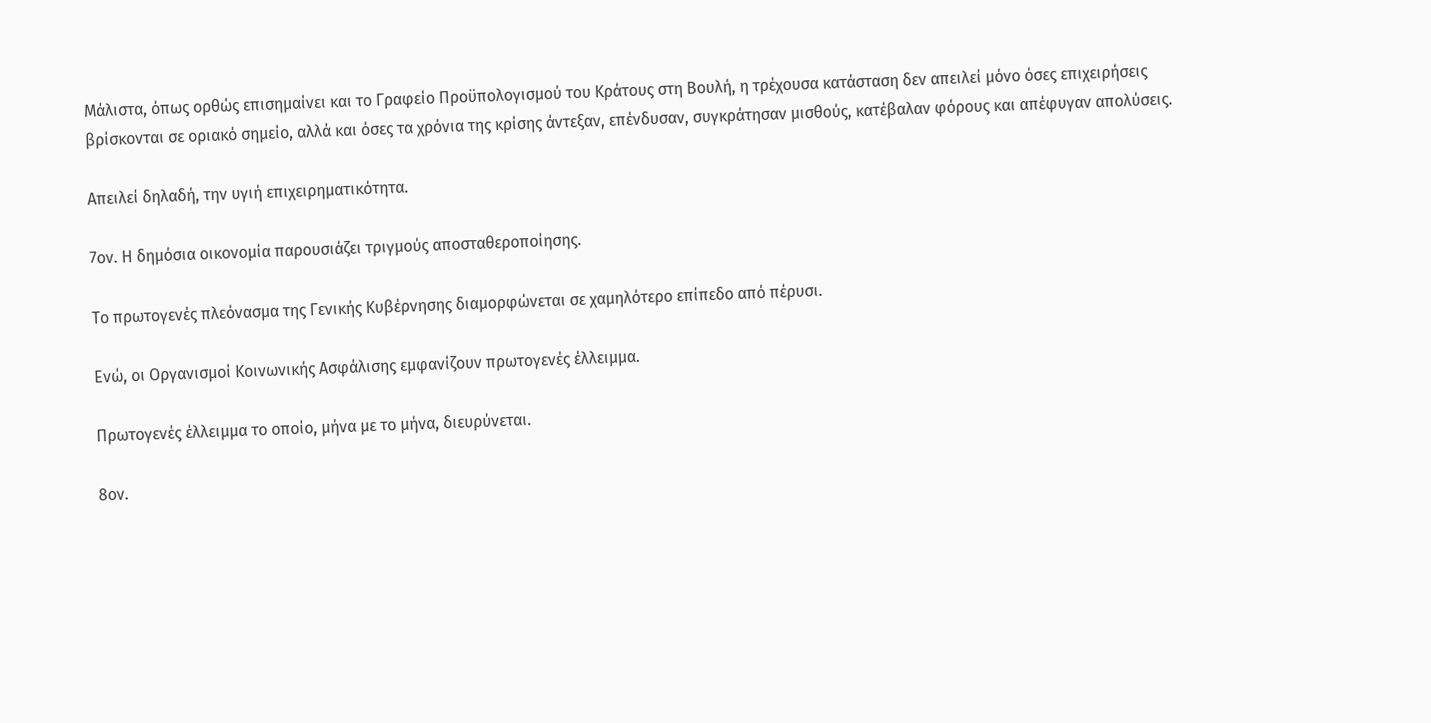Μάλιστα, όπως ορθώς επισημαίνει και το Γραφείο Προϋπολογισμού του Κράτους στη Βουλή, η τρέχουσα κατάσταση δεν απειλεί μόνο όσες επιχειρήσεις βρίσκονται σε οριακό σημείο, αλλά και όσες τα χρόνια της κρίσης άντεξαν, επένδυσαν, συγκράτησαν μισθούς, κατέβαλαν φόρους και απέφυγαν απολύσεις.

Απειλεί δηλαδή, την υγιή επιχειρηματικότητα.

7ον. Η δημόσια οικονομία παρουσιάζει τριγμούς αποσταθεροποίησης.

Το πρωτογενές πλεόνασμα της Γενικής Κυβέρνησης διαμορφώνεται σε χαμηλότερο επίπεδο από πέρυσι.

Ενώ, οι Οργανισμοί Κοινωνικής Ασφάλισης εμφανίζουν πρωτογενές έλλειμμα.

Πρωτογενές έλλειμμα το οποίο, μήνα με το μήνα, διευρύνεται.

8ον.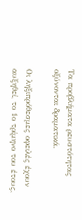Τα προβλήματα ρευστότητας οξύνονται δραματικά.

Οι ληξιπρόθεσμες οφειλές έχουν αυξηθεί, το 1ο τρίμηνο του έτους,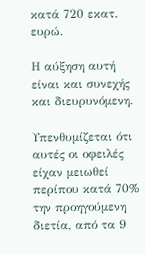κατά 720 εκατ. ευρώ.

Η αύξηση αυτή είναι και συνεχής και διευρυνόμενη.

Υπενθυμίζεται ότι αυτές οι οφειλές είχαν μειωθεί περίπου κατά 70% την προηγούμενη διετία, από τα 9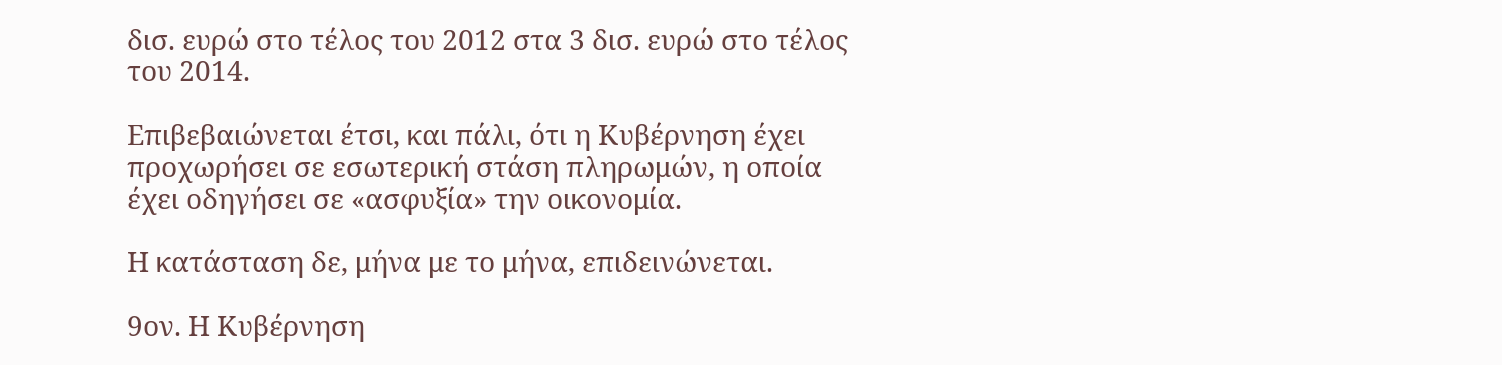δισ. ευρώ στο τέλος του 2012 στα 3 δισ. ευρώ στο τέλος του 2014.

Επιβεβαιώνεται έτσι, και πάλι, ότι η Κυβέρνηση έχει προχωρήσει σε εσωτερική στάση πληρωμών, η οποία έχει οδηγήσει σε «ασφυξία» την οικονομία.

Η κατάσταση δε, μήνα με το μήνα, επιδεινώνεται.

9ον. Η Κυβέρνηση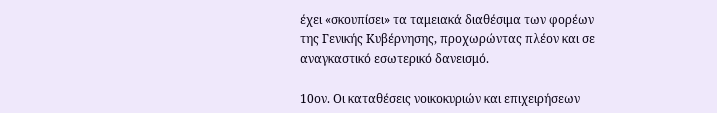έχει «σκουπίσει» τα ταμειακά διαθέσιμα των φορέων της Γενικής Κυβέρνησης, προχωρώντας πλέον και σε αναγκαστικό εσωτερικό δανεισμό.

10ον. Οι καταθέσεις νοικοκυριών και επιχειρήσεων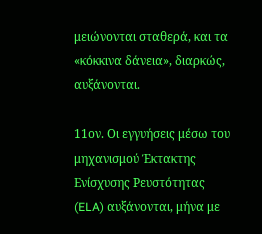μειώνονται σταθερά, και τα «κόκκινα δάνεια», διαρκώς, αυξάνονται.

11ον. Οι εγγυήσεις μέσω του μηχανισμού Έκτακτης Ενίσχυσης Ρευστότητας (ELA) αυξάνονται, μήνα με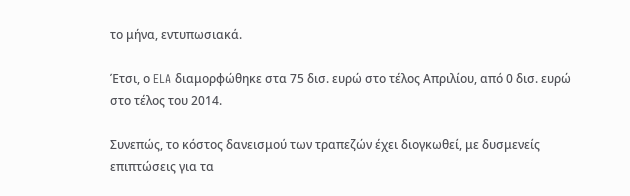το μήνα, εντυπωσιακά.

Έτσι, ο ELA διαμορφώθηκε στα 75 δισ. ευρώ στο τέλος Απριλίου, από 0 δισ. ευρώ στο τέλος του 2014.

Συνεπώς, το κόστος δανεισμού των τραπεζών έχει διογκωθεί, με δυσμενείς επιπτώσεις για τα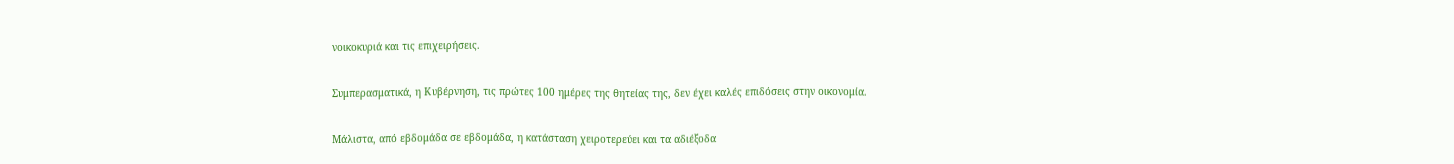νοικοκυριά και τις επιχειρήσεις.

Συμπερασματικά, η Κυβέρνηση, τις πρώτες 100 ημέρες της θητείας της, δεν έχει καλές επιδόσεις στην οικονομία.

Μάλιστα, από εβδομάδα σε εβδομάδα, η κατάσταση χειροτερεύει και τα αδιέξοδα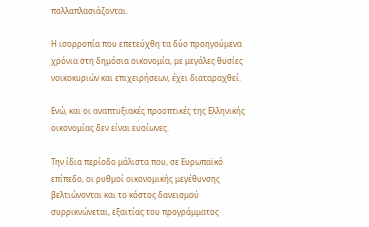πολλαπλασιάζονται.

Η ισορροπία που επετεύχθη τα δύο προηγούμενα χρόνια στη δημόσια οικονομία, με μεγάλες θυσίες νοικοκυριών και επιχειρήσεων, έχει διαταραχθεί.

Ενώ, και οι αναπτυξιακές προοπτικές της Ελληνικής οικονομίας δεν είναι ευοίωνες.

Την ίδια περίοδο μάλιστα που, σε Ευρωπαϊκό επίπεδο, οι ρυθμοί οικονομικής μεγέθυνσης βελτιώνονται και το κόστος δανεισμού συρρικνώνεται, εξαιτίας του προγράμματος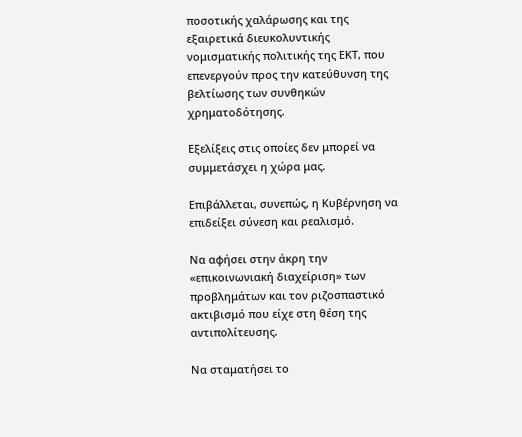ποσοτικής χαλάρωσης και της εξαιρετικά διευκολυντικής νομισματικής πολιτικής της ΕΚΤ, που επενεργούν προς την κατεύθυνση της βελτίωσης των συνθηκών χρηματοδότησης.

Εξελίξεις στις οποίες δεν μπορεί να συμμετάσχει η χώρα μας.

Επιβάλλεται, συνεπώς, η Κυβέρνηση να επιδείξει σύνεση και ρεαλισμό.

Να αφήσει στην άκρη την «επικοινωνιακή διαχείριση» των προβλημάτων και τον ριζοσπαστικό ακτιβισμό που είχε στη θέση της αντιπολίτευσης.

Να σταματήσει το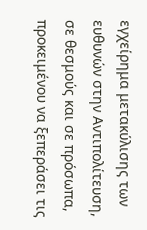εγχείρημα μετακύλισης των ευθυνών στην Αντιπολίτευση, σε θεσμούς και σε πρόσωπα, προκειμένου να ξεπεράσει τις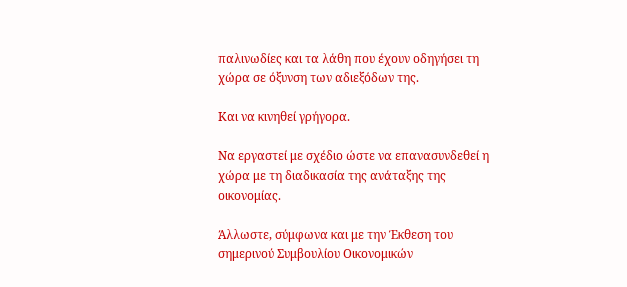παλινωδίες και τα λάθη που έχουν οδηγήσει τη χώρα σε όξυνση των αδιεξόδων της.

Και να κινηθεί γρήγορα.

Να εργαστεί με σχέδιο ώστε να επανασυνδεθεί η χώρα με τη διαδικασία της ανάταξης της οικονομίας.

Άλλωστε, σύμφωνα και με την Έκθεση του σημερινού Συμβουλίου Οικονομικών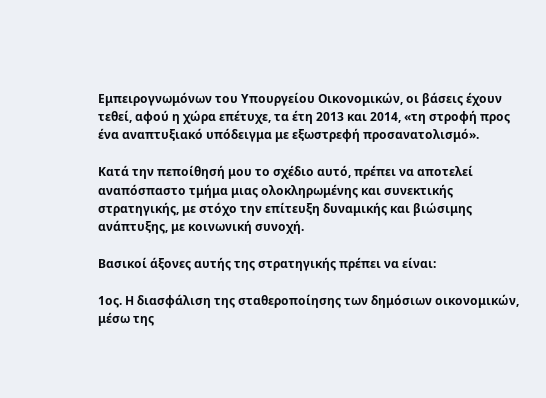Εμπειρογνωμόνων του Υπουργείου Οικονομικών, οι βάσεις έχουν τεθεί, αφού η χώρα επέτυχε, τα έτη 2013 και 2014, «τη στροφή προς ένα αναπτυξιακό υπόδειγμα με εξωστρεφή προσανατολισμό».

Κατά την πεποίθησή μoυ το σχέδιο αυτό, πρέπει να αποτελεί αναπόσπαστο τμήμα μιας ολοκληρωμένης και συνεκτικής στρατηγικής, με στόχο την επίτευξη δυναμικής και βιώσιμης ανάπτυξης, με κοινωνική συνοχή.

Βασικοί άξονες αυτής της στρατηγικής πρέπει να είναι:

1ος. Η διασφάλιση της σταθεροποίησης των δημόσιων οικονομικών, μέσω της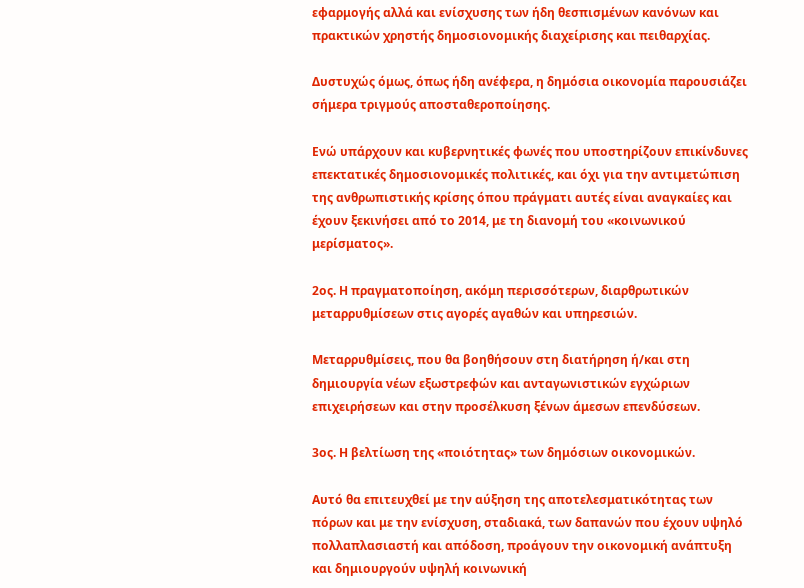εφαρμογής αλλά και ενίσχυσης των ήδη θεσπισμένων κανόνων και πρακτικών χρηστής δημοσιονομικής διαχείρισης και πειθαρχίας.

Δυστυχώς όμως, όπως ήδη ανέφερα, η δημόσια οικονομία παρουσιάζει σήμερα τριγμούς αποσταθεροποίησης.

Ενώ υπάρχουν και κυβερνητικές φωνές που υποστηρίζουν επικίνδυνες επεκτατικές δημοσιονομικές πολιτικές, και όχι για την αντιμετώπιση της ανθρωπιστικής κρίσης όπου πράγματι αυτές είναι αναγκαίες και έχουν ξεκινήσει από το 2014, με τη διανομή του «κοινωνικού μερίσματος».

2ος. Η πραγματοποίηση, ακόμη περισσότερων, διαρθρωτικών μεταρρυθμίσεων στις αγορές αγαθών και υπηρεσιών.

Μεταρρυθμίσεις, που θα βοηθήσουν στη διατήρηση ή/και στη δημιουργία νέων εξωστρεφών και ανταγωνιστικών εγχώριων επιχειρήσεων και στην προσέλκυση ξένων άμεσων επενδύσεων.

3ος. Η βελτίωση της «ποιότητας» των δημόσιων οικονομικών.

Αυτό θα επιτευχθεί με την αύξηση της αποτελεσματικότητας των πόρων και με την ενίσχυση, σταδιακά, των δαπανών που έχουν υψηλό πολλαπλασιαστή και απόδοση, προάγουν την οικονομική ανάπτυξη και δημιουργούν υψηλή κοινωνική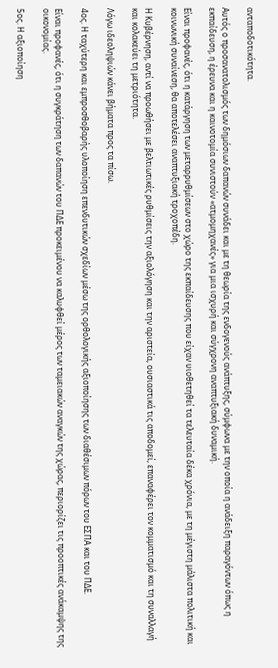ανταποδοτικότητα.

Αυτός ο προσανατολισμός των δημόσιων δαπανών συνάδει και με τη θεωρία της ενδογενούς ανάπτυξης, σύμφωνα με την οποία η ανάδειξη παραγόντων όπως η εκπαίδευση, η έρευνα και η καινοτομία συνιστούν «ατμομηχανές» για μια ισχυρή και σύγχρονη αναπτυξιακή δυναμική.

Είναι προφανές, ότι η κατάργηση των μεταρρυθμίσεων στο χώρο της εκπαίδευσης που είχαν υιοθετηθεί τα τελευταία δέκα χρόνια, με τη μέγιστη μάλιστα πολιτική και κοινωνική συναίνεση, θα αποτελέσει αναπτυξιακή τροχοπέδη.

Η Κυβέρνηση, αντί να προωθήσει με βελτιωτικές ρυθμίσεις την αξιολόγηση και την αριστεία, ουσιαστικά τις αποδομεί, επαναφέρει τον κομματισμό και τη συναλλαγή και κολακεύει τη μετριότητα.

Λόγω ιδεοληψιών κάνει βήματα προς τα πίσω.

4ος. Η ταχύτερη και εμπροσθοβαρής υλοποίηση επενδυτικών σχεδίων μέσω της ορθολογικής αξιοποίησης των διαθέσιμων πόρων του ΕΣΠΑ και του ΠΔΕ.

Είναι προφανές, ότι η συγκράτηση των δαπανών του ΠΔΕ προκειμένου να καλυφθεί μέρος των ταμειακών αναγκών της χώρας, περιορίζει τις προοπτικές ανάκαμψης της οικονομίας.

5ος. Η αξιοποίηση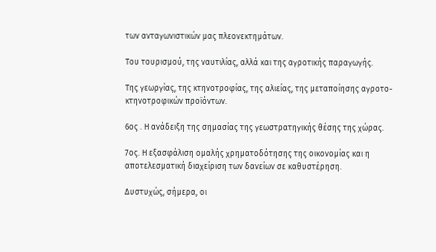των ανταγωνιστικών μας πλεονεκτημάτων.

Του τουρισμού, της ναυτιλίας, αλλά και της αγροτικής παραγωγής.

Της γεωργίας, της κτηνοτροφίας, της αλιείας, της μεταποίησης αγροτο-κτηνοτροφικών προϊόντων.

6ος . Η ανάδειξη της σημασίας της γεωστρατηγικής θέσης της χώρας.

7ος. Η εξασφάλιση ομαλής χρηματοδότησης της οικονομίας και η αποτελεσματική διαχείριση των δανείων σε καθυστέρηση.

Δυστυχώς, σήμερα, οι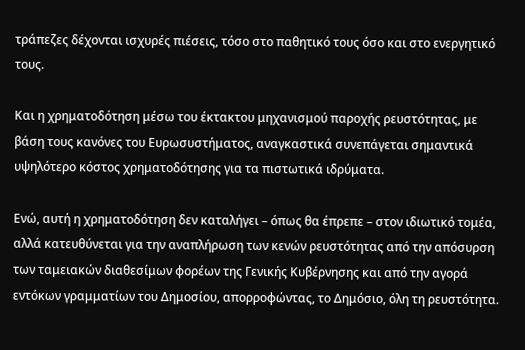τράπεζες δέχονται ισχυρές πιέσεις, τόσο στο παθητικό τους όσο και στο ενεργητικό τους.

Και η χρηματοδότηση μέσω του έκτακτου μηχανισμού παροχής ρευστότητας, με βάση τους κανόνες του Ευρωσυστήματος, αναγκαστικά συνεπάγεται σημαντικά υψηλότερο κόστος χρηματοδότησης για τα πιστωτικά ιδρύματα.

Ενώ, αυτή η χρηματοδότηση δεν καταλήγει – όπως θα έπρεπε – στον ιδιωτικό τομέα, αλλά κατευθύνεται για την αναπλήρωση των κενών ρευστότητας από την απόσυρση των ταμειακών διαθεσίμων φορέων της Γενικής Κυβέρνησης και από την αγορά εντόκων γραμματίων του Δημοσίου, απορροφώντας, το Δημόσιο, όλη τη ρευστότητα.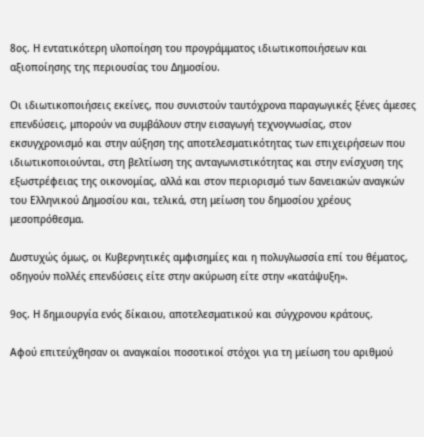8ος. Η εντατικότερη υλοποίηση του προγράμματος ιδιωτικοποιήσεων και αξιοποίησης της περιουσίας του Δημοσίου.

Οι ιδιωτικοποιήσεις εκείνες, που συνιστούν ταυτόχρονα παραγωγικές ξένες άμεσες επενδύσεις, μπορούν να συμβάλουν στην εισαγωγή τεχνογνωσίας, στον εκσυγχρονισμό και στην αύξηση της αποτελεσματικότητας των επιχειρήσεων που ιδιωτικοποιούνται, στη βελτίωση της ανταγωνιστικότητας και στην ενίσχυση της εξωστρέφειας της οικονομίας, αλλά και στον περιορισμό των δανειακών αναγκών του Ελληνικού Δημοσίου και, τελικά, στη μείωση του δημοσίου χρέους μεσοπρόθεσμα.

Δυστυχώς όμως, οι Κυβερνητικές αμφισημίες και η πολυγλωσσία επί του θέματος, οδηγούν πολλές επενδύσεις είτε στην ακύρωση είτε στην «κατάψυξη».

9ος. Η δημιουργία ενός δίκαιου, αποτελεσματικού και σύγχρονου κράτους.

Αφού επιτεύχθησαν οι αναγκαίοι ποσοτικοί στόχοι για τη μείωση του αριθμού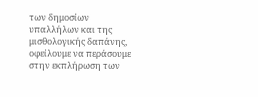των δημοσίων υπαλλήλων και της μισθολογικής δαπάνης, οφείλουμε να περάσουμε στην εκπλήρωση των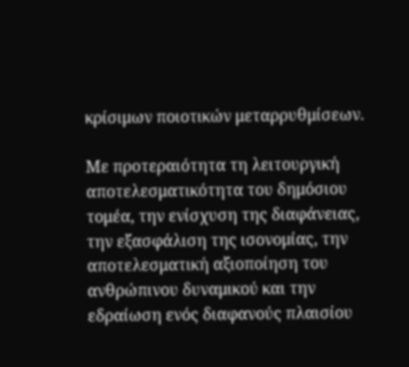κρίσιμων ποιοτικών μεταρρυθμίσεων.

Με προτεραιότητα τη λειτουργική αποτελεσματικότητα του δημόσιου τομέα, την ενίσχυση της διαφάνειας, την εξασφάλιση της ισονομίας, την αποτελεσματική αξιοποίηση του ανθρώπινου δυναμικού και την εδραίωση ενός διαφανούς πλαισίου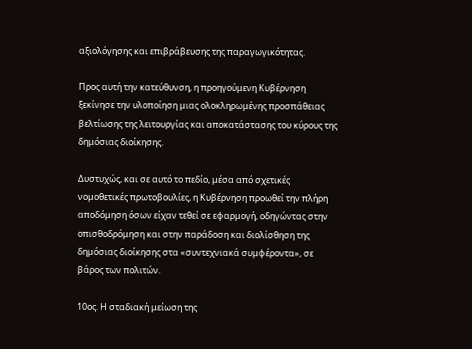αξιολόγησης και επιβράβευσης της παραγωγικότητας.

Προς αυτή την κατεύθυνση, η προηγούμενη Κυβέρνηση ξεκίνησε την υλοποίηση μιας ολοκληρωμένης προσπάθειας βελτίωσης της λειτουργίας και αποκατάστασης του κύρους της δημόσιας διοίκησης.

Δυστυχώς, και σε αυτό το πεδίο, μέσα από σχετικές νομοθετικές πρωτοβουλίες, η Κυβέρνηση προωθεί την πλήρη αποδόμηση όσων είχαν τεθεί σε εφαρμογή, οδηγώντας στην οπισθοδρόμηση και στην παράδοση και διολίσθηση της δημόσιας διοίκησης στα «συντεχνιακά συμφέροντα», σε βάρος των πολιτών.

10ος. Η σταδιακή μείωση της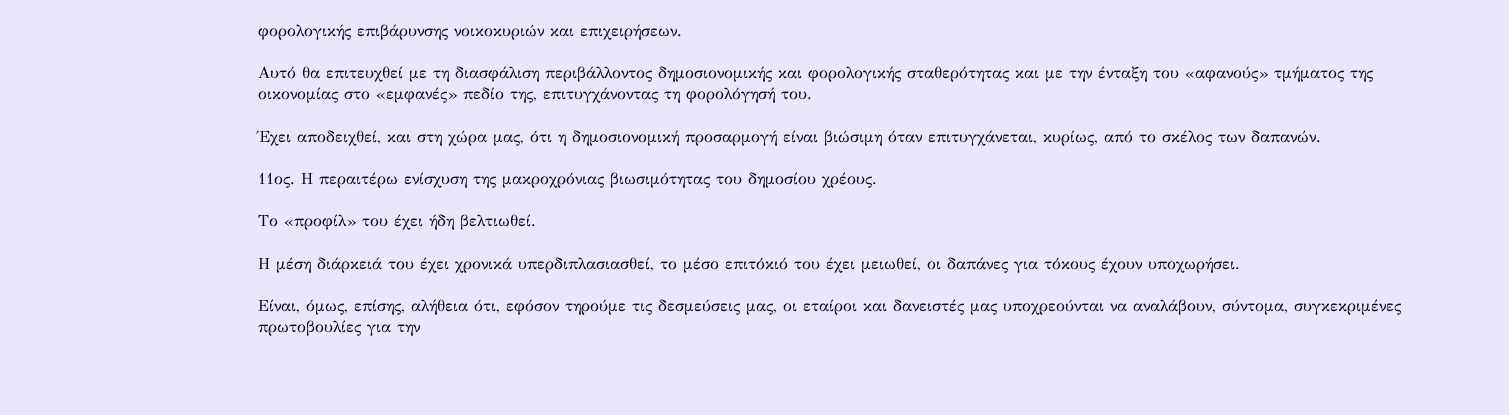φορολογικής επιβάρυνσης νοικοκυριών και επιχειρήσεων.

Αυτό θα επιτευχθεί με τη διασφάλιση περιβάλλοντος δημοσιονομικής και φορολογικής σταθερότητας και με την ένταξη του «αφανούς» τμήματος της οικονομίας στο «εμφανές» πεδίο της, επιτυγχάνοντας τη φορολόγησή του.

Έχει αποδειχθεί, και στη χώρα μας, ότι η δημοσιονομική προσαρμογή είναι βιώσιμη όταν επιτυγχάνεται, κυρίως, από το σκέλος των δαπανών.

11ος. Η περαιτέρω ενίσχυση της μακροχρόνιας βιωσιμότητας του δημοσίου χρέους.

Το «προφίλ» του έχει ήδη βελτιωθεί.

Η μέση διάρκειά του έχει χρονικά υπερδιπλασιασθεί, το μέσο επιτόκιό του έχει μειωθεί, οι δαπάνες για τόκους έχουν υποχωρήσει.

Είναι, όμως, επίσης, αλήθεια ότι, εφόσον τηρούμε τις δεσμεύσεις μας, οι εταίροι και δανειστές μας υποχρεούνται να αναλάβουν, σύντομα, συγκεκριμένες πρωτοβουλίες για την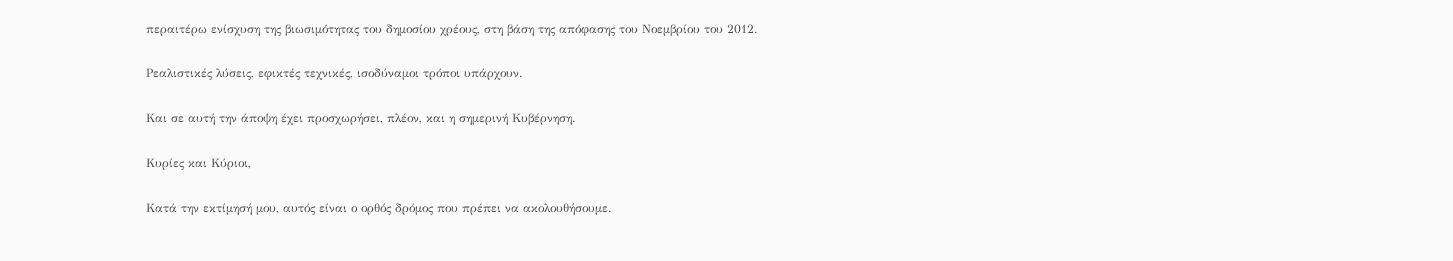περαιτέρω ενίσχυση της βιωσιμότητας του δημοσίου χρέους, στη βάση της απόφασης του Νοεμβρίου του 2012.

Ρεαλιστικές λύσεις, εφικτές τεχνικές, ισοδύναμοι τρόποι υπάρχουν.

Και σε αυτή την άποψη έχει προσχωρήσει, πλέον, και η σημερινή Κυβέρνηση.

Κυρίες και Κύριοι,

Κατά την εκτίμησή μου, αυτός είναι ο ορθός δρόμος που πρέπει να ακολουθήσουμε.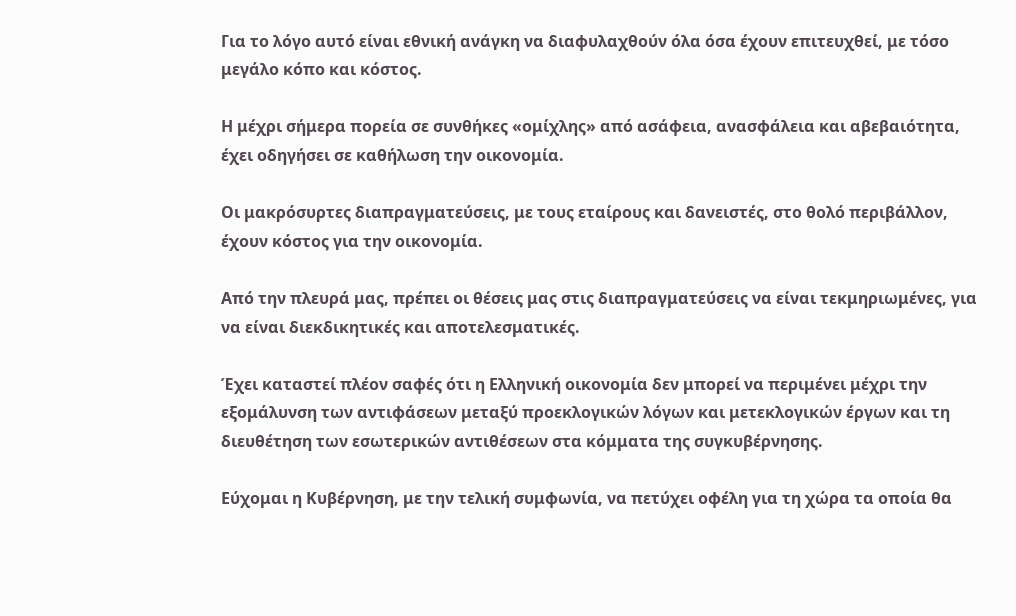Για το λόγο αυτό είναι εθνική ανάγκη να διαφυλαχθούν όλα όσα έχουν επιτευχθεί, με τόσο μεγάλο κόπο και κόστος.

Η μέχρι σήμερα πορεία σε συνθήκες «ομίχλης» από ασάφεια, ανασφάλεια και αβεβαιότητα, έχει οδηγήσει σε καθήλωση την οικονομία.

Οι μακρόσυρτες διαπραγματεύσεις, με τους εταίρους και δανειστές, στο θολό περιβάλλον, έχουν κόστος για την οικονομία.

Από την πλευρά μας, πρέπει οι θέσεις μας στις διαπραγματεύσεις να είναι τεκμηριωμένες, για να είναι διεκδικητικές και αποτελεσματικές.

Έχει καταστεί πλέον σαφές ότι η Ελληνική οικονομία δεν μπορεί να περιμένει μέχρι την εξομάλυνση των αντιφάσεων μεταξύ προεκλογικών λόγων και μετεκλογικών έργων και τη διευθέτηση των εσωτερικών αντιθέσεων στα κόμματα της συγκυβέρνησης.

Εύχομαι η Κυβέρνηση, με την τελική συμφωνία, να πετύχει οφέλη για τη χώρα τα οποία θα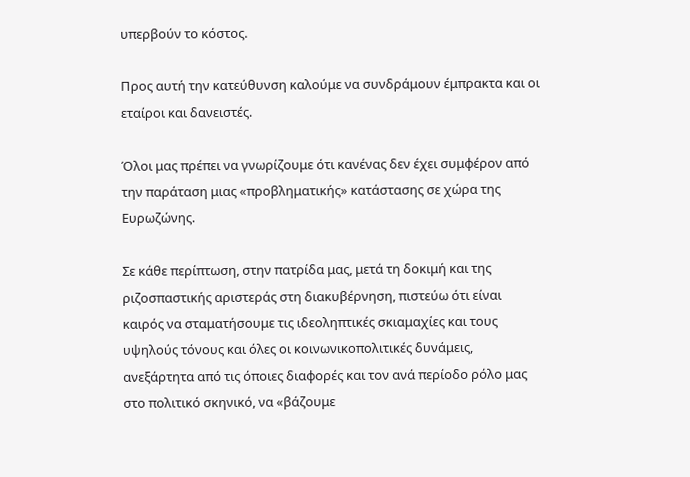υπερβούν το κόστος.

Προς αυτή την κατεύθυνση καλούμε να συνδράμουν έμπρακτα και οι εταίροι και δανειστές.

Όλοι μας πρέπει να γνωρίζουμε ότι κανένας δεν έχει συμφέρον από την παράταση μιας «προβληματικής» κατάστασης σε χώρα της Ευρωζώνης.

Σε κάθε περίπτωση, στην πατρίδα μας, μετά τη δοκιμή και της ριζοσπαστικής αριστεράς στη διακυβέρνηση, πιστεύω ότι είναι καιρός να σταματήσουμε τις ιδεοληπτικές σκιαμαχίες και τους υψηλούς τόνους και όλες οι κοινωνικοπολιτικές δυνάμεις, ανεξάρτητα από τις όποιες διαφορές και τον ανά περίοδο ρόλο μας στο πολιτικό σκηνικό, να «βάζουμε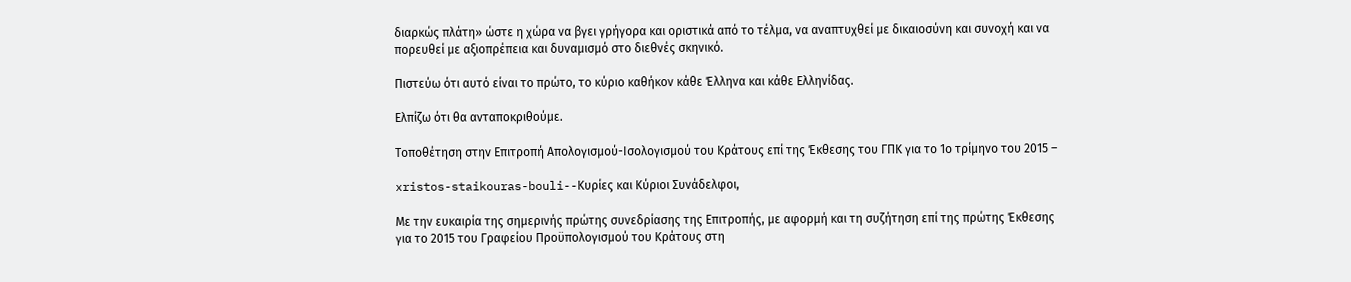διαρκώς πλάτη» ώστε η χώρα να βγει γρήγορα και οριστικά από το τέλμα, να αναπτυχθεί με δικαιοσύνη και συνοχή και να πορευθεί με αξιοπρέπεια και δυναμισμό στο διεθνές σκηνικό.

Πιστεύω ότι αυτό είναι το πρώτο, το κύριο καθήκον κάθε Έλληνα και κάθε Ελληνίδας.

Ελπίζω ότι θα ανταποκριθούμε.

Τοποθέτηση στην Επιτροπή Απολογισμού-Ισολογισμού του Κράτους επί της Έκθεσης του ΓΠΚ για το 1ο τρίμηνο του 2015 –

xristos-staikouras-bouli--Κυρίες και Κύριοι Συνάδελφοι,

Με την ευκαιρία της σημερινής πρώτης συνεδρίασης της Επιτροπής, με αφορμή και τη συζήτηση επί της πρώτης Έκθεσης για το 2015 του Γραφείου Προϋπολογισμού του Κράτους στη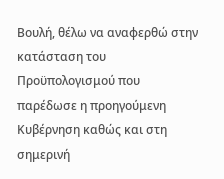Βουλή, θέλω να αναφερθώ στην κατάσταση του Προϋπολογισμού που παρέδωσε η προηγούμενη Κυβέρνηση καθώς και στη σημερινή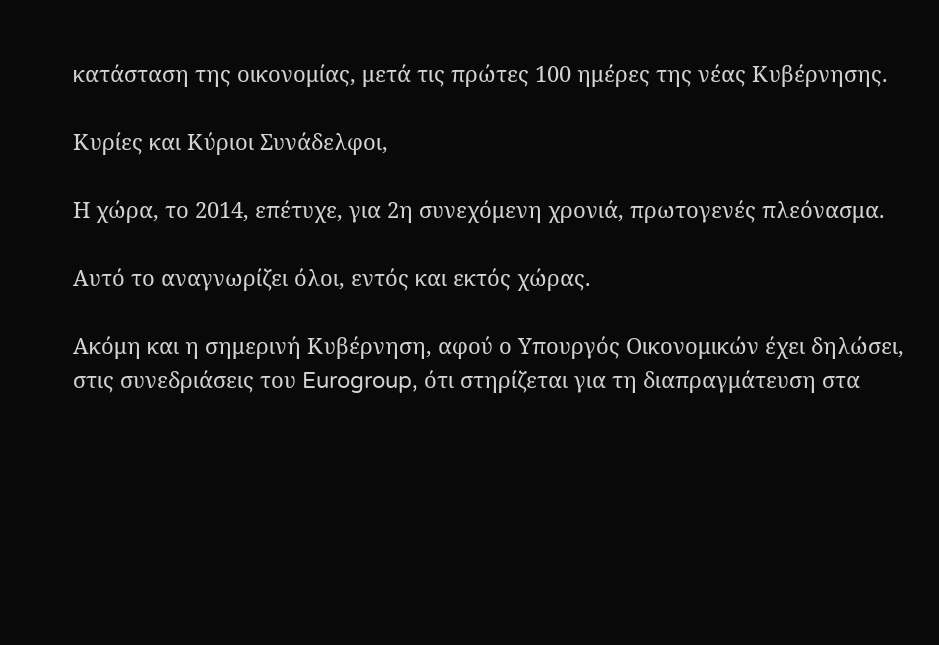κατάσταση της οικονομίας, μετά τις πρώτες 100 ημέρες της νέας Κυβέρνησης.

Κυρίες και Κύριοι Συνάδελφοι,

Η χώρα, το 2014, επέτυχε, για 2η συνεχόμενη χρονιά, πρωτογενές πλεόνασμα.

Αυτό το αναγνωρίζει όλοι, εντός και εκτός χώρας.

Ακόμη και η σημερινή Κυβέρνηση, αφού ο Υπουργός Οικονομικών έχει δηλώσει, στις συνεδριάσεις του Eurogroup, ότι στηρίζεται για τη διαπραγμάτευση στα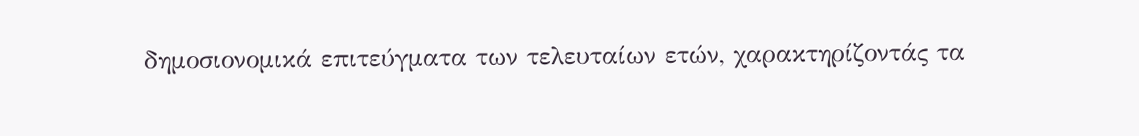δημοσιονομικά επιτεύγματα των τελευταίων ετών, χαρακτηρίζοντάς τα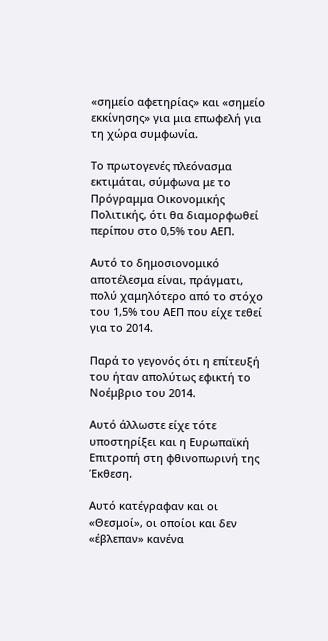«σημείο αφετηρίας» και «σημείο εκκίνησης» για μια επωφελή για τη χώρα συμφωνία.

Το πρωτογενές πλεόνασμα εκτιμάται, σύμφωνα με το Πρόγραμμα Οικονομικής Πολιτικής, ότι θα διαμορφωθεί περίπου στο 0,5% του ΑΕΠ.

Αυτό το δημοσιονομικό αποτέλεσμα είναι, πράγματι, πολύ χαμηλότερο από το στόχο του 1,5% του ΑΕΠ που είχε τεθεί για το 2014.

Παρά το γεγονός ότι η επίτευξή του ήταν απολύτως εφικτή το Νοέμβριο του 2014.

Αυτό άλλωστε είχε τότε υποστηρίξει και η Ευρωπαϊκή Επιτροπή στη φθινοπωρινή της Έκθεση.

Αυτό κατέγραφαν και οι «Θεσμοί», οι οποίοι και δεν «έβλεπαν» κανένα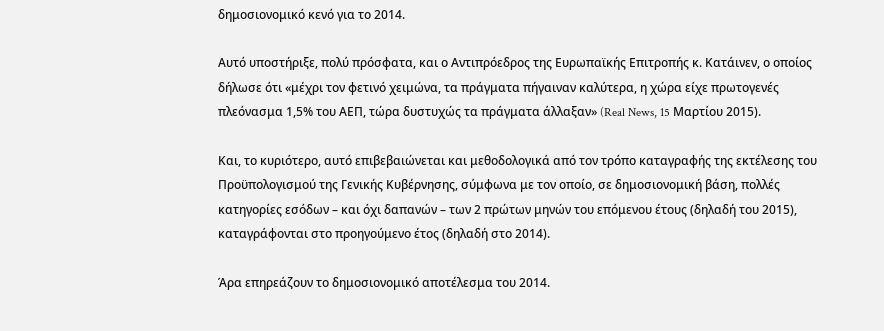δημοσιονομικό κενό για το 2014.

Αυτό υποστήριξε, πολύ πρόσφατα, και ο Αντιπρόεδρος της Ευρωπαϊκής Επιτροπής κ. Κατάινεν, ο οποίος δήλωσε ότι «μέχρι τον φετινό χειμώνα, τα πράγματα πήγαιναν καλύτερα, η χώρα είχε πρωτογενές πλεόνασμα 1,5% του ΑΕΠ, τώρα δυστυχώς τα πράγματα άλλαξαν» (Real News, 15 Μαρτίου 2015).

Και, το κυριότερο, αυτό επιβεβαιώνεται και μεθοδολογικά από τον τρόπο καταγραφής της εκτέλεσης του Προϋπολογισμού της Γενικής Κυβέρνησης, σύμφωνα με τον οποίο, σε δημοσιονομική βάση, πολλές κατηγορίες εσόδων – και όχι δαπανών – των 2 πρώτων μηνών του επόμενου έτους (δηλαδή του 2015), καταγράφονται στο προηγούμενο έτος (δηλαδή στο 2014).

Άρα επηρεάζουν το δημοσιονομικό αποτέλεσμα του 2014.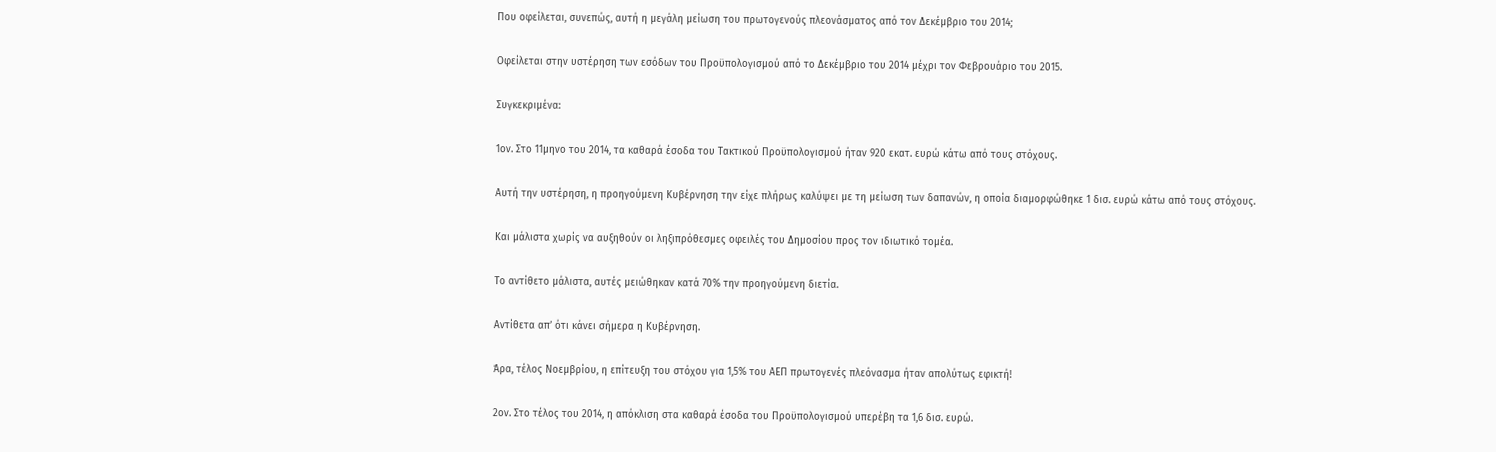Που οφείλεται, συνεπώς, αυτή η μεγάλη μείωση του πρωτογενούς πλεονάσματος από τον Δεκέμβριο του 2014;

Οφείλεται στην υστέρηση των εσόδων του Προϋπολογισμού από το Δεκέμβριο του 2014 μέχρι τον Φεβρουάριο του 2015.

Συγκεκριμένα:

1ον. Στο 11μηνο του 2014, τα καθαρά έσοδα του Τακτικού Προϋπολογισμού ήταν 920 εκατ. ευρώ κάτω από τους στόχους.

Αυτή την υστέρηση, η προηγούμενη Κυβέρνηση την είχε πλήρως καλύψει με τη μείωση των δαπανών, η οποία διαμορφώθηκε 1 δισ. ευρώ κάτω από τους στόχους.

Και μάλιστα χωρίς να αυξηθούν οι ληξιπρόθεσμες οφειλές του Δημοσίου προς τον ιδιωτικό τομέα.

Το αντίθετο μάλιστα, αυτές μειώθηκαν κατά 70% την προηγούμενη διετία.

Αντίθετα απ’ ότι κάνει σήμερα η Κυβέρνηση.

Άρα, τέλος Νοεμβρίου, η επίτευξη του στόχου για 1,5% του ΑΕΠ πρωτογενές πλεόνασμα ήταν απολύτως εφικτή!

2ον. Στο τέλος του 2014, η απόκλιση στα καθαρά έσοδα του Προϋπολογισμού υπερέβη τα 1,6 δισ. ευρώ.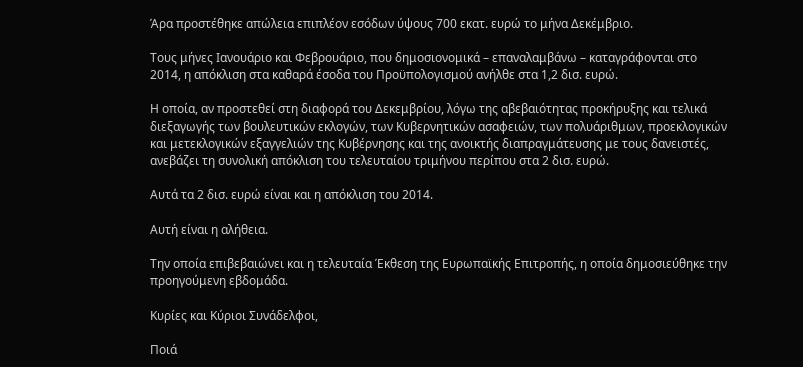Άρα προστέθηκε απώλεια επιπλέον εσόδων ύψους 700 εκατ. ευρώ το μήνα Δεκέμβριο.

Τους μήνες Ιανουάριο και Φεβρουάριο, που δημοσιονομικά – επαναλαμβάνω – καταγράφονται στο 2014, η απόκλιση στα καθαρά έσοδα του Προϋπολογισμού ανήλθε στα 1,2 δισ. ευρώ.

Η οποία, αν προστεθεί στη διαφορά του Δεκεμβρίου, λόγω της αβεβαιότητας προκήρυξης και τελικά διεξαγωγής των βουλευτικών εκλογών, των Κυβερνητικών ασαφειών, των πολυάριθμων, προεκλογικών και μετεκλογικών εξαγγελιών της Κυβέρνησης και της ανοικτής διαπραγμάτευσης με τους δανειστές, ανεβάζει τη συνολική απόκλιση του τελευταίου τριμήνου περίπου στα 2 δισ. ευρώ.

Αυτά τα 2 δισ. ευρώ είναι και η απόκλιση του 2014.

Αυτή είναι η αλήθεια.

Την οποία επιβεβαιώνει και η τελευταία Έκθεση της Ευρωπαϊκής Επιτροπής, η οποία δημοσιεύθηκε την προηγούμενη εβδομάδα.

Κυρίες και Κύριοι Συνάδελφοι,

Ποιά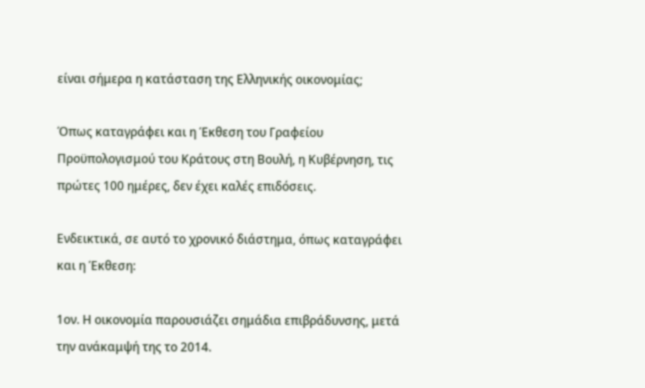είναι σήμερα η κατάσταση της Ελληνικής οικονομίας;

Όπως καταγράφει και η Έκθεση του Γραφείου Προϋπολογισμού του Κράτους στη Βουλή, η Κυβέρνηση, τις πρώτες 100 ημέρες, δεν έχει καλές επιδόσεις.

Ενδεικτικά, σε αυτό το χρονικό διάστημα, όπως καταγράφει και η Έκθεση:

1ον. Η οικονομία παρουσιάζει σημάδια επιβράδυνσης, μετά την ανάκαμψή της το 2014.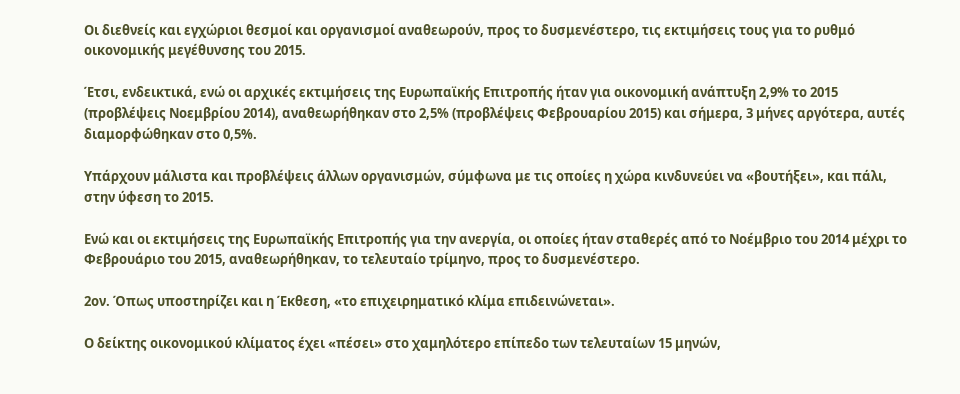Οι διεθνείς και εγχώριοι θεσμοί και οργανισμοί αναθεωρούν, προς το δυσμενέστερο, τις εκτιμήσεις τους για το ρυθμό οικονομικής μεγέθυνσης του 2015.

Έτσι, ενδεικτικά, ενώ οι αρχικές εκτιμήσεις της Ευρωπαϊκής Επιτροπής ήταν για οικονομική ανάπτυξη 2,9% το 2015 (προβλέψεις Νοεμβρίου 2014), αναθεωρήθηκαν στο 2,5% (προβλέψεις Φεβρουαρίου 2015) και σήμερα, 3 μήνες αργότερα, αυτές διαμορφώθηκαν στο 0,5%.

Υπάρχουν μάλιστα και προβλέψεις άλλων οργανισμών, σύμφωνα με τις οποίες η χώρα κινδυνεύει να «βουτήξει», και πάλι, στην ύφεση το 2015.

Ενώ και οι εκτιμήσεις της Ευρωπαϊκής Επιτροπής για την ανεργία, οι οποίες ήταν σταθερές από το Νοέμβριο του 2014 μέχρι το Φεβρουάριο του 2015, αναθεωρήθηκαν, το τελευταίο τρίμηνο, προς το δυσμενέστερο.

2ον. Όπως υποστηρίζει και η Έκθεση, «το επιχειρηματικό κλίμα επιδεινώνεται».

Ο δείκτης οικονομικού κλίματος έχει «πέσει» στο χαμηλότερο επίπεδο των τελευταίων 15 μηνών,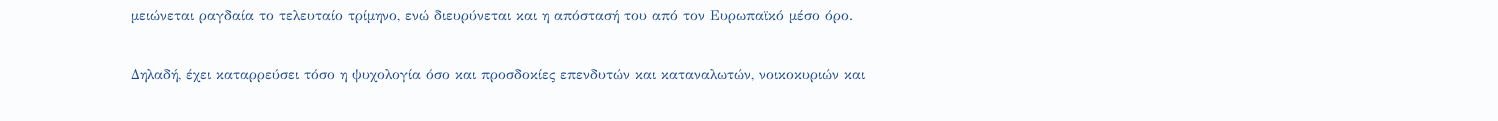μειώνεται ραγδαία το τελευταίο τρίμηνο, ενώ διευρύνεται και η απόστασή του από τον Ευρωπαϊκό μέσο όρο.

Δηλαδή, έχει καταρρεύσει τόσο η ψυχολογία όσο και προσδοκίες επενδυτών και καταναλωτών, νοικοκυριών και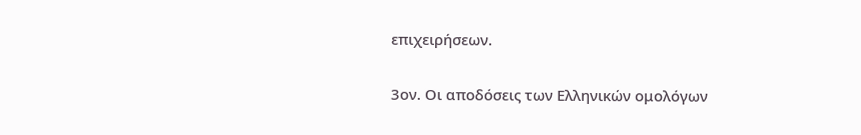επιχειρήσεων.

3ον. Οι αποδόσεις των Ελληνικών ομολόγων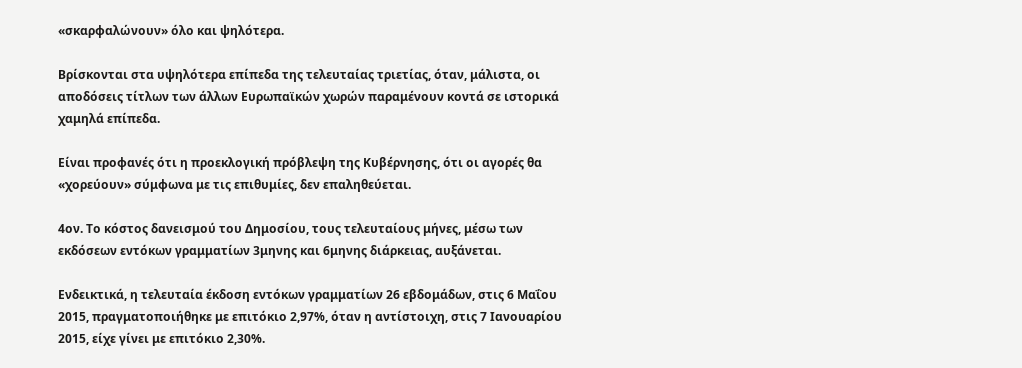«σκαρφαλώνουν» όλο και ψηλότερα.

Βρίσκονται στα υψηλότερα επίπεδα της τελευταίας τριετίας, όταν, μάλιστα, οι αποδόσεις τίτλων των άλλων Ευρωπαϊκών χωρών παραμένουν κοντά σε ιστορικά χαμηλά επίπεδα.

Είναι προφανές ότι η προεκλογική πρόβλεψη της Κυβέρνησης, ότι οι αγορές θα «χορεύουν» σύμφωνα με τις επιθυμίες, δεν επαληθεύεται.

4ον. Το κόστος δανεισμού του Δημοσίου, τους τελευταίους μήνες, μέσω των εκδόσεων εντόκων γραμματίων 3μηνης και 6μηνης διάρκειας, αυξάνεται.

Ενδεικτικά, η τελευταία έκδοση εντόκων γραμματίων 26 εβδομάδων, στις 6 Μαΐου 2015, πραγματοποιήθηκε με επιτόκιο 2,97%, όταν η αντίστοιχη, στις 7 Ιανουαρίου 2015, είχε γίνει με επιτόκιο 2,30%.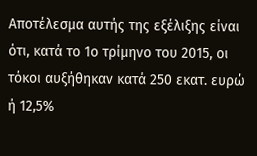Αποτέλεσμα αυτής της εξέλιξης είναι ότι, κατά το 1ο τρίμηνο του 2015, οι τόκοι αυξήθηκαν κατά 250 εκατ. ευρώ ή 12,5%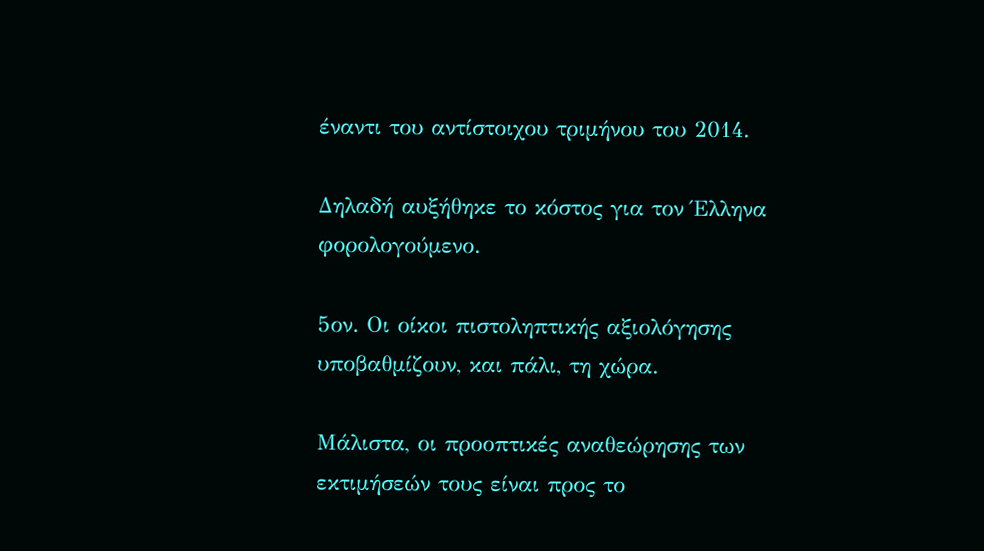έναντι του αντίστοιχου τριμήνου του 2014.

Δηλαδή αυξήθηκε το κόστος για τον Έλληνα φορολογούμενο.

5ον. Οι οίκοι πιστοληπτικής αξιολόγησης υποβαθμίζουν, και πάλι, τη χώρα.

Μάλιστα, οι προοπτικές αναθεώρησης των εκτιμήσεών τους είναι προς το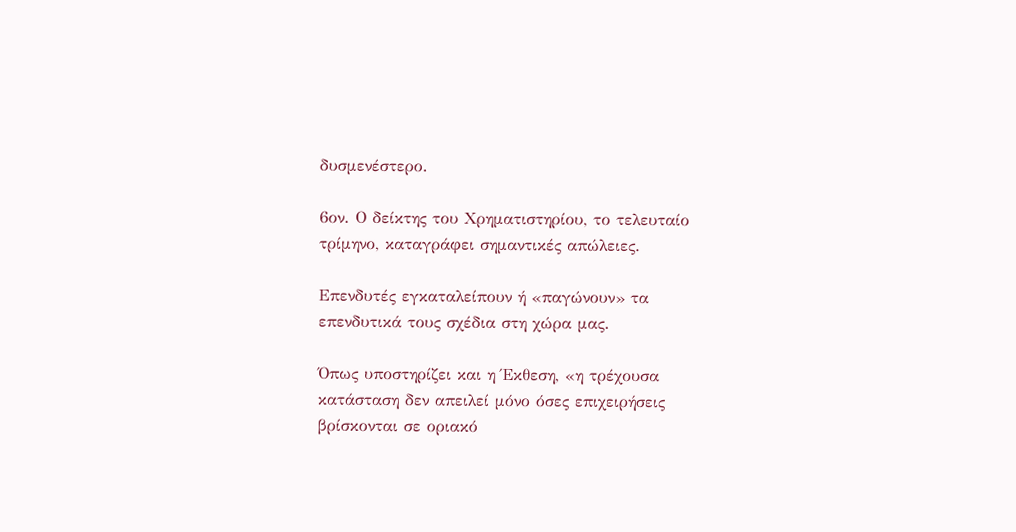δυσμενέστερο.

6ον. Ο δείκτης του Χρηματιστηρίου, το τελευταίο τρίμηνο, καταγράφει σημαντικές απώλειες.

Επενδυτές εγκαταλείπουν ή «παγώνουν» τα επενδυτικά τους σχέδια στη χώρα μας.

Όπως υποστηρίζει και η Έκθεση, «η τρέχουσα κατάσταση δεν απειλεί μόνο όσες επιχειρήσεις βρίσκονται σε οριακό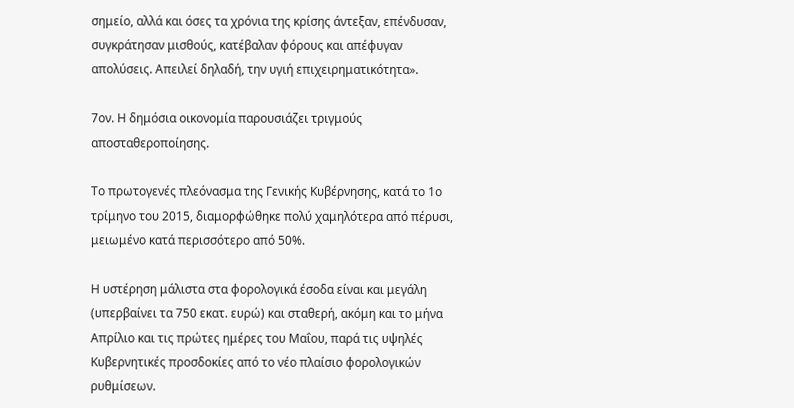σημείο, αλλά και όσες τα χρόνια της κρίσης άντεξαν, επένδυσαν, συγκράτησαν μισθούς, κατέβαλαν φόρους και απέφυγαν απολύσεις. Απειλεί δηλαδή, την υγιή επιχειρηματικότητα».

7ον. Η δημόσια οικονομία παρουσιάζει τριγμούς αποσταθεροποίησης.

Το πρωτογενές πλεόνασμα της Γενικής Κυβέρνησης, κατά το 1ο τρίμηνο του 2015, διαμορφώθηκε πολύ χαμηλότερα από πέρυσι, μειωμένο κατά περισσότερο από 50%.

Η υστέρηση μάλιστα στα φορολογικά έσοδα είναι και μεγάλη (υπερβαίνει τα 750 εκατ. ευρώ) και σταθερή, ακόμη και το μήνα Απρίλιο και τις πρώτες ημέρες του Μαΐου, παρά τις υψηλές Κυβερνητικές προσδοκίες από το νέο πλαίσιο φορολογικών ρυθμίσεων.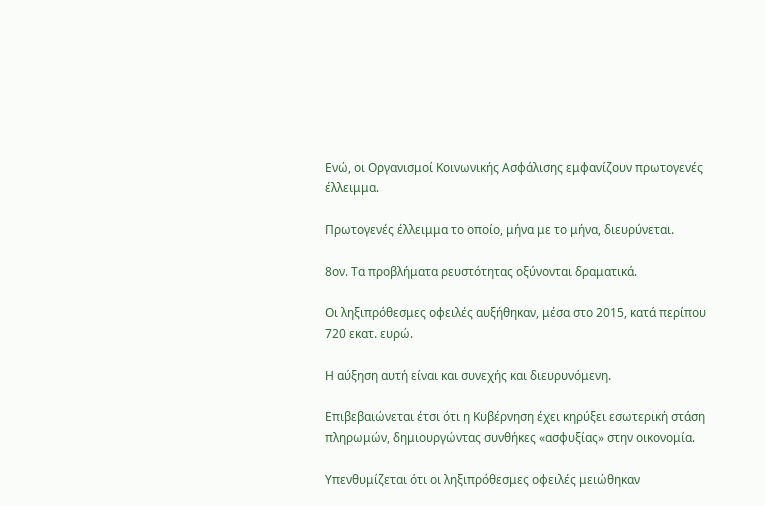Ενώ, οι Οργανισμοί Κοινωνικής Ασφάλισης εμφανίζουν πρωτογενές έλλειμμα.

Πρωτογενές έλλειμμα το οποίο, μήνα με το μήνα, διευρύνεται.

8ον. Τα προβλήματα ρευστότητας οξύνονται δραματικά.

Οι ληξιπρόθεσμες οφειλές αυξήθηκαν, μέσα στο 2015, κατά περίπου 720 εκατ. ευρώ.

Η αύξηση αυτή είναι και συνεχής και διευρυνόμενη.

Επιβεβαιώνεται έτσι ότι η Κυβέρνηση έχει κηρύξει εσωτερική στάση πληρωμών, δημιουργώντας συνθήκες «ασφυξίας» στην οικονομία.

Υπενθυμίζεται ότι οι ληξιπρόθεσμες οφειλές μειώθηκαν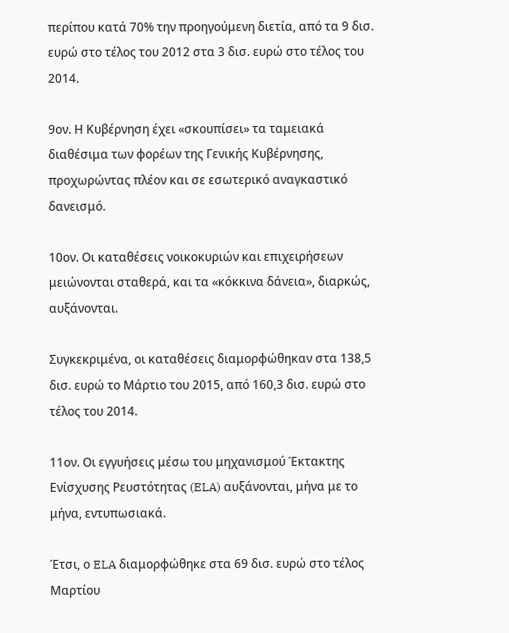περίπου κατά 70% την προηγούμενη διετία, από τα 9 δισ. ευρώ στο τέλος του 2012 στα 3 δισ. ευρώ στο τέλος του 2014.

9ον. Η Κυβέρνηση έχει «σκουπίσει» τα ταμειακά διαθέσιμα των φορέων της Γενικής Κυβέρνησης, προχωρώντας πλέον και σε εσωτερικό αναγκαστικό δανεισμό.

10ον. Οι καταθέσεις νοικοκυριών και επιχειρήσεων μειώνονται σταθερά, και τα «κόκκινα δάνεια», διαρκώς, αυξάνονται.

Συγκεκριμένα, οι καταθέσεις διαμορφώθηκαν στα 138,5 δισ. ευρώ το Μάρτιο του 2015, από 160,3 δισ. ευρώ στο τέλος του 2014.

11ον. Οι εγγυήσεις μέσω του μηχανισμού Έκτακτης Ενίσχυσης Ρευστότητας (ELA) αυξάνονται, μήνα με το μήνα, εντυπωσιακά.

Έτσι, ο ELA διαμορφώθηκε στα 69 δισ. ευρώ στο τέλος Μαρτίου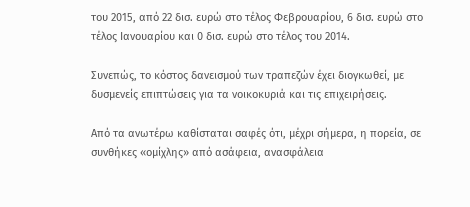του 2015, από 22 δισ. ευρώ στο τέλος Φεβρουαρίου, 6 δισ. ευρώ στο τέλος Ιανουαρίου και 0 δισ. ευρώ στο τέλος του 2014.

Συνεπώς, το κόστος δανεισμού των τραπεζών έχει διογκωθεί, με δυσμενείς επιπτώσεις για τα νοικοκυριά και τις επιχειρήσεις.

Από τα ανωτέρω καθίσταται σαφές ότι, μέχρι σήμερα, η πορεία, σε συνθήκες «ομίχλης» από ασάφεια, ανασφάλεια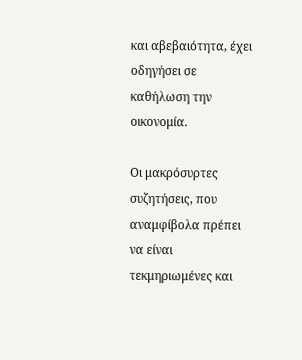και αβεβαιότητα, έχει οδηγήσει σε καθήλωση την οικονομία.

Οι μακρόσυρτες συζητήσεις, που αναμφίβολα πρέπει να είναι τεκμηριωμένες και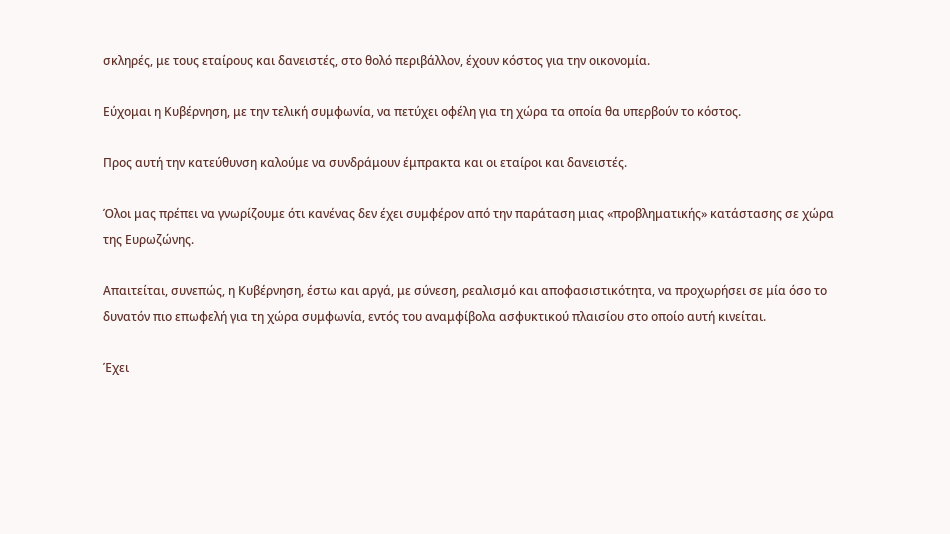σκληρές, με τους εταίρους και δανειστές, στο θολό περιβάλλον, έχουν κόστος για την οικονομία.

Εύχομαι η Κυβέρνηση, με την τελική συμφωνία, να πετύχει οφέλη για τη χώρα τα οποία θα υπερβούν το κόστος.

Προς αυτή την κατεύθυνση καλούμε να συνδράμουν έμπρακτα και οι εταίροι και δανειστές.

Όλοι μας πρέπει να γνωρίζουμε ότι κανένας δεν έχει συμφέρον από την παράταση μιας «προβληματικής» κατάστασης σε χώρα της Ευρωζώνης.

Απαιτείται, συνεπώς, η Κυβέρνηση, έστω και αργά, με σύνεση, ρεαλισμό και αποφασιστικότητα, να προχωρήσει σε μία όσο το δυνατόν πιο επωφελή για τη χώρα συμφωνία, εντός του αναμφίβολα ασφυκτικού πλαισίου στο οποίο αυτή κινείται.

Έχει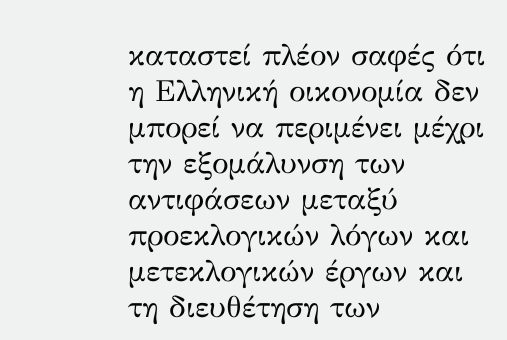καταστεί πλέον σαφές ότι η Ελληνική οικονομία δεν μπορεί να περιμένει μέχρι την εξομάλυνση των αντιφάσεων μεταξύ προεκλογικών λόγων και μετεκλογικών έργων και τη διευθέτηση των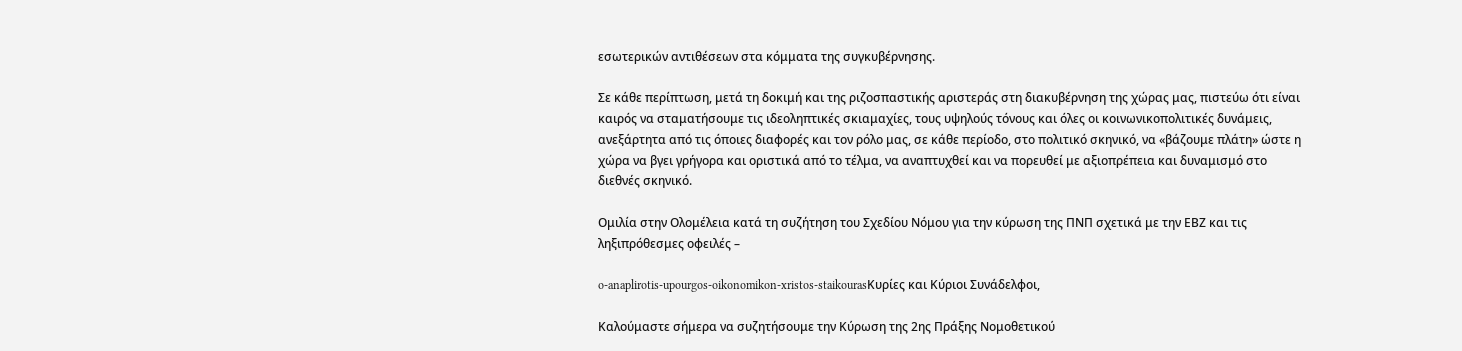εσωτερικών αντιθέσεων στα κόμματα της συγκυβέρνησης.

Σε κάθε περίπτωση, μετά τη δοκιμή και της ριζοσπαστικής αριστεράς στη διακυβέρνηση της χώρας μας, πιστεύω ότι είναι καιρός να σταματήσουμε τις ιδεοληπτικές σκιαμαχίες, τους υψηλούς τόνους και όλες οι κοινωνικοπολιτικές δυνάμεις, ανεξάρτητα από τις όποιες διαφορές και τον ρόλο μας, σε κάθε περίοδο, στο πολιτικό σκηνικό, να «βάζουμε πλάτη» ώστε η χώρα να βγει γρήγορα και οριστικά από το τέλμα, να αναπτυχθεί και να πορευθεί με αξιοπρέπεια και δυναμισμό στο διεθνές σκηνικό.

Ομιλία στην Ολομέλεια κατά τη συζήτηση του Σχεδίου Νόμου για την κύρωση της ΠΝΠ σχετικά με την ΕΒΖ και τις ληξιπρόθεσμες οφειλές –

o-anaplirotis-upourgos-oikonomikon-xristos-staikourasΚυρίες και Κύριοι Συνάδελφοι,

Καλούμαστε σήμερα να συζητήσουμε την Κύρωση της 2ης Πράξης Νομοθετικού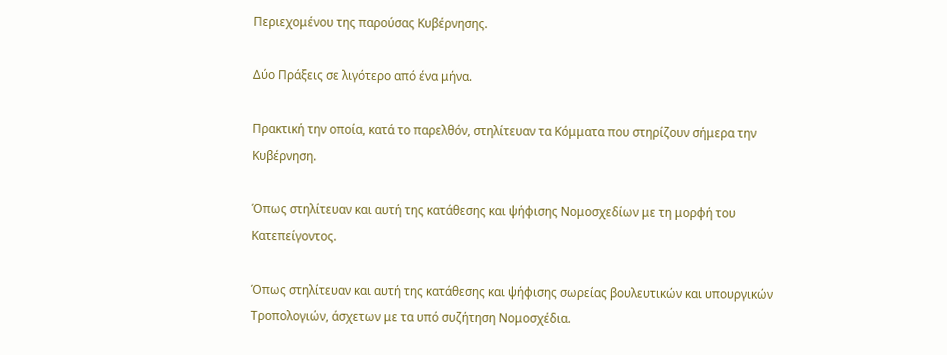Περιεχομένου της παρούσας Κυβέρνησης.

Δύο Πράξεις σε λιγότερο από ένα μήνα.

Πρακτική την οποία, κατά το παρελθόν, στηλίτευαν τα Κόμματα που στηρίζουν σήμερα την Κυβέρνηση.

Όπως στηλίτευαν και αυτή της κατάθεσης και ψήφισης Νομοσχεδίων με τη μορφή του Κατεπείγοντος.

Όπως στηλίτευαν και αυτή της κατάθεσης και ψήφισης σωρείας βουλευτικών και υπουργικών Τροπολογιών, άσχετων με τα υπό συζήτηση Νομοσχέδια.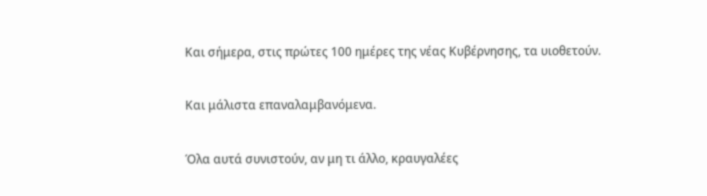Και σήμερα, στις πρώτες 100 ημέρες της νέας Κυβέρνησης, τα υιοθετούν.

Και μάλιστα επαναλαμβανόμενα.

Όλα αυτά συνιστούν, αν μη τι άλλο, κραυγαλέες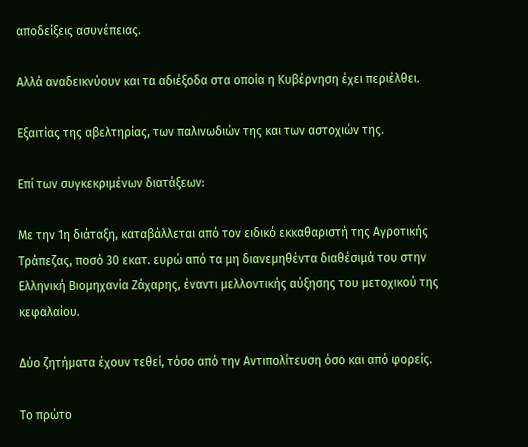αποδείξεις ασυνέπειας.

Αλλά αναδεικνύουν και τα αδιέξοδα στα οποία η Κυβέρνηση έχει περιέλθει.

Εξαιτίας της αβελτηρίας, των παλινωδιών της και των αστοχιών της.

Επί των συγκεκριμένων διατάξεων:

Με την 1η διάταξη, καταβάλλεται από τον ειδικό εκκαθαριστή της Αγροτικής Τράπεζας, ποσό 30 εκατ. ευρώ από τα μη διανεμηθέντα διαθέσιμά του στην Ελληνική Βιομηχανία Ζάχαρης, έναντι μελλοντικής αύξησης του μετοχικού της κεφαλαίου.

Δύο ζητήματα έχουν τεθεί, τόσο από την Αντιπολίτευση όσο και από φορείς.

Το πρώτο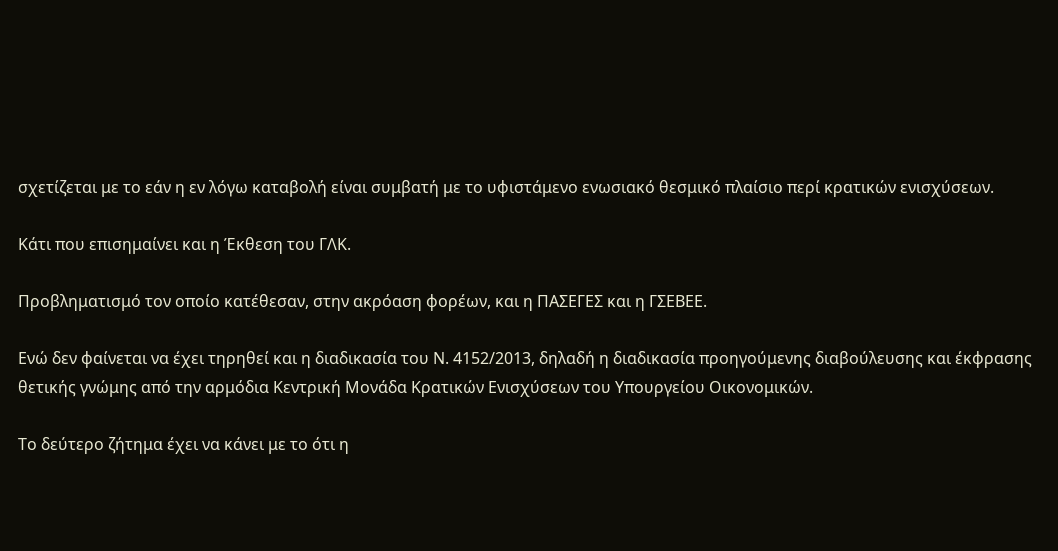σχετίζεται με το εάν η εν λόγω καταβολή είναι συμβατή με το υφιστάμενο ενωσιακό θεσμικό πλαίσιο περί κρατικών ενισχύσεων.

Κάτι που επισημαίνει και η Έκθεση του ΓΛΚ.

Προβληματισμό τον οποίο κατέθεσαν, στην ακρόαση φορέων, και η ΠΑΣΕΓΕΣ και η ΓΣΕΒΕΕ.

Ενώ δεν φαίνεται να έχει τηρηθεί και η διαδικασία του Ν. 4152/2013, δηλαδή η διαδικασία προηγούμενης διαβούλευσης και έκφρασης θετικής γνώμης από την αρμόδια Κεντρική Μονάδα Κρατικών Ενισχύσεων του Υπουργείου Οικονομικών.

Το δεύτερο ζήτημα έχει να κάνει με το ότι η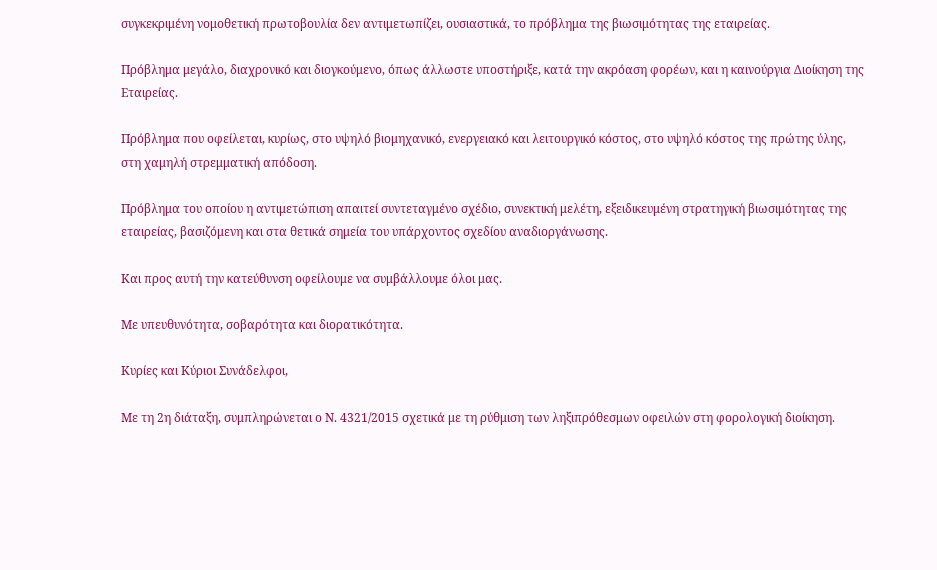συγκεκριμένη νομοθετική πρωτοβουλία δεν αντιμετωπίζει, ουσιαστικά, το πρόβλημα της βιωσιμότητας της εταιρείας.

Πρόβλημα μεγάλο, διαχρονικό και διογκούμενο, όπως άλλωστε υποστήριξε, κατά την ακρόαση φορέων, και η καινούργια Διοίκηση της Εταιρείας.

Πρόβλημα που οφείλεται, κυρίως, στο υψηλό βιομηχανικό, ενεργειακό και λειτουργικό κόστος, στο υψηλό κόστος της πρώτης ύλης, στη χαμηλή στρεμματική απόδοση.

Πρόβλημα του οποίου η αντιμετώπιση απαιτεί συντεταγμένο σχέδιο, συνεκτική μελέτη, εξειδικευμένη στρατηγική βιωσιμότητας της εταιρείας, βασιζόμενη και στα θετικά σημεία του υπάρχοντος σχεδίου αναδιοργάνωσης.

Και προς αυτή την κατεύθυνση οφείλουμε να συμβάλλουμε όλοι μας.

Με υπευθυνότητα, σοβαρότητα και διορατικότητα.

Κυρίες και Κύριοι Συνάδελφοι,

Με τη 2η διάταξη, συμπληρώνεται ο Ν. 4321/2015 σχετικά με τη ρύθμιση των ληξιπρόθεσμων οφειλών στη φορολογική διοίκηση.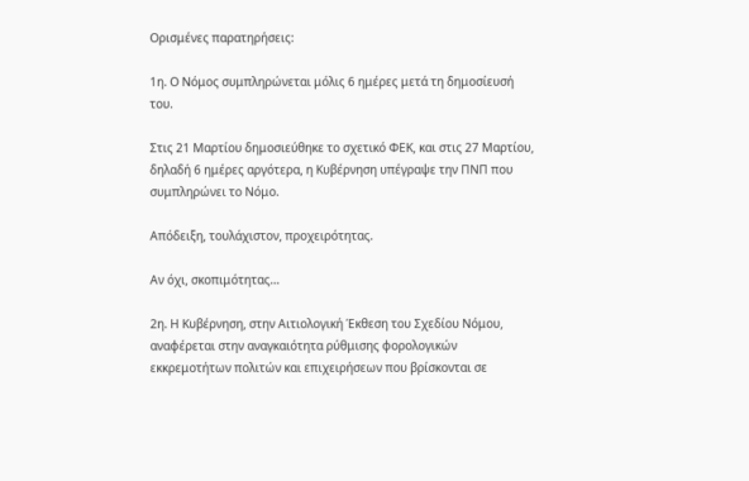Ορισμένες παρατηρήσεις:

1η. Ο Νόμος συμπληρώνεται μόλις 6 ημέρες μετά τη δημοσίευσή του.

Στις 21 Μαρτίου δημοσιεύθηκε το σχετικό ΦΕΚ, και στις 27 Μαρτίου, δηλαδή 6 ημέρες αργότερα, η Κυβέρνηση υπέγραψε την ΠΝΠ που συμπληρώνει το Νόμο.

Απόδειξη, τουλάχιστον, προχειρότητας.

Αν όχι, σκοπιμότητας…

2η. Η Κυβέρνηση, στην Αιτιολογική Έκθεση του Σχεδίου Νόμου, αναφέρεται στην αναγκαιότητα ρύθμισης φορολογικών εκκρεμοτήτων πολιτών και επιχειρήσεων που βρίσκονται σε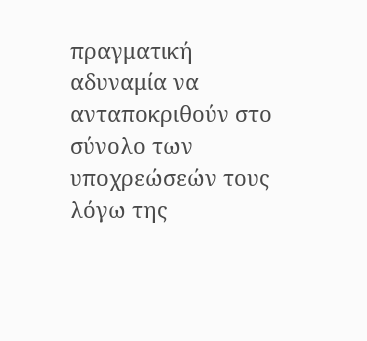πραγματική αδυναμία να ανταποκριθούν στο σύνολο των υποχρεώσεών τους λόγω της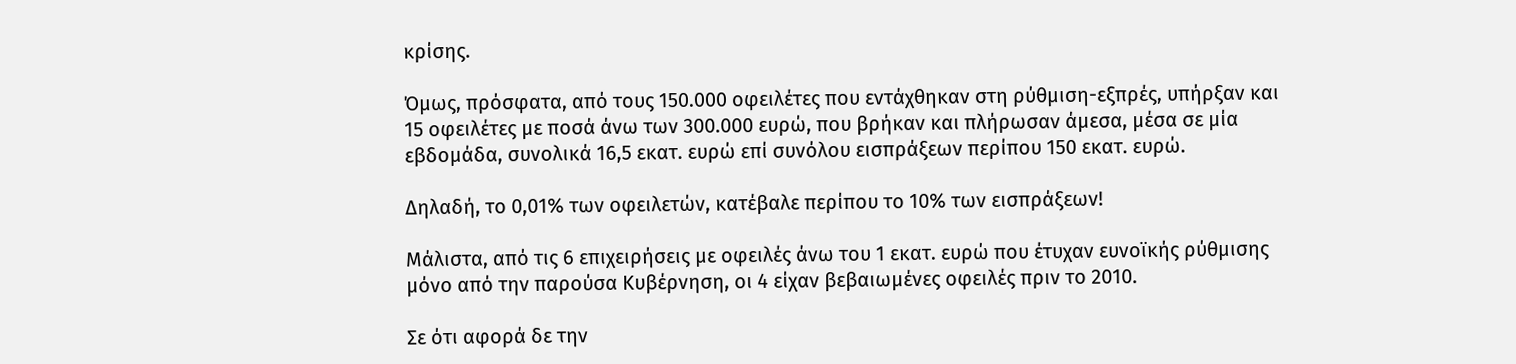κρίσης.

Όμως, πρόσφατα, από τους 150.000 οφειλέτες που εντάχθηκαν στη ρύθμιση-εξπρές, υπήρξαν και 15 οφειλέτες με ποσά άνω των 300.000 ευρώ, που βρήκαν και πλήρωσαν άμεσα, μέσα σε μία εβδομάδα, συνολικά 16,5 εκατ. ευρώ επί συνόλου εισπράξεων περίπου 150 εκατ. ευρώ.

Δηλαδή, το 0,01% των οφειλετών, κατέβαλε περίπου το 10% των εισπράξεων!

Μάλιστα, από τις 6 επιχειρήσεις με οφειλές άνω του 1 εκατ. ευρώ που έτυχαν ευνοϊκής ρύθμισης μόνο από την παρούσα Κυβέρνηση, οι 4 είχαν βεβαιωμένες οφειλές πριν το 2010.

Σε ότι αφορά δε την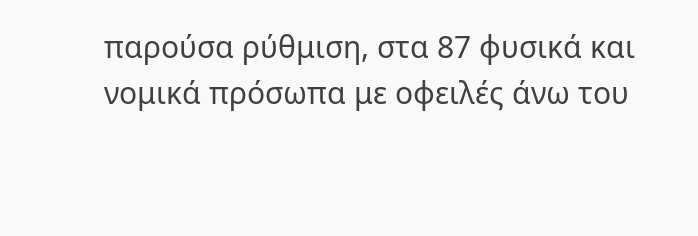παρούσα ρύθμιση, στα 87 φυσικά και νομικά πρόσωπα με οφειλές άνω του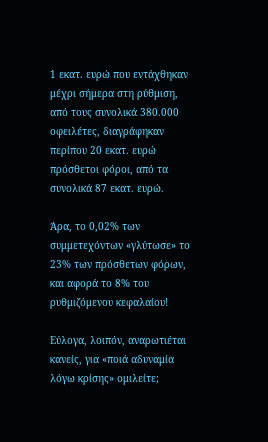1 εκατ. ευρώ που εντάχθηκαν μέχρι σήμερα στη ρύθμιση, από τους συνολικά 380.000 οφειλέτες, διαγράφηκαν περίπου 20 εκατ. ευρώ πρόσθετοι φόροι, από τα συνολικά 87 εκατ. ευρώ.

Άρα, το 0,02% των συμμετεχόντων «γλύτωσε» το 23% των πρόσθετων φόρων, και αφορά το 8% του ρυθμιζόμενου κεφαλαίου!

Εύλογα, λοιπόν, αναρωτιέται κανείς, για «ποιά αδυναμία λόγω κρίσης» ομιλείτε;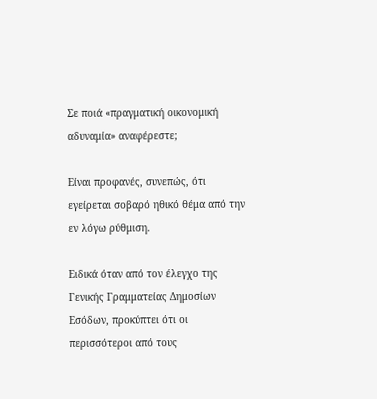Σε ποιά «πραγματική οικονομική αδυναμία» αναφέρεστε;

Είναι προφανές, συνεπώς, ότι εγείρεται σοβαρό ηθικό θέμα από την εν λόγω ρύθμιση.

Ειδικά όταν από τον έλεγχο της Γενικής Γραμματείας Δημοσίων Εσόδων, προκύπτει ότι οι περισσότεροι από τους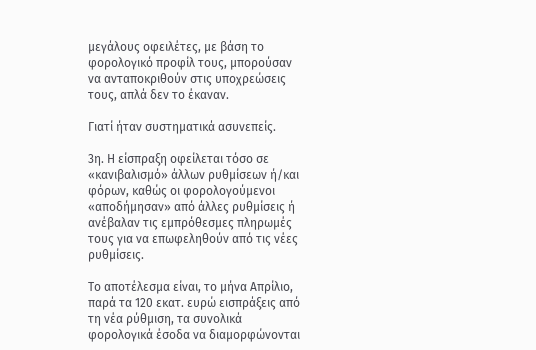μεγάλους οφειλέτες, με βάση το φορολογικό προφίλ τους, μπορούσαν να ανταποκριθούν στις υποχρεώσεις τους, απλά δεν το έκαναν.

Γιατί ήταν συστηματικά ασυνεπείς.

3η. Η είσπραξη οφείλεται τόσο σε «κανιβαλισμό» άλλων ρυθμίσεων ή/και φόρων, καθώς οι φορολογούμενοι «αποδήμησαν» από άλλες ρυθμίσεις ή ανέβαλαν τις εμπρόθεσμες πληρωμές τους για να επωφεληθούν από τις νέες ρυθμίσεις.

Το αποτέλεσμα είναι, το μήνα Απρίλιο, παρά τα 120 εκατ. ευρώ εισπράξεις από τη νέα ρύθμιση, τα συνολικά φορολογικά έσοδα να διαμορφώνονται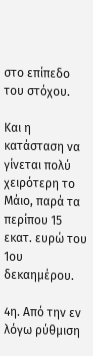στο επίπεδο του στόχου.

Και η κατάσταση να γίνεται πολύ χειρότερη το Μάιο, παρά τα περίπου 15 εκατ. ευρώ του 1ου δεκαημέρου.

4η. Από την εν λόγω ρύθμιση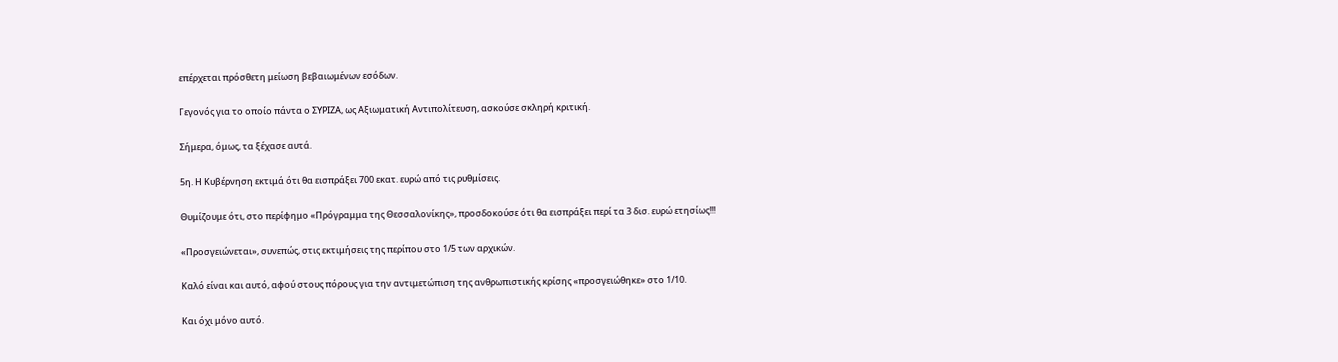επέρχεται πρόσθετη μείωση βεβαιωμένων εσόδων.

Γεγονός για το οποίο πάντα ο ΣΥΡΙΖΑ, ως Αξιωματική Αντιπολίτευση, ασκούσε σκληρή κριτική.

Σήμερα, όμως, τα ξέχασε αυτά.

5η. Η Κυβέρνηση εκτιμά ότι θα εισπράξει 700 εκατ. ευρώ από τις ρυθμίσεις.

Θυμίζουμε ότι, στο περίφημο «Πρόγραμμα της Θεσσαλονίκης», προσδοκούσε ότι θα εισπράξει περί τα 3 δισ. ευρώ ετησίως!!!

«Προσγειώνεται», συνεπώς, στις εκτιμήσεις της περίπου στο 1/5 των αρχικών.

Καλό είναι και αυτό, αφού στους πόρους για την αντιμετώπιση της ανθρωπιστικής κρίσης «προσγειώθηκε» στο 1/10.

Και όχι μόνο αυτό.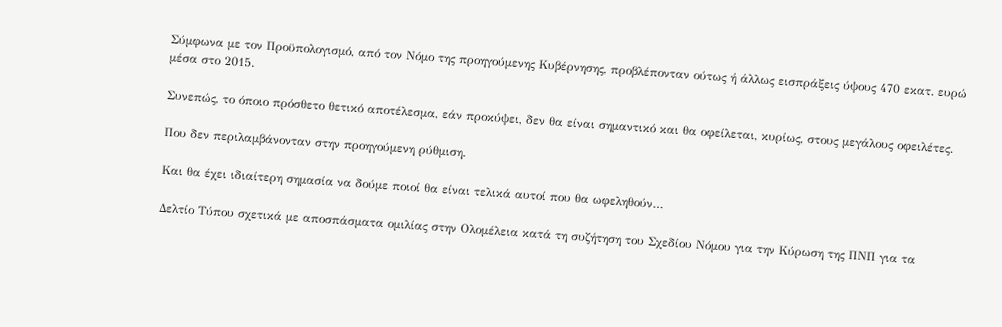Σύμφωνα με τον Προϋπολογισμό, από τον Νόμο της προηγούμενης Κυβέρνησης, προβλέπονταν ούτως ή άλλως εισπράξεις ύψους 470 εκατ. ευρώ μέσα στο 2015.

Συνεπώς, το όποιο πρόσθετο θετικό αποτέλεσμα, εάν προκύψει, δεν θα είναι σημαντικό και θα οφείλεται, κυρίως, στους μεγάλους οφειλέτες.

Που δεν περιλαμβάνονταν στην προηγούμενη ρύθμιση.

Και θα έχει ιδιαίτερη σημασία να δούμε ποιοί θα είναι τελικά αυτοί που θα ωφεληθούν…

Δελτίο Τύπου σχετικά με αποσπάσματα ομιλίας στην Ολομέλεια κατά τη συζήτηση του Σχεδίου Νόμου για την Κύρωση της ΠΝΠ για τα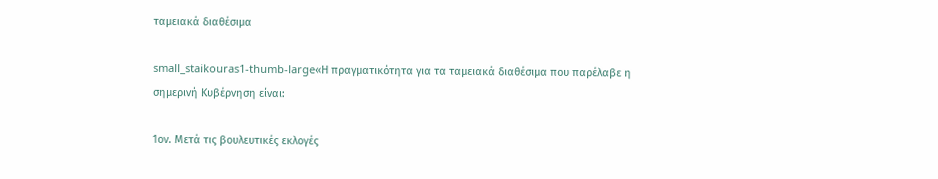ταμειακά διαθέσιμα

small_staikouras1-thumb-large«Η πραγματικότητα για τα ταμειακά διαθέσιμα που παρέλαβε η σημερινή Κυβέρνηση είναι:

1ον. Μετά τις βουλευτικές εκλογές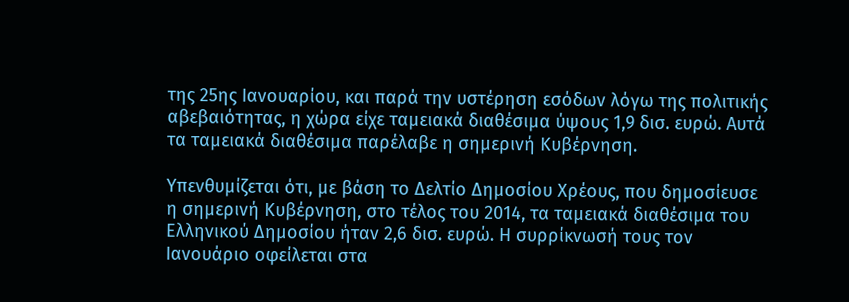της 25ης Ιανουαρίου, και παρά την υστέρηση εσόδων λόγω της πολιτικής αβεβαιότητας, η χώρα είχε ταμειακά διαθέσιμα ύψους 1,9 δισ. ευρώ. Αυτά τα ταμειακά διαθέσιμα παρέλαβε η σημερινή Κυβέρνηση.

Υπενθυμίζεται ότι, με βάση το Δελτίο Δημοσίου Χρέους, που δημοσίευσε η σημερινή Κυβέρνηση, στο τέλος του 2014, τα ταμειακά διαθέσιμα του Ελληνικού Δημοσίου ήταν 2,6 δισ. ευρώ. Η συρρίκνωσή τους τον Ιανουάριο οφείλεται στα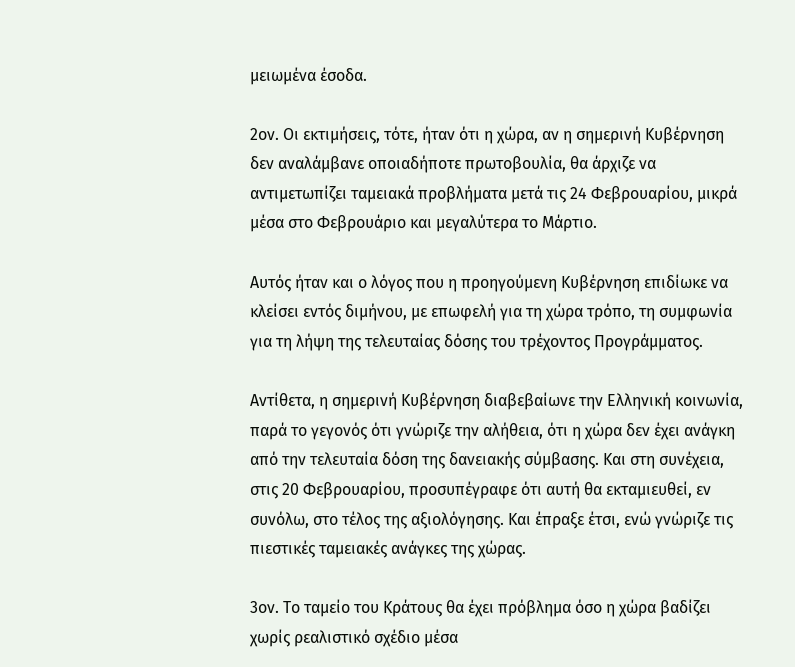μειωμένα έσοδα.

2ον. Οι εκτιμήσεις, τότε, ήταν ότι η χώρα, αν η σημερινή Κυβέρνηση δεν αναλάμβανε οποιαδήποτε πρωτοβουλία, θα άρχιζε να αντιμετωπίζει ταμειακά προβλήματα μετά τις 24 Φεβρουαρίου, μικρά μέσα στο Φεβρουάριο και μεγαλύτερα το Μάρτιο.

Αυτός ήταν και ο λόγος που η προηγούμενη Κυβέρνηση επιδίωκε να κλείσει εντός διμήνου, με επωφελή για τη χώρα τρόπο, τη συμφωνία για τη λήψη της τελευταίας δόσης του τρέχοντος Προγράμματος.

Αντίθετα, η σημερινή Κυβέρνηση διαβεβαίωνε την Ελληνική κοινωνία, παρά το γεγονός ότι γνώριζε την αλήθεια, ότι η χώρα δεν έχει ανάγκη από την τελευταία δόση της δανειακής σύμβασης. Και στη συνέχεια, στις 20 Φεβρουαρίου, προσυπέγραφε ότι αυτή θα εκταμιευθεί, εν συνόλω, στο τέλος της αξιολόγησης. Και έπραξε έτσι, ενώ γνώριζε τις πιεστικές ταμειακές ανάγκες της χώρας.

3ον. Το ταμείο του Κράτους θα έχει πρόβλημα όσο η χώρα βαδίζει χωρίς ρεαλιστικό σχέδιο μέσα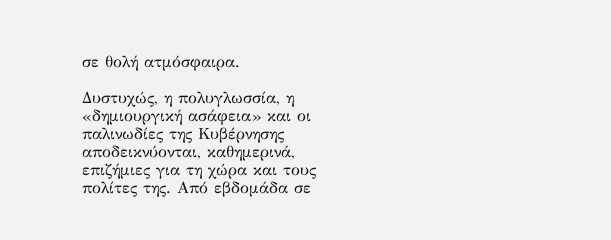σε θολή ατμόσφαιρα.

Δυστυχώς, η πολυγλωσσία, η «δημιουργική ασάφεια» και οι παλινωδίες της Κυβέρνησης αποδεικνύονται, καθημερινά, επιζήμιες για τη χώρα και τους πολίτες της. Από εβδομάδα σε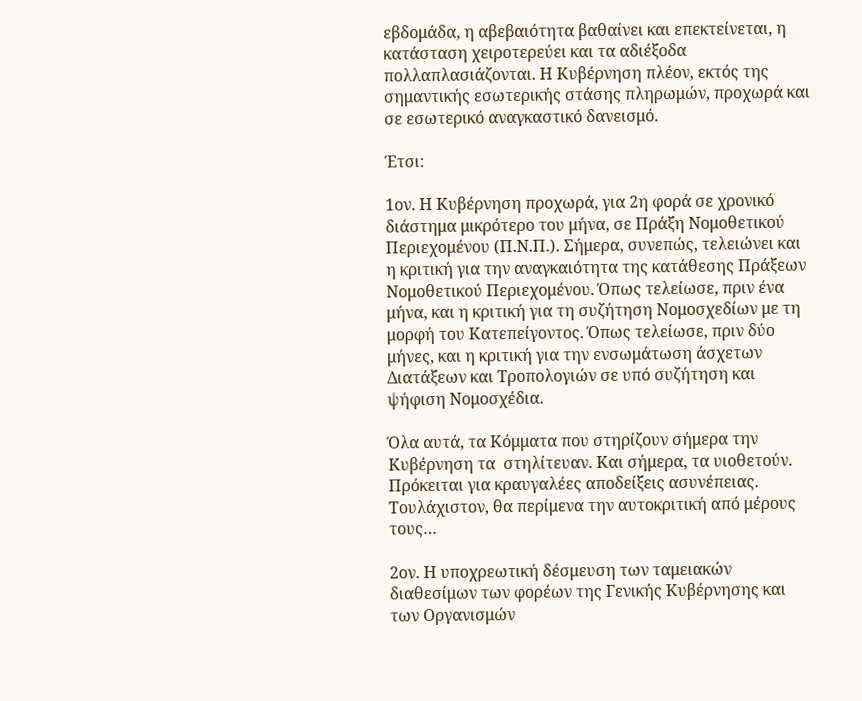εβδομάδα, η αβεβαιότητα βαθαίνει και επεκτείνεται, η κατάσταση χειροτερεύει και τα αδιέξοδα πολλαπλασιάζονται. Η Κυβέρνηση πλέον, εκτός της σημαντικής εσωτερικής στάσης πληρωμών, προχωρά και σε εσωτερικό αναγκαστικό δανεισμό.

Έτσι:

1ον. Η Κυβέρνηση προχωρά, για 2η φορά σε χρονικό διάστημα μικρότερο του μήνα, σε Πράξη Νομοθετικού Περιεχομένου (Π.Ν.Π.). Σήμερα, συνεπώς, τελειώνει και η κριτική για την αναγκαιότητα της κατάθεσης Πράξεων Νομοθετικού Περιεχομένου. Όπως τελείωσε, πριν ένα μήνα, και η κριτική για τη συζήτηση Νομοσχεδίων με τη μορφή του Κατεπείγοντος. Όπως τελείωσε, πριν δύο μήνες, και η κριτική για την ενσωμάτωση άσχετων Διατάξεων και Τροπολογιών σε υπό συζήτηση και ψήφιση Νομοσχέδια.

Όλα αυτά, τα Κόμματα που στηρίζουν σήμερα την Κυβέρνηση τα  στηλίτευαν. Και σήμερα, τα υιοθετούν. Πρόκειται για κραυγαλέες αποδείξεις ασυνέπειας. Τουλάχιστον, θα περίμενα την αυτοκριτική από μέρους τους…

2ον. Η υποχρεωτική δέσμευση των ταμειακών διαθεσίμων των φορέων της Γενικής Κυβέρνησης και των Οργανισμών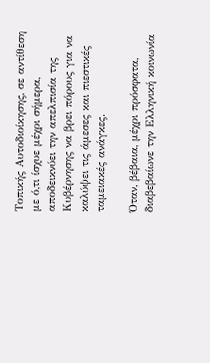Τοπικής Αυτοδιοίκησης, σε αντίθεση με ό,τι ίσχυε μέχρι σήμερα, αποδεικνύει την απελπισία της Κυβέρνησης να βρει πόρους για να καλύψει τις άμεσες και πιεστικές ταμειακές ανάγκες.

Όταν, βέβαια, μέχρι πρόσφατα, διαβεβαίωνε την Ελληνική κοινωνία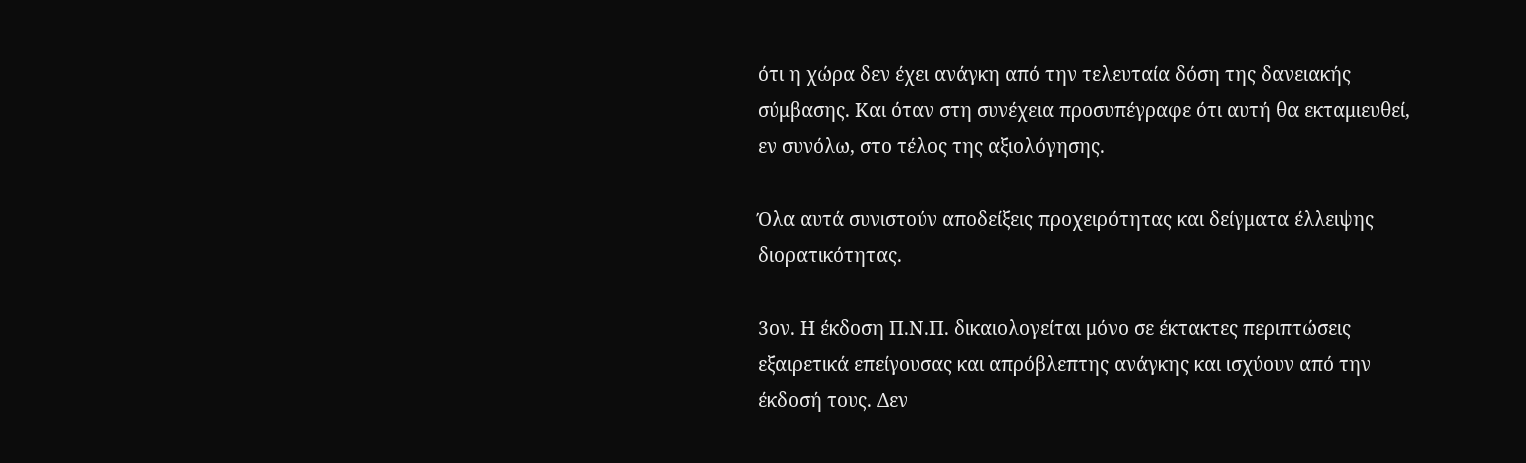ότι η χώρα δεν έχει ανάγκη από την τελευταία δόση της δανειακής σύμβασης. Και όταν στη συνέχεια προσυπέγραφε ότι αυτή θα εκταμιευθεί, εν συνόλω, στο τέλος της αξιολόγησης.

Όλα αυτά συνιστούν αποδείξεις προχειρότητας και δείγματα έλλειψης διορατικότητας.

3ον. Η έκδοση Π.Ν.Π. δικαιολογείται μόνο σε έκτακτες περιπτώσεις εξαιρετικά επείγουσας και απρόβλεπτης ανάγκης και ισχύουν από την έκδοσή τους. Δεν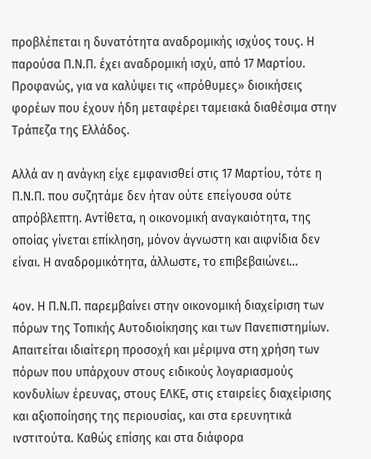προβλέπεται η δυνατότητα αναδρομικής ισχύος τους. Η παρούσα Π.Ν.Π. έχει αναδρομική ισχύ, από 17 Μαρτίου. Προφανώς, για να καλύψει τις «πρόθυμες» διοικήσεις φορέων που έχουν ήδη μεταφέρει ταμειακά διαθέσιμα στην Τράπεζα της Ελλάδος.

Αλλά αν η ανάγκη είχε εμφανισθεί στις 17 Μαρτίου, τότε η Π.Ν.Π. που συζητάμε δεν ήταν ούτε επείγουσα ούτε απρόβλεπτη. Αντίθετα, η οικονομική αναγκαιότητα, της οποίας γίνεται επίκληση, μόνον άγνωστη και αιφνίδια δεν είναι. Η αναδρομικότητα, άλλωστε, το επιβεβαιώνει…

4ον. Η Π.Ν.Π. παρεμβαίνει στην οικονομική διαχείριση των πόρων της Τοπικής Αυτοδιοίκησης και των Πανεπιστημίων. Απαιτείται ιδιαίτερη προσοχή και μέριμνα στη χρήση των πόρων που υπάρχουν στους ειδικούς λογαριασμούς κονδυλίων έρευνας, στους ΕΛΚΕ, στις εταιρείες διαχείρισης και αξιοποίησης της περιουσίας, και στα ερευνητικά ινστιτούτα. Καθώς επίσης και στα διάφορα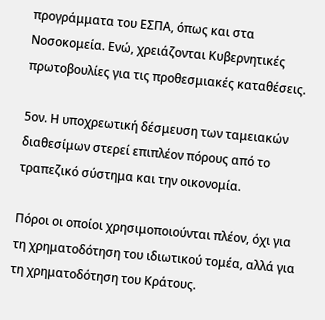προγράμματα του ΕΣΠΑ, όπως και στα Νοσοκομεία. Ενώ, χρειάζονται Κυβερνητικές πρωτοβουλίες για τις προθεσμιακές καταθέσεις.

5ον. Η υποχρεωτική δέσμευση των ταμειακών διαθεσίμων στερεί επιπλέον πόρους από το τραπεζικό σύστημα και την οικονομία.

Πόροι οι οποίοι χρησιμοποιούνται πλέον, όχι για τη χρηματοδότηση του ιδιωτικού τομέα, αλλά για τη χρηματοδότηση του Κράτους.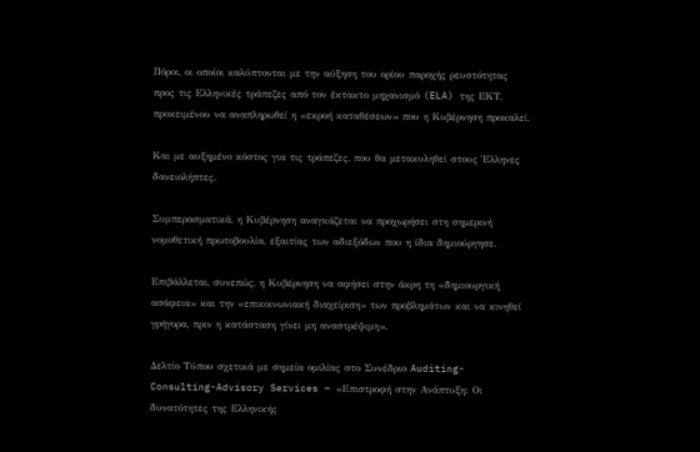Πόροι, οι οποίοι καλύπτονται με την αύξηση του ορίου παροχής ρευστότητας προς τις Ελληνικές τράπεζες από τον έκτακτο μηχανισμό (ELA) της ΕΚΤ, προκειμένου να αναπληρωθεί η «εκροή καταθέσεων» που η Κυβέρνηση προκαλεί.

Και με αυξημένο κόστος για τις τράπεζες, που θα μετακυληθεί στους Έλληνες δανειολήπτες.

Συμπερασματικά, η Κυβέρνηση αναγκάζεται να προχωρήσει στη σημερινή νομοθετική πρωτοβουλία, εξαιτίας των αδιεξόδων που η ίδια δημιούργησε.

Επιβάλλεται, συνεπώς, η Κυβέρνηση να αφήσει στην άκρη τη «δημιουργική ασάφεια» και την «επικοινωνιακή διαχείριση» των προβλημάτων και να κινηθεί γρήγορα, πριν η κατάσταση γίνει μη αναστρέψιμη».

Δελτίο Τύπου σχετικά με σημεία ομιλίας στο Συνέδριο Auditing-Consulting-Advisory Services – «Επιστροφή στην Ανάπτυξη: Οι δυνατότητες της Ελληνικής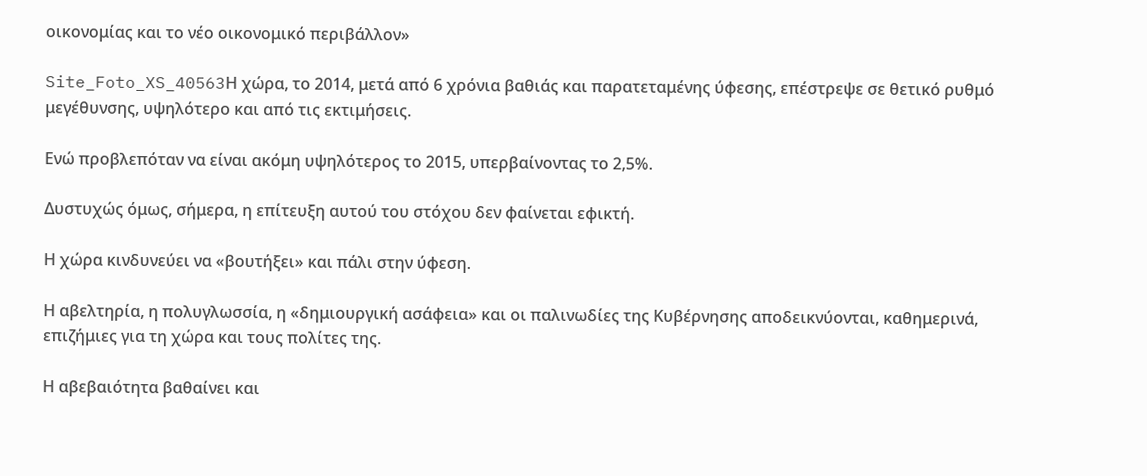οικονομίας και το νέο οικονομικό περιβάλλον»

Site_Foto_XS_40563Η χώρα, το 2014, μετά από 6 χρόνια βαθιάς και παρατεταμένης ύφεσης, επέστρεψε σε θετικό ρυθμό μεγέθυνσης, υψηλότερο και από τις εκτιμήσεις.

Ενώ προβλεπόταν να είναι ακόμη υψηλότερος το 2015, υπερβαίνοντας το 2,5%.

Δυστυχώς όμως, σήμερα, η επίτευξη αυτού του στόχου δεν φαίνεται εφικτή.

Η χώρα κινδυνεύει να «βουτήξει» και πάλι στην ύφεση.

Η αβελτηρία, η πολυγλωσσία, η «δημιουργική ασάφεια» και οι παλινωδίες της Κυβέρνησης αποδεικνύονται, καθημερινά, επιζήμιες για τη χώρα και τους πολίτες της.

Η αβεβαιότητα βαθαίνει και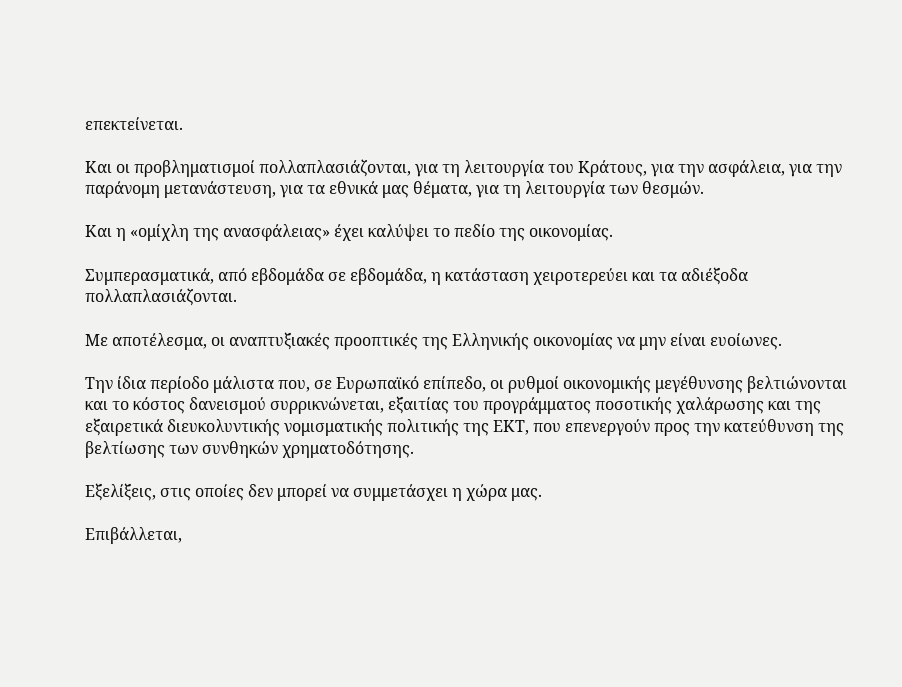επεκτείνεται.

Και οι προβληματισμοί πολλαπλασιάζονται, για τη λειτουργία του Κράτους, για την ασφάλεια, για την παράνομη μετανάστευση, για τα εθνικά μας θέματα, για τη λειτουργία των θεσμών.

Και η «ομίχλη της ανασφάλειας» έχει καλύψει το πεδίο της οικονομίας.

Συμπερασματικά, από εβδομάδα σε εβδομάδα, η κατάσταση χειροτερεύει και τα αδιέξοδα πολλαπλασιάζονται.

Με αποτέλεσμα, οι αναπτυξιακές προοπτικές της Ελληνικής οικονομίας να μην είναι ευοίωνες.

Την ίδια περίοδο μάλιστα που, σε Ευρωπαϊκό επίπεδο, οι ρυθμοί οικονομικής μεγέθυνσης βελτιώνονται και το κόστος δανεισμού συρρικνώνεται, εξαιτίας του προγράμματος ποσοτικής χαλάρωσης και της εξαιρετικά διευκολυντικής νομισματικής πολιτικής της ΕΚΤ, που επενεργούν προς την κατεύθυνση της βελτίωσης των συνθηκών χρηματοδότησης.

Εξελίξεις, στις οποίες δεν μπορεί να συμμετάσχει η χώρα μας.

Επιβάλλεται,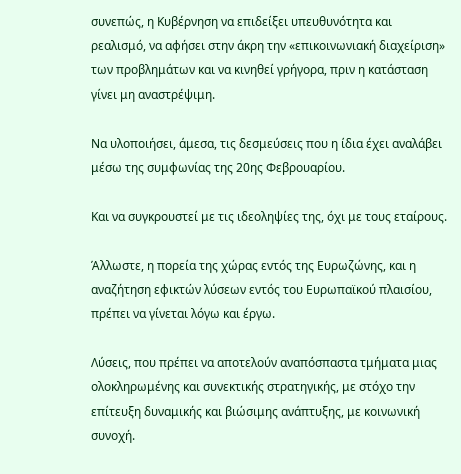συνεπώς, η Κυβέρνηση να επιδείξει υπευθυνότητα και ρεαλισμό, να αφήσει στην άκρη την «επικοινωνιακή διαχείριση» των προβλημάτων και να κινηθεί γρήγορα, πριν η κατάσταση γίνει μη αναστρέψιμη.

Να υλοποιήσει, άμεσα, τις δεσμεύσεις που η ίδια έχει αναλάβει μέσω της συμφωνίας της 20ης Φεβρουαρίου.

Και να συγκρουστεί με τις ιδεοληψίες της, όχι με τους εταίρους.

Άλλωστε, η πορεία της χώρας εντός της Ευρωζώνης, και η αναζήτηση εφικτών λύσεων εντός του Ευρωπαϊκού πλαισίου, πρέπει να γίνεται λόγω και έργω.

Λύσεις, που πρέπει να αποτελούν αναπόσπαστα τμήματα μιας ολοκληρωμένης και συνεκτικής στρατηγικής, με στόχο την επίτευξη δυναμικής και βιώσιμης ανάπτυξης, με κοινωνική συνοχή.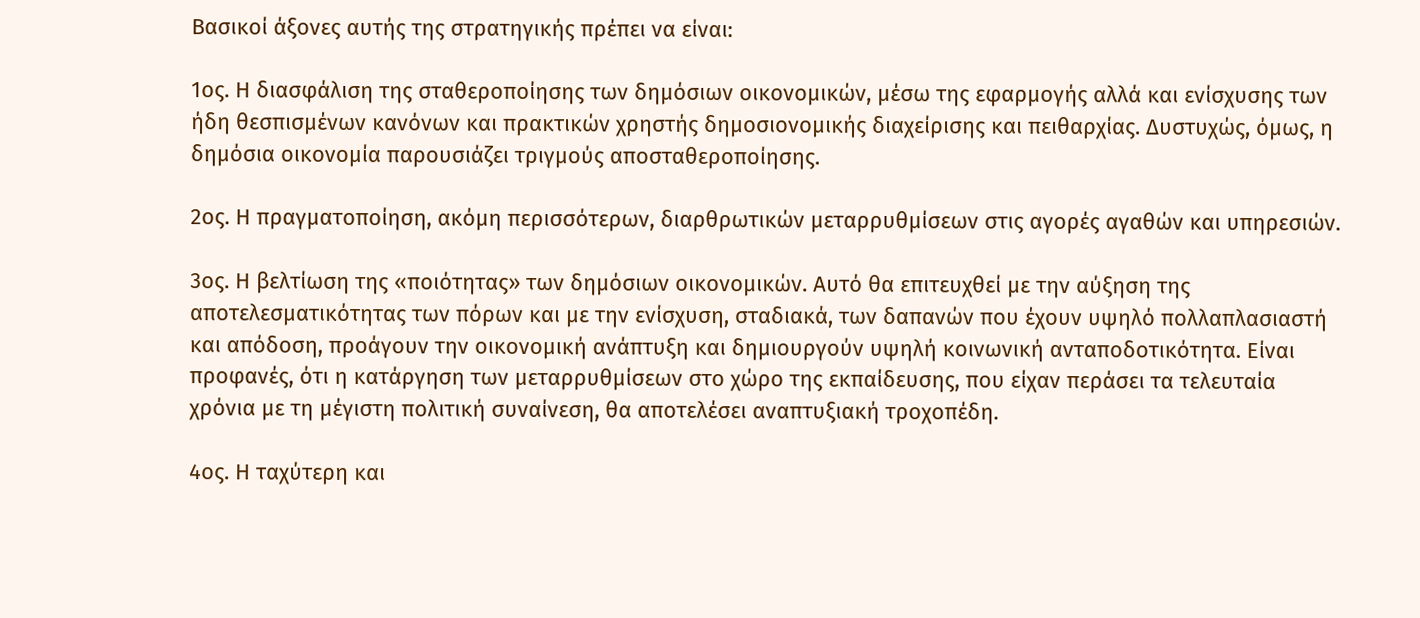Βασικοί άξονες αυτής της στρατηγικής πρέπει να είναι:

1ος. Η διασφάλιση της σταθεροποίησης των δημόσιων οικονομικών, μέσω της εφαρμογής αλλά και ενίσχυσης των ήδη θεσπισμένων κανόνων και πρακτικών χρηστής δημοσιονομικής διαχείρισης και πειθαρχίας. Δυστυχώς, όμως, η δημόσια οικονομία παρουσιάζει τριγμούς αποσταθεροποίησης.

2ος. Η πραγματοποίηση, ακόμη περισσότερων, διαρθρωτικών μεταρρυθμίσεων στις αγορές αγαθών και υπηρεσιών.

3ος. Η βελτίωση της «ποιότητας» των δημόσιων οικονομικών. Αυτό θα επιτευχθεί με την αύξηση της αποτελεσματικότητας των πόρων και με την ενίσχυση, σταδιακά, των δαπανών που έχουν υψηλό πολλαπλασιαστή και απόδοση, προάγουν την οικονομική ανάπτυξη και δημιουργούν υψηλή κοινωνική ανταποδοτικότητα. Είναι προφανές, ότι η κατάργηση των μεταρρυθμίσεων στο χώρο της εκπαίδευσης, που είχαν περάσει τα τελευταία χρόνια με τη μέγιστη πολιτική συναίνεση, θα αποτελέσει αναπτυξιακή τροχοπέδη.

4ος. Η ταχύτερη και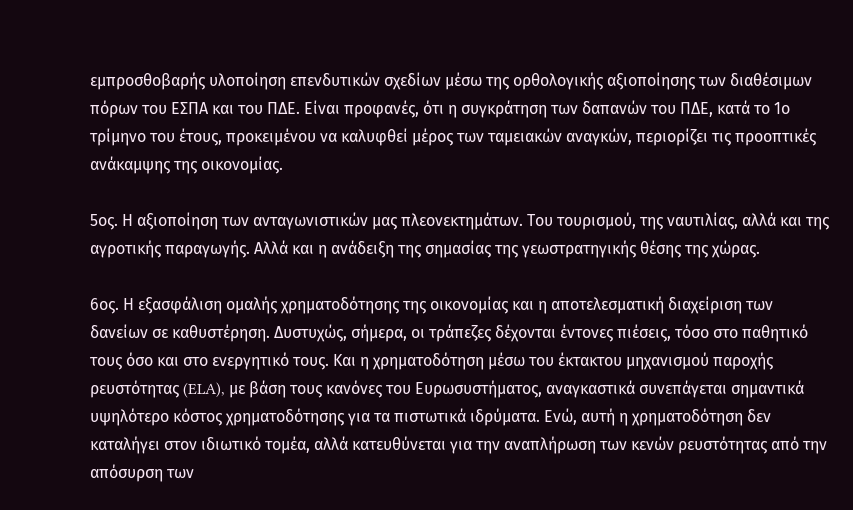εμπροσθοβαρής υλοποίηση επενδυτικών σχεδίων μέσω της ορθολογικής αξιοποίησης των διαθέσιμων πόρων του ΕΣΠΑ και του ΠΔΕ. Είναι προφανές, ότι η συγκράτηση των δαπανών του ΠΔΕ, κατά το 1ο τρίμηνο του έτους, προκειμένου να καλυφθεί μέρος των ταμειακών αναγκών, περιορίζει τις προοπτικές ανάκαμψης της οικονομίας.

5ος. Η αξιοποίηση των ανταγωνιστικών μας πλεονεκτημάτων. Του τουρισμού, της ναυτιλίας, αλλά και της αγροτικής παραγωγής. Αλλά και η ανάδειξη της σημασίας της γεωστρατηγικής θέσης της χώρας.

6ος. Η εξασφάλιση ομαλής χρηματοδότησης της οικονομίας και η αποτελεσματική διαχείριση των δανείων σε καθυστέρηση. Δυστυχώς, σήμερα, οι τράπεζες δέχονται έντονες πιέσεις, τόσο στο παθητικό τους όσο και στο ενεργητικό τους. Και η χρηματοδότηση μέσω του έκτακτου μηχανισμού παροχής ρευστότητας (ELA), με βάση τους κανόνες του Ευρωσυστήματος, αναγκαστικά συνεπάγεται σημαντικά υψηλότερο κόστος χρηματοδότησης για τα πιστωτικά ιδρύματα. Ενώ, αυτή η χρηματοδότηση δεν καταλήγει στον ιδιωτικό τομέα, αλλά κατευθύνεται για την αναπλήρωση των κενών ρευστότητας από την απόσυρση των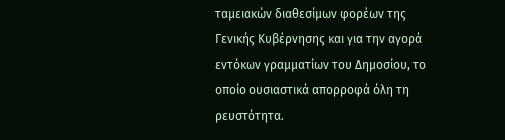ταμειακών διαθεσίμων φορέων της Γενικής Κυβέρνησης και για την αγορά εντόκων γραμματίων του Δημοσίου, το οποίο ουσιαστικά απορροφά όλη τη ρευστότητα.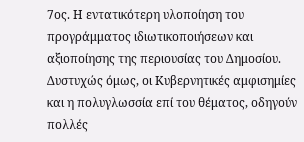7ος. Η εντατικότερη υλοποίηση του προγράμματος ιδιωτικοποιήσεων και αξιοποίησης της περιουσίας του Δημοσίου. Δυστυχώς όμως, οι Κυβερνητικές αμφισημίες και η πολυγλωσσία επί του θέματος, οδηγούν πολλές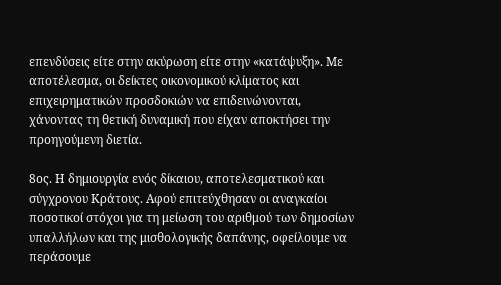επενδύσεις είτε στην ακύρωση είτε στην «κατάψυξη». Με αποτέλεσμα, οι δείκτες οικονομικού κλίματος και επιχειρηματικών προσδοκιών να επιδεινώνονται, χάνοντας τη θετική δυναμική που είχαν αποκτήσει την προηγούμενη διετία.

8ος. Η δημιουργία ενός δίκαιου, αποτελεσματικού και σύγχρονου Κράτους. Αφού επιτεύχθησαν οι αναγκαίοι ποσοτικοί στόχοι για τη μείωση του αριθμού των δημοσίων υπαλλήλων και της μισθολογικής δαπάνης, οφείλουμε να περάσουμε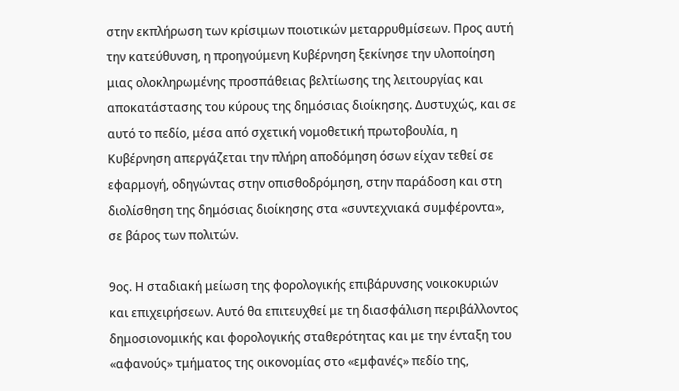στην εκπλήρωση των κρίσιμων ποιοτικών μεταρρυθμίσεων. Προς αυτή την κατεύθυνση, η προηγούμενη Κυβέρνηση ξεκίνησε την υλοποίηση μιας ολοκληρωμένης προσπάθειας βελτίωσης της λειτουργίας και αποκατάστασης του κύρους της δημόσιας διοίκησης. Δυστυχώς, και σε αυτό το πεδίο, μέσα από σχετική νομοθετική πρωτοβουλία, η Κυβέρνηση απεργάζεται την πλήρη αποδόμηση όσων είχαν τεθεί σε εφαρμογή, οδηγώντας στην οπισθοδρόμηση, στην παράδοση και στη διολίσθηση της δημόσιας διοίκησης στα «συντεχνιακά συμφέροντα», σε βάρος των πολιτών.

9ος. Η σταδιακή μείωση της φορολογικής επιβάρυνσης νοικοκυριών και επιχειρήσεων. Αυτό θα επιτευχθεί με τη διασφάλιση περιβάλλοντος δημοσιονομικής και φορολογικής σταθερότητας και με την ένταξη του «αφανούς» τμήματος της οικονομίας στο «εμφανές» πεδίο της,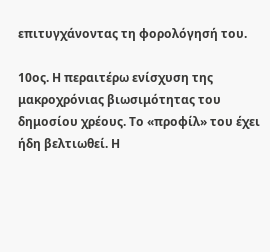επιτυγχάνοντας τη φορολόγησή του.

10ος. Η περαιτέρω ενίσχυση της μακροχρόνιας βιωσιμότητας του δημοσίου χρέους. Το «προφίλ» του έχει ήδη βελτιωθεί. Η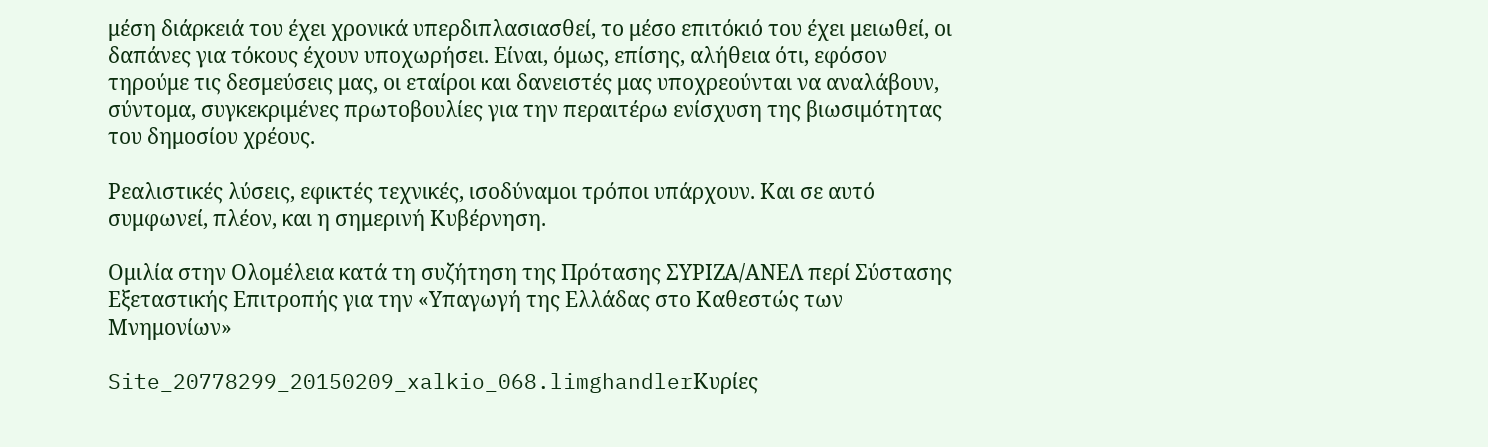μέση διάρκειά του έχει χρονικά υπερδιπλασιασθεί, το μέσο επιτόκιό του έχει μειωθεί, οι δαπάνες για τόκους έχουν υποχωρήσει. Είναι, όμως, επίσης, αλήθεια ότι, εφόσον τηρούμε τις δεσμεύσεις μας, οι εταίροι και δανειστές μας υποχρεούνται να αναλάβουν, σύντομα, συγκεκριμένες πρωτοβουλίες για την περαιτέρω ενίσχυση της βιωσιμότητας του δημοσίου χρέους.

Ρεαλιστικές λύσεις, εφικτές τεχνικές, ισοδύναμοι τρόποι υπάρχουν. Και σε αυτό συμφωνεί, πλέον, και η σημερινή Κυβέρνηση.

Ομιλία στην Ολομέλεια κατά τη συζήτηση της Πρότασης ΣΥΡΙΖΑ/ΑΝΕΛ περί Σύστασης Εξεταστικής Επιτροπής για την «Υπαγωγή της Ελλάδας στο Καθεστώς των Μνημονίων»

Site_20778299_20150209_xalkio_068.limghandlerΚυρίες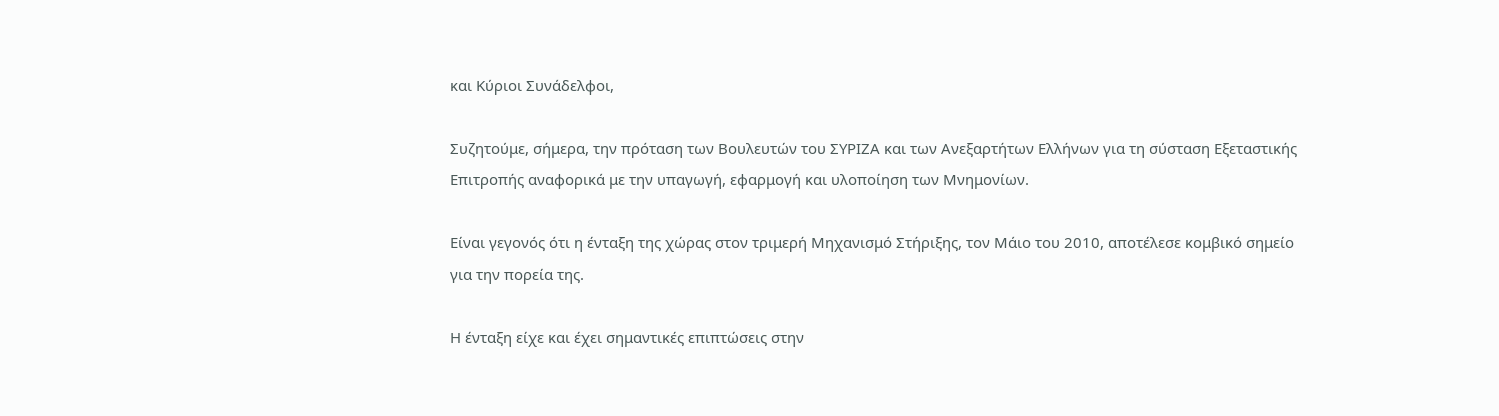και Κύριοι Συνάδελφοι,

Συζητούμε, σήμερα, την πρόταση των Βουλευτών του ΣΥΡΙΖΑ και των Ανεξαρτήτων Ελλήνων για τη σύσταση Εξεταστικής Επιτροπής αναφορικά με την υπαγωγή, εφαρμογή και υλοποίηση των Μνημονίων.

Είναι γεγονός ότι η ένταξη της χώρας στον τριμερή Μηχανισμό Στήριξης, τον Μάιο του 2010, αποτέλεσε κομβικό σημείο για την πορεία της.

Η ένταξη είχε και έχει σημαντικές επιπτώσεις στην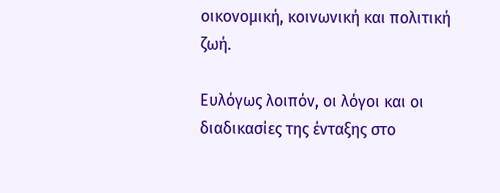οικονομική, κοινωνική και πολιτική ζωή.

Ευλόγως λοιπόν, οι λόγοι και οι διαδικασίες της ένταξης στο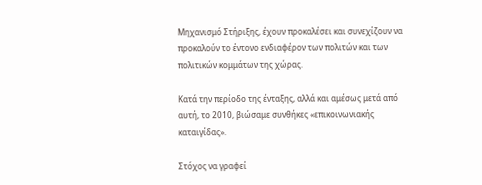Μηχανισμό Στήριξης, έχουν προκαλέσει και συνεχίζουν να προκαλούν το έντονο ενδιαφέρον των πολιτών και των πολιτικών κομμάτων της χώρας.

Κατά την περίοδο της ένταξης, αλλά και αμέσως μετά από αυτή, το 2010, βιώσαμε συνθήκες «επικοινωνιακής καταιγίδας».

Στόχος να γραφεί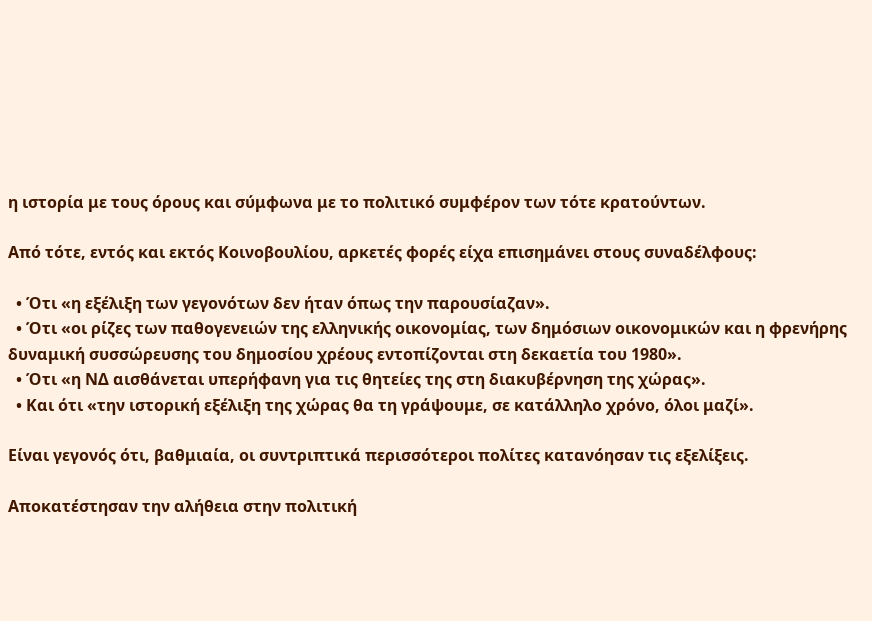η ιστορία με τους όρους και σύμφωνα με το πολιτικό συμφέρον των τότε κρατούντων.

Από τότε, εντός και εκτός Κοινοβουλίου, αρκετές φορές είχα επισημάνει στους συναδέλφους:

  • Ότι «η εξέλιξη των γεγονότων δεν ήταν όπως την παρουσίαζαν».
  • Ότι «οι ρίζες των παθογενειών της ελληνικής οικονομίας, των δημόσιων οικονομικών και η φρενήρης δυναμική συσσώρευσης του δημοσίου χρέους εντοπίζονται στη δεκαετία του 1980».
  • Ότι «η ΝΔ αισθάνεται υπερήφανη για τις θητείες της στη διακυβέρνηση της χώρας».
  • Και ότι «την ιστορική εξέλιξη της χώρας θα τη γράψουμε, σε κατάλληλο χρόνο, όλοι μαζί».

Είναι γεγονός ότι, βαθμιαία, οι συντριπτικά περισσότεροι πολίτες κατανόησαν τις εξελίξεις.

Αποκατέστησαν την αλήθεια στην πολιτική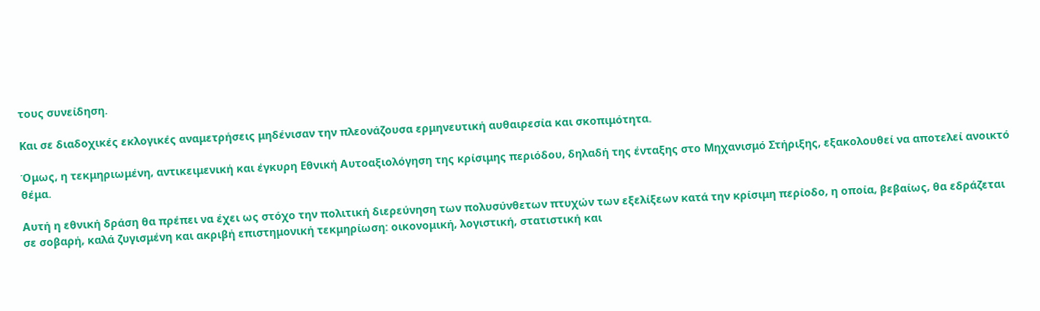τους συνείδηση.

Και σε διαδοχικές εκλογικές αναμετρήσεις μηδένισαν την πλεονάζουσα ερμηνευτική αυθαιρεσία και σκοπιμότητα.

Όμως, η τεκμηριωμένη, αντικειμενική και έγκυρη Εθνική Αυτοαξιολόγηση της κρίσιμης περιόδου, δηλαδή της ένταξης στο Μηχανισμό Στήριξης, εξακολουθεί να αποτελεί ανοικτό θέμα.

Αυτή η εθνική δράση θα πρέπει να έχει ως στόχο την πολιτική διερεύνηση των πολυσύνθετων πτυχών των εξελίξεων κατά την κρίσιμη περίοδο, η οποία, βεβαίως, θα εδράζεται σε σοβαρή, καλά ζυγισμένη και ακριβή επιστημονική τεκμηρίωση: οικονομική, λογιστική, στατιστική και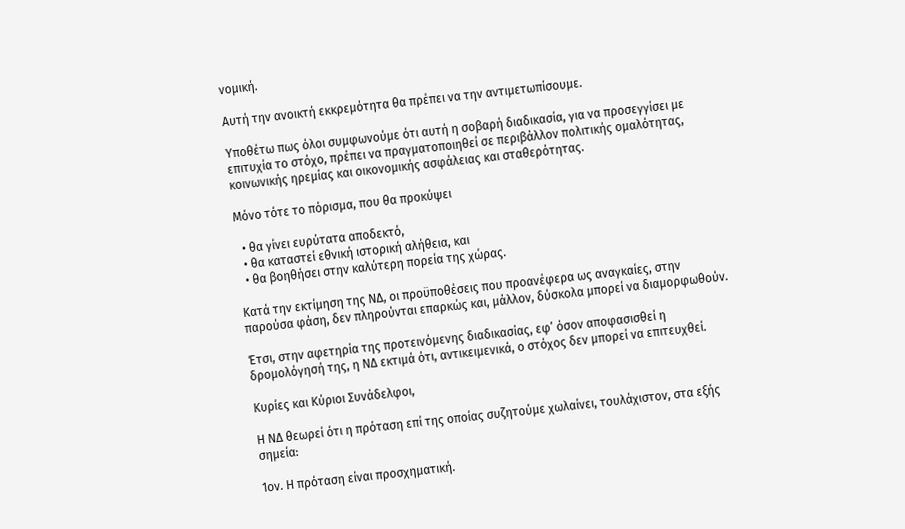νομική.

Αυτή την ανοικτή εκκρεμότητα θα πρέπει να την αντιμετωπίσουμε.

Υποθέτω πως όλοι συμφωνούμε ότι αυτή η σοβαρή διαδικασία, για να προσεγγίσει με επιτυχία το στόχο, πρέπει να πραγματοποιηθεί σε περιβάλλον πολιτικής ομαλότητας, κοινωνικής ηρεμίας και οικονομικής ασφάλειας και σταθερότητας.

Μόνο τότε το πόρισμα, που θα προκύψει

  • θα γίνει ευρύτατα αποδεκτό,
  • θα καταστεί εθνική ιστορική αλήθεια, και
  • θα βοηθήσει στην καλύτερη πορεία της χώρας.

Κατά την εκτίμηση της ΝΔ, οι προϋποθέσεις που προανέφερα ως αναγκαίες, στην παρούσα φάση, δεν πληρούνται επαρκώς και, μάλλον, δύσκολα μπορεί να διαμορφωθούν.

Έτσι, στην αφετηρία της προτεινόμενης διαδικασίας, εφ’ όσον αποφασισθεί η δρομολόγησή της, η ΝΔ εκτιμά ότι, αντικειμενικά, ο στόχος δεν μπορεί να επιτευχθεί.

Κυρίες και Κύριοι Συνάδελφοι,

Η ΝΔ θεωρεί ότι η πρόταση επί της οποίας συζητούμε χωλαίνει, τουλάχιστον, στα εξής σημεία:

1ον. Η πρόταση είναι προσχηματική.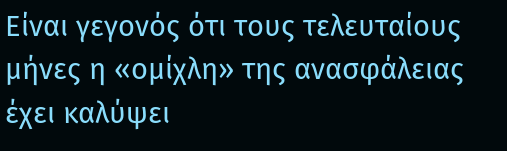Είναι γεγονός ότι τους τελευταίους μήνες η «ομίχλη» της ανασφάλειας έχει καλύψει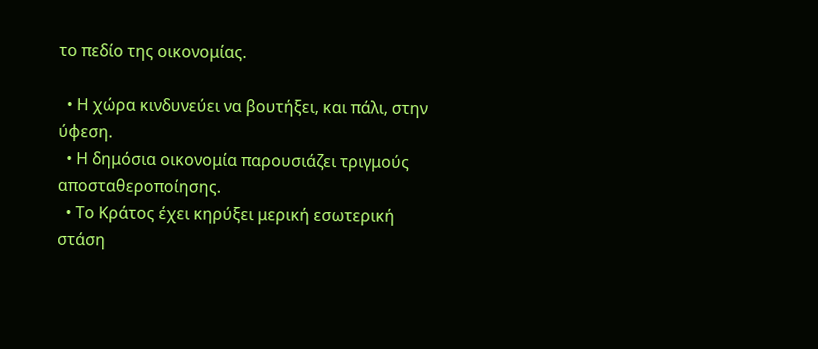το πεδίο της οικονομίας.

  • Η χώρα κινδυνεύει να βουτήξει, και πάλι, στην ύφεση.
  • Η δημόσια οικονομία παρουσιάζει τριγμούς αποσταθεροποίησης.
  • Το Κράτος έχει κηρύξει μερική εσωτερική στάση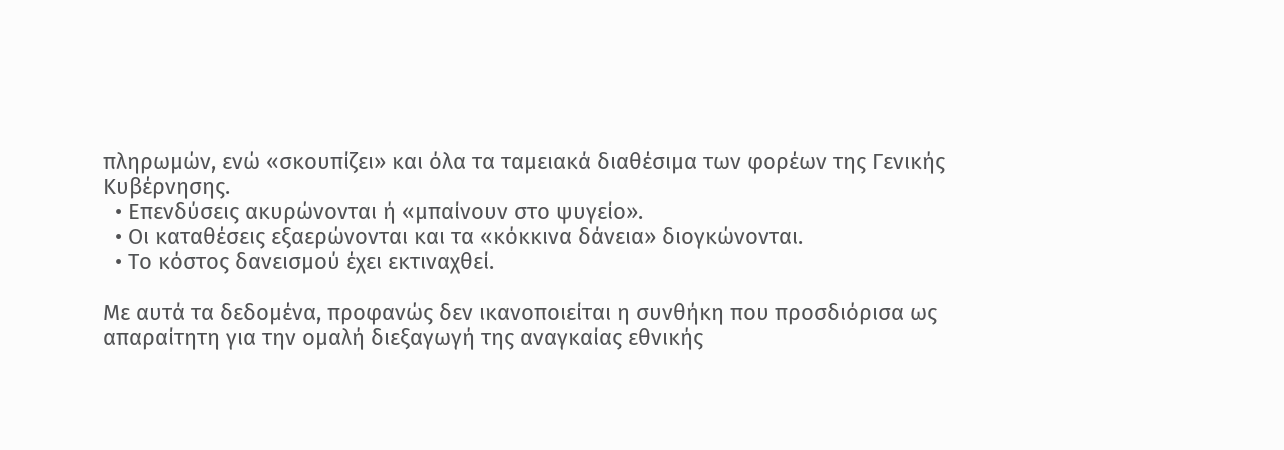πληρωμών, ενώ «σκουπίζει» και όλα τα ταμειακά διαθέσιμα των φορέων της Γενικής Κυβέρνησης.
  • Επενδύσεις ακυρώνονται ή «μπαίνουν στο ψυγείο».
  • Οι καταθέσεις εξαερώνονται και τα «κόκκινα δάνεια» διογκώνονται.
  • Το κόστος δανεισμού έχει εκτιναχθεί.

Με αυτά τα δεδομένα, προφανώς δεν ικανοποιείται η συνθήκη που προσδιόρισα ως απαραίτητη για την ομαλή διεξαγωγή της αναγκαίας εθνικής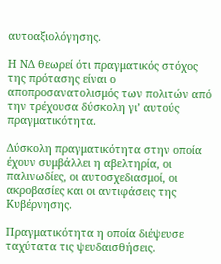αυτοαξιολόγησης.

Η ΝΔ θεωρεί ότι πραγματικός στόχος της πρότασης είναι ο αποπροσανατολισμός των πολιτών από την τρέχουσα δύσκολη γι’ αυτούς πραγματικότητα.

Δύσκολη πραγματικότητα στην οποία έχουν συμβάλλει η αβελτηρία, οι παλινωδίες, οι αυτοσχεδιασμοί, οι ακροβασίες και οι αντιφάσεις της Κυβέρνησης.

Πραγματικότητα η οποία διέψευσε ταχύτατα τις ψευδαισθήσεις.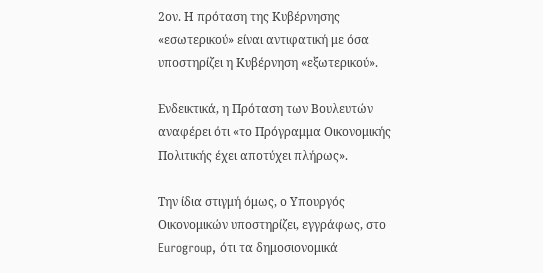2ον. Η πρόταση της Κυβέρνησης «εσωτερικού» είναι αντιφατική με όσα υποστηρίζει η Κυβέρνηση «εξωτερικού».

Ενδεικτικά, η Πρόταση των Βουλευτών αναφέρει ότι «το Πρόγραμμα Οικονομικής Πολιτικής έχει αποτύχει πλήρως».

Την ίδια στιγμή όμως, ο Υπουργός Οικονομικών υποστηρίζει, εγγράφως, στο Eurogroup, ότι τα δημοσιονομικά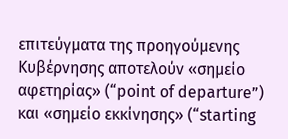επιτεύγματα της προηγούμενης Κυβέρνησης αποτελούν «σημείο αφετηρίας» (“point of departure”) και «σημείο εκκίνησης» (“starting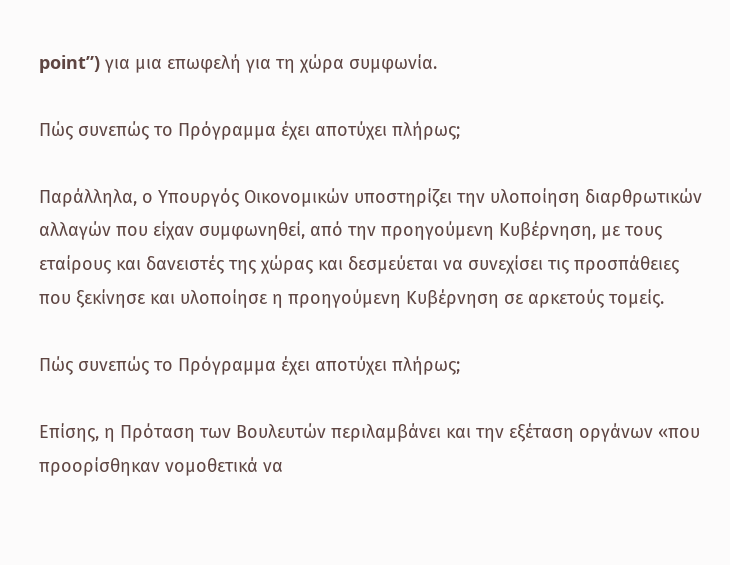point”) για μια επωφελή για τη χώρα συμφωνία.

Πώς συνεπώς το Πρόγραμμα έχει αποτύχει πλήρως;

Παράλληλα, ο Υπουργός Οικονομικών υποστηρίζει την υλοποίηση διαρθρωτικών αλλαγών που είχαν συμφωνηθεί, από την προηγούμενη Κυβέρνηση, με τους εταίρους και δανειστές της χώρας και δεσμεύεται να συνεχίσει τις προσπάθειες που ξεκίνησε και υλοποίησε η προηγούμενη Κυβέρνηση σε αρκετούς τομείς.

Πώς συνεπώς το Πρόγραμμα έχει αποτύχει πλήρως;

Επίσης, η Πρόταση των Βουλευτών περιλαμβάνει και την εξέταση οργάνων «που προορίσθηκαν νομοθετικά να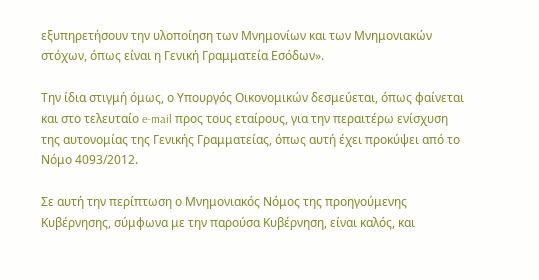εξυπηρετήσουν την υλοποίηση των Μνημονίων και των Μνημονιακών στόχων, όπως είναι η Γενική Γραμματεία Εσόδων».

Την ίδια στιγμή όμως, ο Υπουργός Οικονομικών δεσμεύεται, όπως φαίνεται και στο τελευταίο e-mail προς τους εταίρους, για την περαιτέρω ενίσχυση της αυτονομίας της Γενικής Γραμματείας, όπως αυτή έχει προκύψει από το Νόμο 4093/2012.

Σε αυτή την περίπτωση ο Μνημονιακός Νόμος της προηγούμενης Κυβέρνησης, σύμφωνα με την παρούσα Κυβέρνηση, είναι καλός, και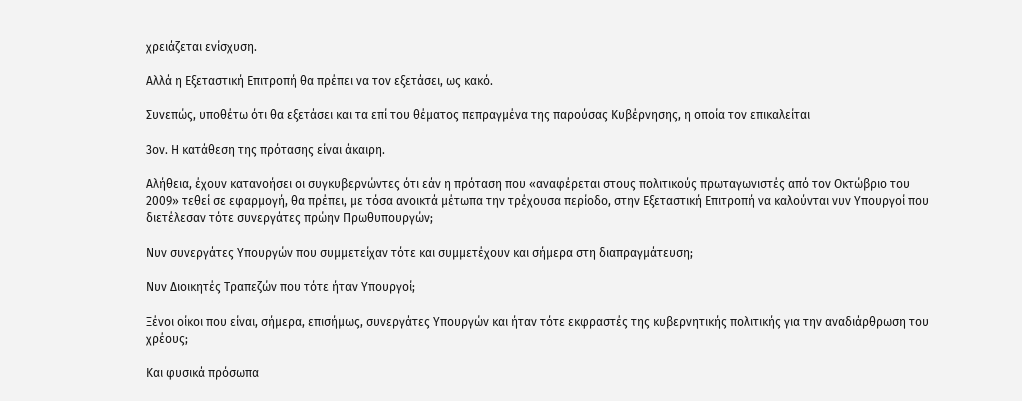χρειάζεται ενίσχυση.

Αλλά η Εξεταστική Επιτροπή θα πρέπει να τον εξετάσει, ως κακό.

Συνεπώς, υποθέτω ότι θα εξετάσει και τα επί του θέματος πεπραγμένα της παρούσας Κυβέρνησης, η οποία τον επικαλείται

3ον. Η κατάθεση της πρότασης είναι άκαιρη.

Αλήθεια, έχουν κατανοήσει οι συγκυβερνώντες ότι εάν η πρόταση που «αναφέρεται στους πολιτικούς πρωταγωνιστές από τον Οκτώβριο του 2009» τεθεί σε εφαρμογή, θα πρέπει, με τόσα ανοικτά μέτωπα την τρέχουσα περίοδο, στην Εξεταστική Επιτροπή να καλούνται νυν Υπουργοί που διετέλεσαν τότε συνεργάτες πρώην Πρωθυπουργών;

Νυν συνεργάτες Υπουργών που συμμετείχαν τότε και συμμετέχουν και σήμερα στη διαπραγμάτευση;

Νυν Διοικητές Τραπεζών που τότε ήταν Υπουργοί;

Ξένοι οίκοι που είναι, σήμερα, επισήμως, συνεργάτες Υπουργών και ήταν τότε εκφραστές της κυβερνητικής πολιτικής για την αναδιάρθρωση του χρέους;

Και φυσικά πρόσωπα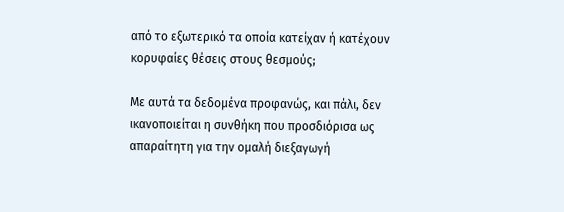από το εξωτερικό τα οποία κατείχαν ή κατέχουν κορυφαίες θέσεις στους θεσμούς;

Με αυτά τα δεδομένα προφανώς, και πάλι, δεν ικανοποιείται η συνθήκη που προσδιόρισα ως απαραίτητη για την ομαλή διεξαγωγή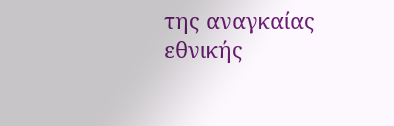της αναγκαίας εθνικής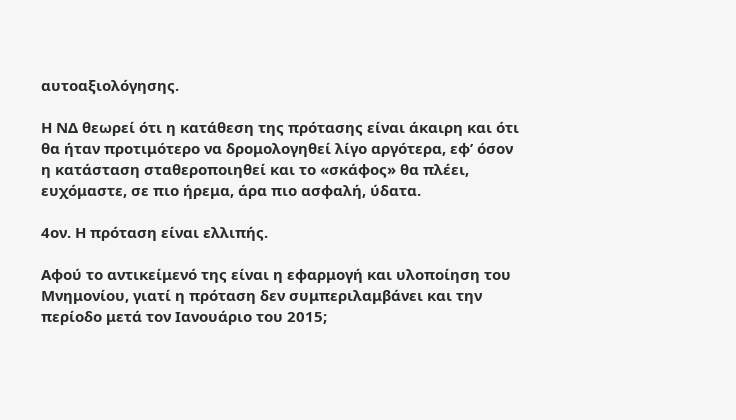αυτοαξιολόγησης.

Η ΝΔ θεωρεί ότι η κατάθεση της πρότασης είναι άκαιρη και ότι θα ήταν προτιμότερο να δρομολογηθεί λίγο αργότερα, εφ’ όσον η κατάσταση σταθεροποιηθεί και το «σκάφος» θα πλέει, ευχόμαστε, σε πιο ήρεμα, άρα πιο ασφαλή, ύδατα.

4ον. Η πρόταση είναι ελλιπής.

Αφού το αντικείμενό της είναι η εφαρμογή και υλοποίηση του Μνημονίου, γιατί η πρόταση δεν συμπεριλαμβάνει και την περίοδο μετά τον Ιανουάριο του 2015;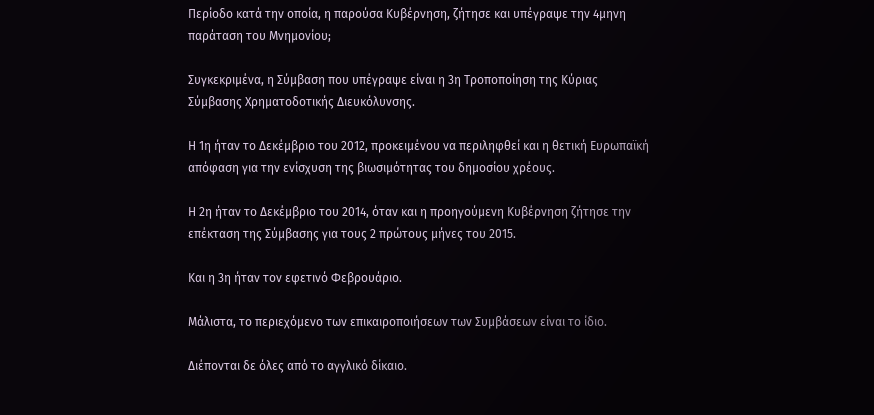Περίοδο κατά την οποία, η παρούσα Κυβέρνηση, ζήτησε και υπέγραψε την 4μηνη παράταση του Μνημονίου;

Συγκεκριμένα, η Σύμβαση που υπέγραψε είναι η 3η Τροποποίηση της Κύριας Σύμβασης Χρηματοδοτικής Διευκόλυνσης.

Η 1η ήταν το Δεκέμβριο του 2012, προκειμένου να περιληφθεί και η θετική Ευρωπαϊκή απόφαση για την ενίσχυση της βιωσιμότητας του δημοσίου χρέους.

Η 2η ήταν το Δεκέμβριο του 2014, όταν και η προηγούμενη Κυβέρνηση ζήτησε την επέκταση της Σύμβασης για τους 2 πρώτους μήνες του 2015.

Και η 3η ήταν τον εφετινό Φεβρουάριο.

Μάλιστα, το περιεχόμενο των επικαιροποιήσεων των Συμβάσεων είναι το ίδιο.

Διέπονται δε όλες από το αγγλικό δίκαιο.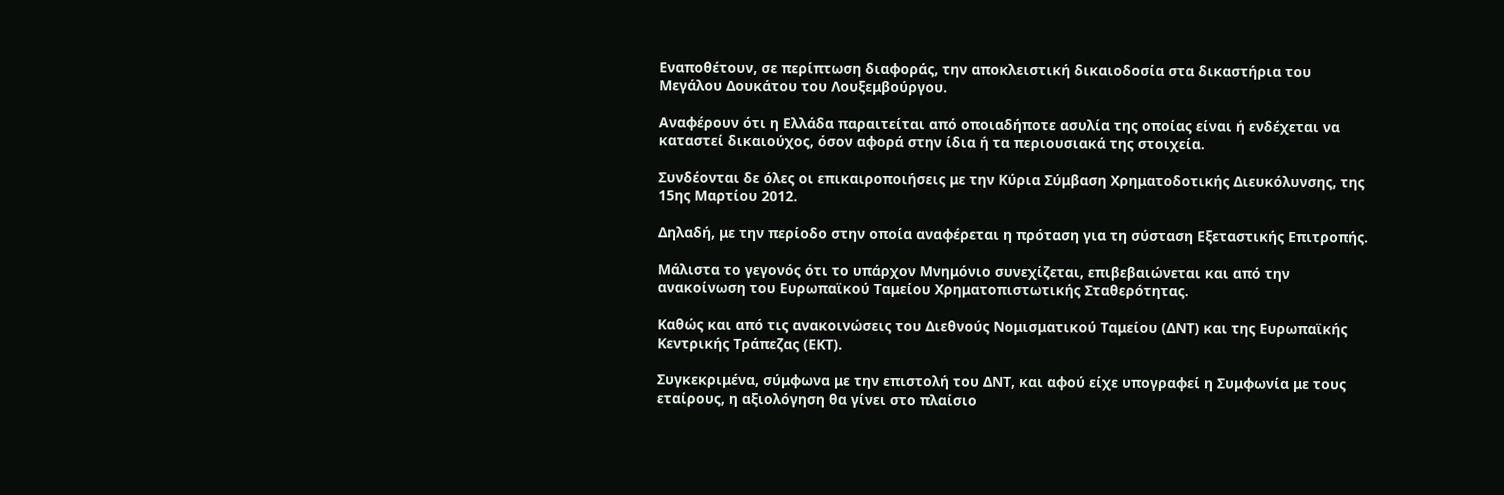Εναποθέτουν, σε περίπτωση διαφοράς, την αποκλειστική δικαιοδοσία στα δικαστήρια του Μεγάλου Δουκάτου του Λουξεμβούργου.

Αναφέρουν ότι η Ελλάδα παραιτείται από οποιαδήποτε ασυλία της οποίας είναι ή ενδέχεται να καταστεί δικαιούχος, όσον αφορά στην ίδια ή τα περιουσιακά της στοιχεία.

Συνδέονται δε όλες οι επικαιροποιήσεις με την Κύρια Σύμβαση Χρηματοδοτικής Διευκόλυνσης, της 15ης Μαρτίου 2012.

Δηλαδή, με την περίοδο στην οποία αναφέρεται η πρόταση για τη σύσταση Εξεταστικής Επιτροπής.

Μάλιστα το γεγονός ότι το υπάρχον Μνημόνιο συνεχίζεται, επιβεβαιώνεται και από την ανακοίνωση του Ευρωπαϊκού Ταμείου Χρηματοπιστωτικής Σταθερότητας.

Καθώς και από τις ανακοινώσεις του Διεθνούς Νομισματικού Ταμείου (ΔΝΤ) και της Ευρωπαϊκής Κεντρικής Τράπεζας (ΕΚΤ).

Συγκεκριμένα, σύμφωνα με την επιστολή του ΔΝΤ, και αφού είχε υπογραφεί η Συμφωνία με τους εταίρους, η αξιολόγηση θα γίνει στο πλαίσιο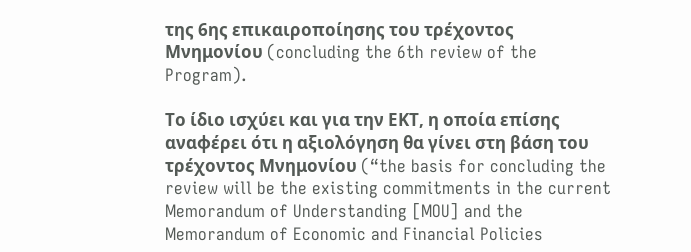της 6ης επικαιροποίησης του τρέχοντος Μνημονίου (concluding the 6th review of the Program).

Το ίδιο ισχύει και για την ΕΚΤ, η οποία επίσης αναφέρει ότι η αξιολόγηση θα γίνει στη βάση του τρέχοντος Μνημονίου (“the basis for concluding the review will be the existing commitments in the current Memorandum of Understanding [MOU] and the Memorandum of Economic and Financial Policies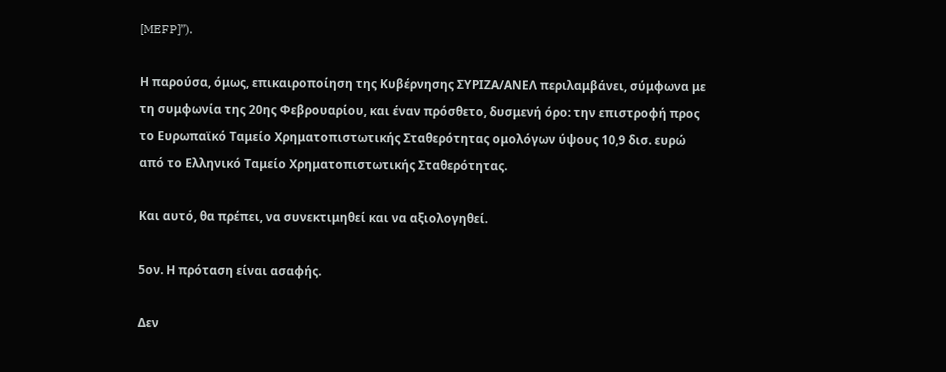[MEFP]”).

Η παρούσα, όμως, επικαιροποίηση της Κυβέρνησης ΣΥΡΙΖΑ/ΑΝΕΛ περιλαμβάνει, σύμφωνα με τη συμφωνία της 20ης Φεβρουαρίου, και έναν πρόσθετο, δυσμενή όρο: την επιστροφή προς το Ευρωπαϊκό Ταμείο Χρηματοπιστωτικής Σταθερότητας ομολόγων ύψους 10,9 δισ. ευρώ από το Ελληνικό Ταμείο Χρηματοπιστωτικής Σταθερότητας.

Και αυτό, θα πρέπει, να συνεκτιμηθεί και να αξιολογηθεί.

5ον. Η πρόταση είναι ασαφής.

Δεν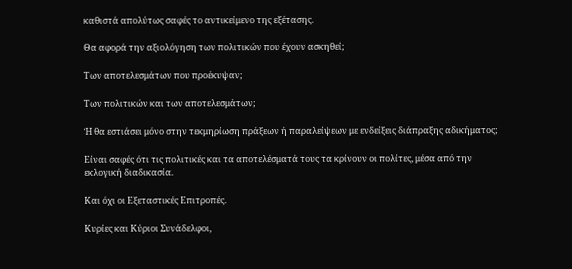καθιστά απολύτως σαφές το αντικείμενο της εξέτασης.

Θα αφορά την αξιολόγηση των πολιτικών που έχουν ασκηθεί;

Των αποτελεσμάτων που προέκυψαν;

Των πολιτικών και των αποτελεσμάτων;

Ή θα εστιάσει μόνο στην τεκμηρίωση πράξεων ή παραλείψεων με ενδείξεις διάπραξης αδικήματος;

Είναι σαφές ότι τις πολιτικές και τα αποτελέσματά τους τα κρίνουν οι πολίτες, μέσα από την εκλογική διαδικασία.

Και όχι οι Εξεταστικές Επιτροπές.

Κυρίες και Κύριοι Συνάδελφοι,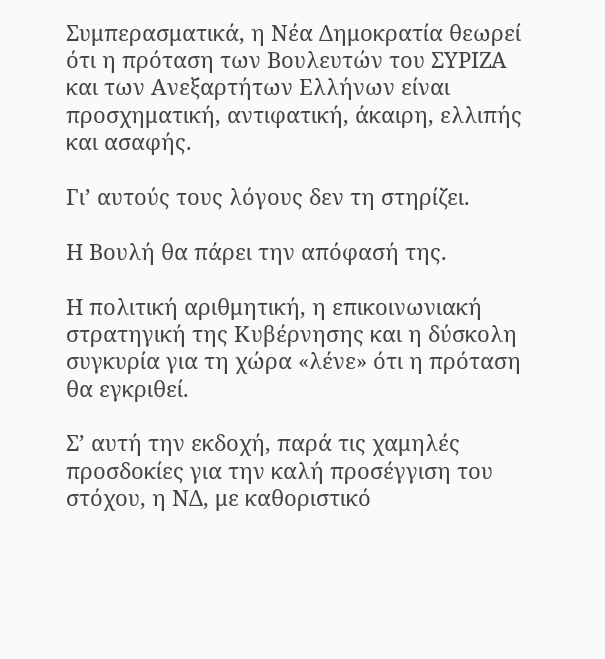Συμπερασματικά, η Νέα Δημοκρατία θεωρεί ότι η πρόταση των Βουλευτών του ΣΥΡΙΖΑ και των Ανεξαρτήτων Ελλήνων είναι προσχηματική, αντιφατική, άκαιρη, ελλιπής και ασαφής.

Γι’ αυτούς τους λόγους δεν τη στηρίζει.

Η Βουλή θα πάρει την απόφασή της.

Η πολιτική αριθμητική, η επικοινωνιακή στρατηγική της Κυβέρνησης και η δύσκολη συγκυρία για τη χώρα «λένε» ότι η πρόταση θα εγκριθεί.

Σ’ αυτή την εκδοχή, παρά τις χαμηλές προσδοκίες για την καλή προσέγγιση του στόχου, η ΝΔ, με καθοριστικό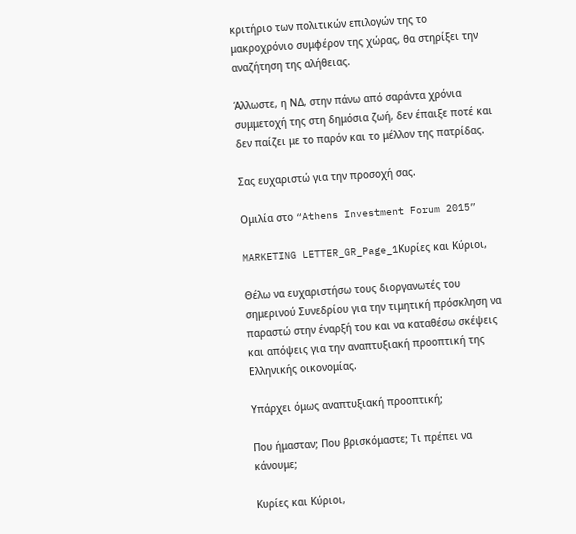κριτήριο των πολιτικών επιλογών της το μακροχρόνιο συμφέρον της χώρας, θα στηρίξει την αναζήτηση της αλήθειας.

Άλλωστε, η ΝΔ, στην πάνω από σαράντα χρόνια συμμετοχή της στη δημόσια ζωή, δεν έπαιξε ποτέ και δεν παίζει με το παρόν και το μέλλον της πατρίδας.

Σας ευχαριστώ για την προσοχή σας.

Ομιλία στο “Athens Investment Forum 2015”

MARKETING LETTER_GR_Page_1Κυρίες και Κύριοι,

Θέλω να ευχαριστήσω τους διοργανωτές του σημερινού Συνεδρίου για την τιμητική πρόσκληση να παραστώ στην έναρξή του και να καταθέσω σκέψεις και απόψεις για την αναπτυξιακή προοπτική της Ελληνικής οικονομίας.

Υπάρχει όμως αναπτυξιακή προοπτική;

Που ήμασταν; Που βρισκόμαστε; Τι πρέπει να κάνουμε;

Κυρίες και Κύριοι,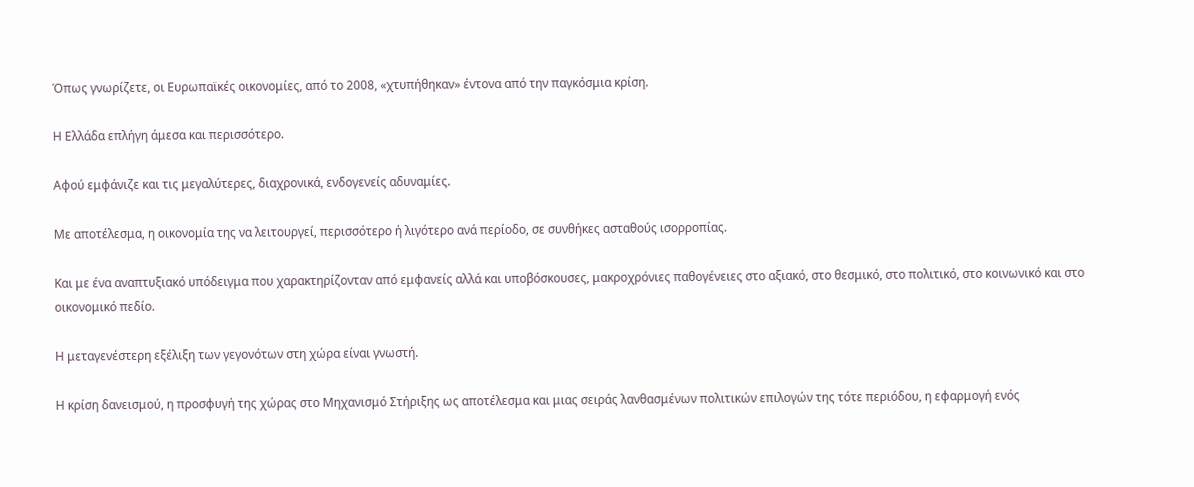Όπως γνωρίζετε, οι Ευρωπαϊκές οικονομίες, από το 2008, «χτυπήθηκαν» έντονα από την παγκόσμια κρίση.

Η Ελλάδα επλήγη άμεσα και περισσότερο.

Αφού εμφάνιζε και τις μεγαλύτερες, διαχρονικά, ενδογενείς αδυναμίες.

Με αποτέλεσμα, η οικονομία της να λειτουργεί, περισσότερο ή λιγότερο ανά περίοδο, σε συνθήκες ασταθούς ισορροπίας.

Και με ένα αναπτυξιακό υπόδειγμα που χαρακτηρίζονταν από εμφανείς αλλά και υποβόσκουσες, μακροχρόνιες παθογένειες στο αξιακό, στο θεσμικό, στο πολιτικό, στο κοινωνικό και στο οικονομικό πεδίο.

Η μεταγενέστερη εξέλιξη των γεγονότων στη χώρα είναι γνωστή.

Η κρίση δανεισμού, η προσφυγή της χώρας στο Μηχανισμό Στήριξης ως αποτέλεσμα και μιας σειράς λανθασμένων πολιτικών επιλογών της τότε περιόδου, η εφαρμογή ενός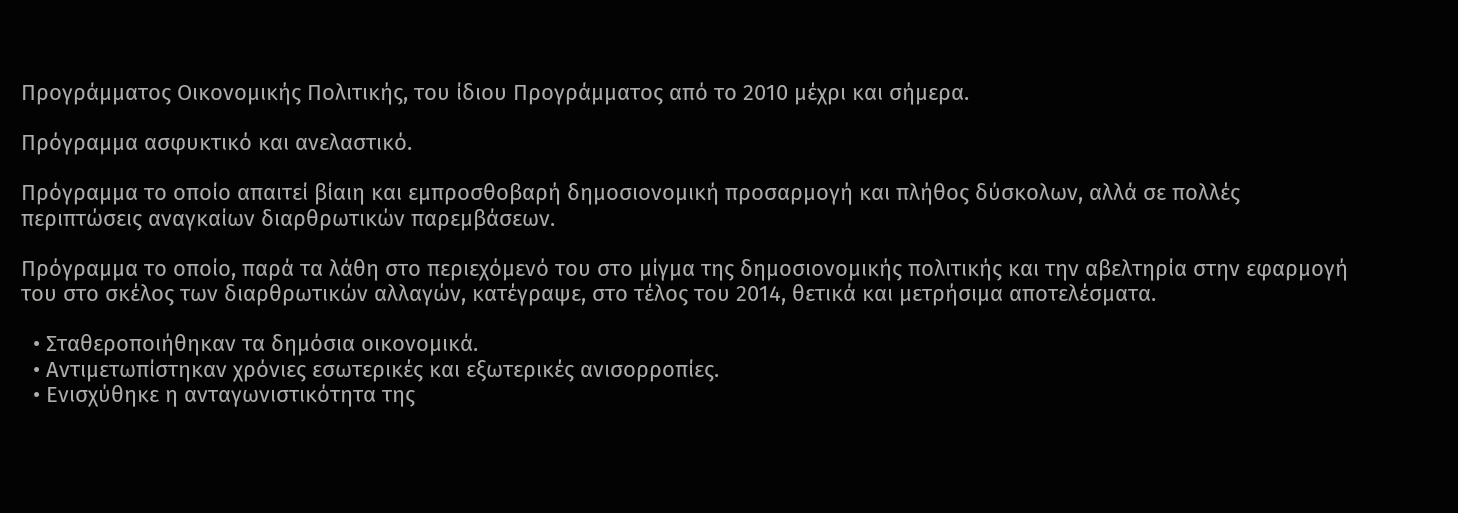Προγράμματος Οικονομικής Πολιτικής, του ίδιου Προγράμματος από το 2010 μέχρι και σήμερα.

Πρόγραμμα ασφυκτικό και ανελαστικό.

Πρόγραμμα το οποίο απαιτεί βίαιη και εμπροσθοβαρή δημοσιονομική προσαρμογή και πλήθος δύσκολων, αλλά σε πολλές περιπτώσεις αναγκαίων διαρθρωτικών παρεμβάσεων.

Πρόγραμμα το οποίο, παρά τα λάθη στο περιεχόμενό του στο μίγμα της δημοσιονομικής πολιτικής και την αβελτηρία στην εφαρμογή του στο σκέλος των διαρθρωτικών αλλαγών, κατέγραψε, στο τέλος του 2014, θετικά και μετρήσιμα αποτελέσματα.

  • Σταθεροποιήθηκαν τα δημόσια οικονομικά.
  • Αντιμετωπίστηκαν χρόνιες εσωτερικές και εξωτερικές ανισορροπίες.
  • Ενισχύθηκε η ανταγωνιστικότητα της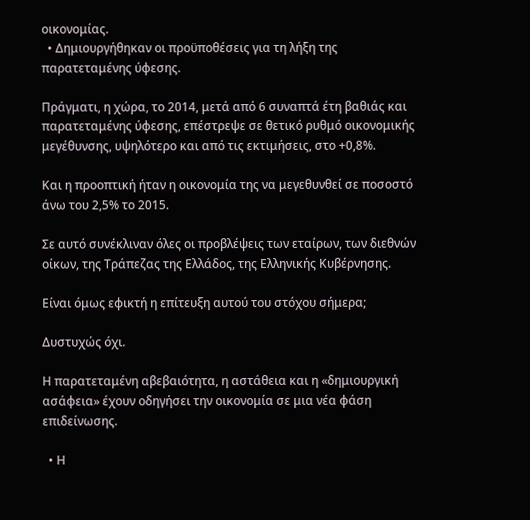οικονομίας.
  • Δημιουργήθηκαν οι προϋποθέσεις για τη λήξη της παρατεταμένης ύφεσης.

Πράγματι, η χώρα, το 2014, μετά από 6 συναπτά έτη βαθιάς και παρατεταμένης ύφεσης, επέστρεψε σε θετικό ρυθμό οικονομικής μεγέθυνσης, υψηλότερο και από τις εκτιμήσεις, στο +0,8%.

Και η προοπτική ήταν η οικονομία της να μεγεθυνθεί σε ποσοστό άνω του 2,5% το 2015.

Σε αυτό συνέκλιναν όλες οι προβλέψεις των εταίρων, των διεθνών οίκων, της Τράπεζας της Ελλάδος, της Ελληνικής Κυβέρνησης.

Είναι όμως εφικτή η επίτευξη αυτού του στόχου σήμερα;

Δυστυχώς όχι.

Η παρατεταμένη αβεβαιότητα, η αστάθεια και η «δημιουργική ασάφεια» έχουν οδηγήσει την οικονομία σε μια νέα φάση επιδείνωσης.

  • Η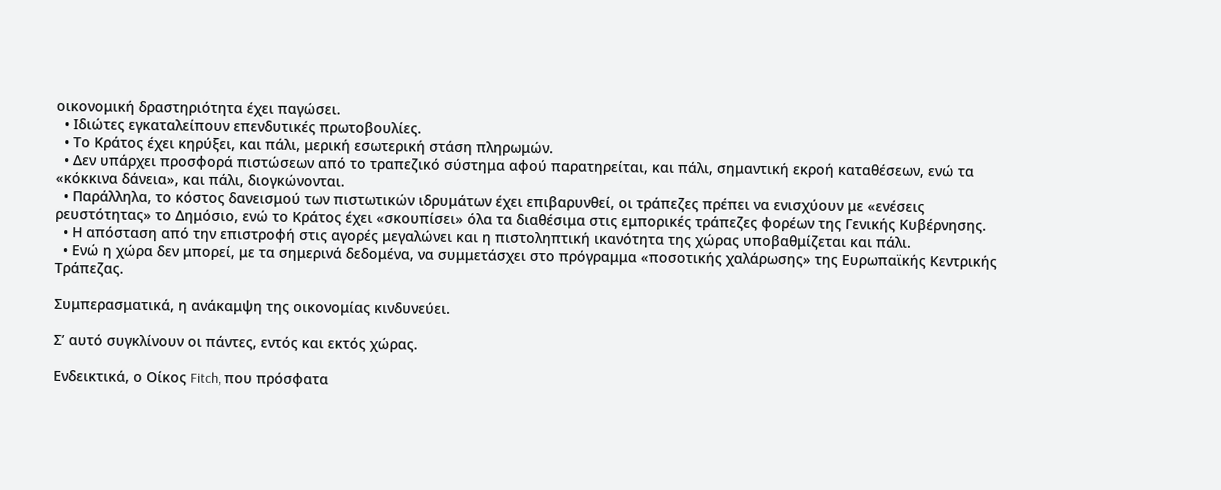οικονομική δραστηριότητα έχει παγώσει.
  • Ιδιώτες εγκαταλείπουν επενδυτικές πρωτοβουλίες.
  • Το Κράτος έχει κηρύξει, και πάλι, μερική εσωτερική στάση πληρωμών.
  • Δεν υπάρχει προσφορά πιστώσεων από το τραπεζικό σύστημα αφού παρατηρείται, και πάλι, σημαντική εκροή καταθέσεων, ενώ τα «κόκκινα δάνεια», και πάλι, διογκώνονται.
  • Παράλληλα, το κόστος δανεισμού των πιστωτικών ιδρυμάτων έχει επιβαρυνθεί, οι τράπεζες πρέπει να ενισχύουν με «ενέσεις ρευστότητας» το Δημόσιο, ενώ το Κράτος έχει «σκουπίσει» όλα τα διαθέσιμα στις εμπορικές τράπεζες φορέων της Γενικής Κυβέρνησης.
  • Η απόσταση από την επιστροφή στις αγορές μεγαλώνει και η πιστοληπτική ικανότητα της χώρας υποβαθμίζεται και πάλι.
  • Ενώ η χώρα δεν μπορεί, με τα σημερινά δεδομένα, να συμμετάσχει στο πρόγραμμα «ποσοτικής χαλάρωσης» της Ευρωπαϊκής Κεντρικής Τράπεζας.

Συμπερασματικά, η ανάκαμψη της οικονομίας κινδυνεύει.

Σ’ αυτό συγκλίνουν οι πάντες, εντός και εκτός χώρας.

Ενδεικτικά, ο Οίκος Fitch, που πρόσφατα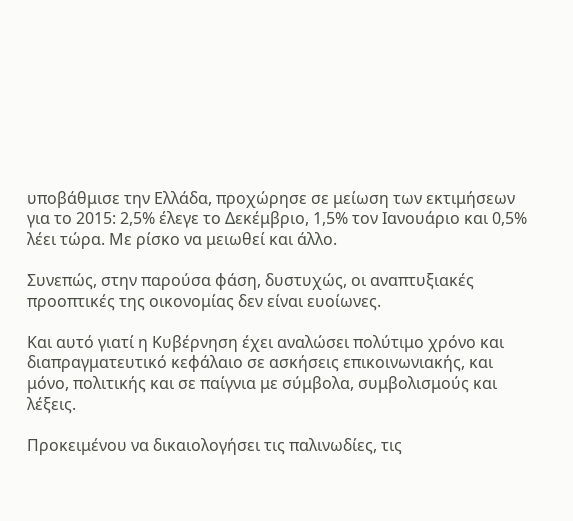υποβάθμισε την Ελλάδα, προχώρησε σε μείωση των εκτιμήσεων για το 2015: 2,5% έλεγε το Δεκέμβριο, 1,5% τον Ιανουάριο και 0,5% λέει τώρα. Με ρίσκο να μειωθεί και άλλο.

Συνεπώς, στην παρούσα φάση, δυστυχώς, οι αναπτυξιακές προοπτικές της οικονομίας δεν είναι ευοίωνες.

Και αυτό γιατί η Κυβέρνηση έχει αναλώσει πολύτιμο χρόνο και διαπραγματευτικό κεφάλαιο σε ασκήσεις επικοινωνιακής, και μόνο, πολιτικής και σε παίγνια με σύμβολα, συμβολισμούς και λέξεις.

Προκειμένου να δικαιολογήσει τις παλινωδίες, τις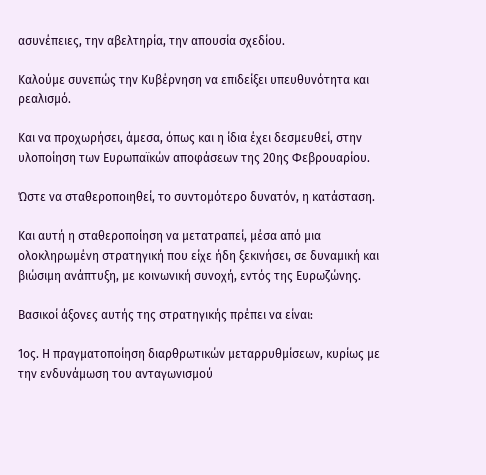ασυνέπειες, την αβελτηρία, την απουσία σχεδίου.

Καλούμε συνεπώς την Κυβέρνηση να επιδείξει υπευθυνότητα και ρεαλισμό.

Και να προχωρήσει, άμεσα, όπως και η ίδια έχει δεσμευθεί, στην υλοποίηση των Ευρωπαϊκών αποφάσεων της 20ης Φεβρουαρίου.

Ώστε να σταθεροποιηθεί, το συντομότερο δυνατόν, η κατάσταση.

Και αυτή η σταθεροποίηση να μετατραπεί, μέσα από μια ολοκληρωμένη στρατηγική που είχε ήδη ξεκινήσει, σε δυναμική και βιώσιμη ανάπτυξη, με κοινωνική συνοχή, εντός της Ευρωζώνης.

Βασικοί άξονες αυτής της στρατηγικής πρέπει να είναι:

1ος. Η πραγματοποίηση διαρθρωτικών μεταρρυθμίσεων, κυρίως με την ενδυνάμωση του ανταγωνισμού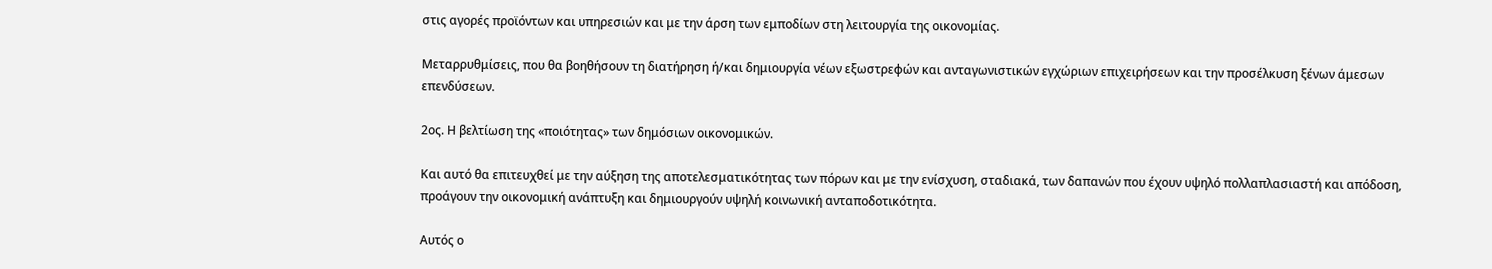στις αγορές προϊόντων και υπηρεσιών και με την άρση των εμποδίων στη λειτουργία της οικονομίας.

Μεταρρυθμίσεις, που θα βοηθήσουν τη διατήρηση ή/και δημιουργία νέων εξωστρεφών και ανταγωνιστικών εγχώριων επιχειρήσεων και την προσέλκυση ξένων άμεσων επενδύσεων.

2ος. Η βελτίωση της «ποιότητας» των δημόσιων οικονομικών.

Και αυτό θα επιτευχθεί με την αύξηση της αποτελεσματικότητας των πόρων και με την ενίσχυση, σταδιακά, των δαπανών που έχουν υψηλό πολλαπλασιαστή και απόδοση, προάγουν την οικονομική ανάπτυξη και δημιουργούν υψηλή κοινωνική ανταποδοτικότητα.

Αυτός ο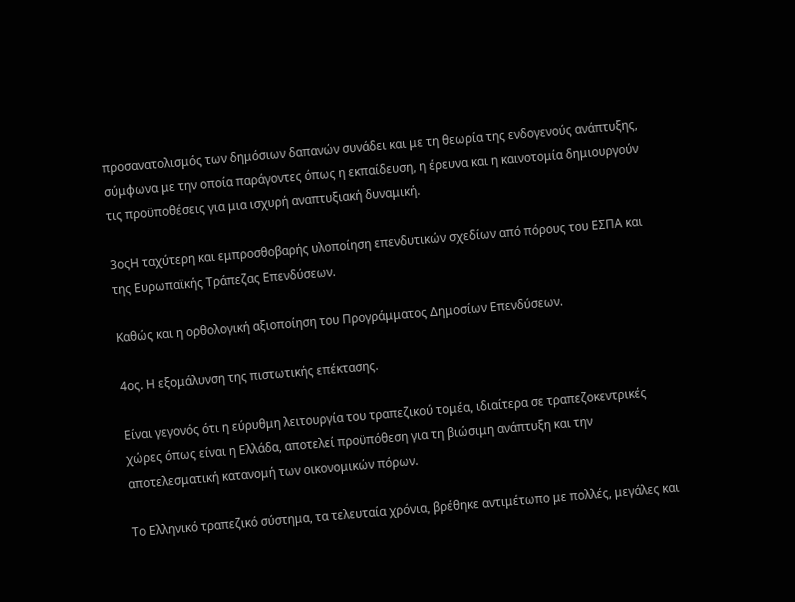προσανατολισμός των δημόσιων δαπανών συνάδει και με τη θεωρία της ενδογενούς ανάπτυξης, σύμφωνα με την οποία παράγοντες όπως η εκπαίδευση, η έρευνα και η καινοτομία δημιουργούν τις προϋποθέσεις για μια ισχυρή αναπτυξιακή δυναμική.

3οςΗ ταχύτερη και εμπροσθοβαρής υλοποίηση επενδυτικών σχεδίων από πόρους του ΕΣΠΑ και της Ευρωπαϊκής Τράπεζας Επενδύσεων.

Καθώς και η ορθολογική αξιοποίηση του Προγράμματος Δημοσίων Επενδύσεων.

4ος. Η εξομάλυνση της πιστωτικής επέκτασης.

Είναι γεγονός ότι η εύρυθμη λειτουργία του τραπεζικού τομέα, ιδιαίτερα σε τραπεζοκεντρικές χώρες όπως είναι η Ελλάδα, αποτελεί προϋπόθεση για τη βιώσιμη ανάπτυξη και την αποτελεσματική κατανομή των οικονομικών πόρων.

Το Ελληνικό τραπεζικό σύστημα, τα τελευταία χρόνια, βρέθηκε αντιμέτωπο με πολλές, μεγάλες και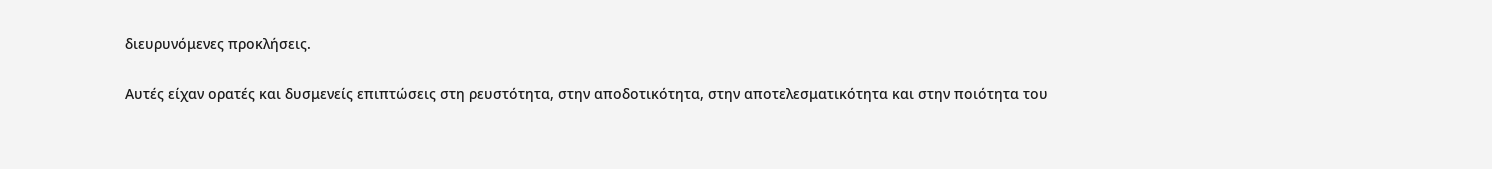διευρυνόμενες προκλήσεις.

Αυτές είχαν ορατές και δυσμενείς επιπτώσεις στη ρευστότητα, στην αποδοτικότητα, στην αποτελεσματικότητα και στην ποιότητα του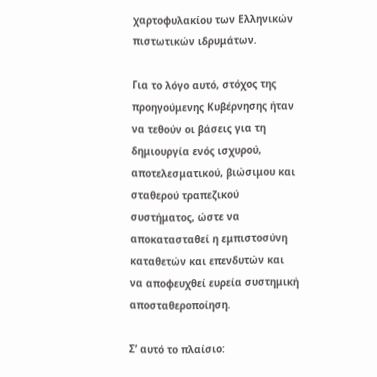χαρτοφυλακίου των Ελληνικών πιστωτικών ιδρυμάτων.

Για το λόγο αυτό, στόχος της προηγούμενης Κυβέρνησης ήταν να τεθούν οι βάσεις για τη δημιουργία ενός ισχυρού, αποτελεσματικού, βιώσιμου και σταθερού τραπεζικού συστήματος, ώστε να αποκατασταθεί η εμπιστοσύνη καταθετών και επενδυτών και να αποφευχθεί ευρεία συστημική αποσταθεροποίηση.

Σ’ αυτό το πλαίσιο: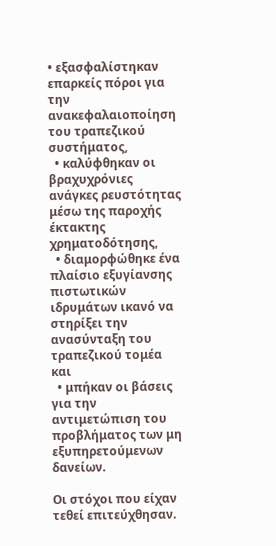• εξασφαλίστηκαν επαρκείς πόροι για την ανακεφαλαιοποίηση του τραπεζικού συστήματος,
  • καλύφθηκαν οι βραχυχρόνιες ανάγκες ρευστότητας μέσω της παροχής έκτακτης χρηματοδότησης,
  • διαμορφώθηκε ένα πλαίσιο εξυγίανσης πιστωτικών ιδρυμάτων ικανό να στηρίξει την ανασύνταξη του τραπεζικού τομέα και
  • μπήκαν οι βάσεις για την αντιμετώπιση του προβλήματος των μη εξυπηρετούμενων δανείων.

Οι στόχοι που είχαν τεθεί επιτεύχθησαν.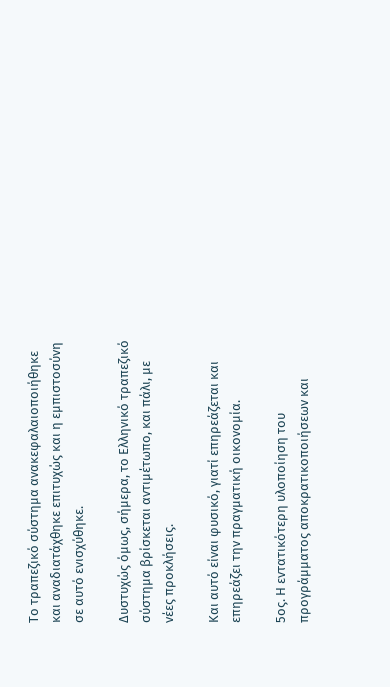Το τραπεζικό σύστημα ανακεφαλαιοποιήθηκε και αναδιατάχθηκε επιτυχώς και η εμπιστοσύνη σε αυτό ενισχύθηκε.

Δυστυχώς όμως, σήμερα, το Ελληνικό τραπεζικό σύστημα βρίσκεται αντιμέτωπο, και πάλι, με νέες προκλήσεις.

Και αυτό είναι φυσικό, γιατί επηρεάζεται και επηρεάζει την πραγματική οικονομία.

5ος. Η εντατικότερη υλοποίηση του προγράμματος αποκρατικοποιήσεων και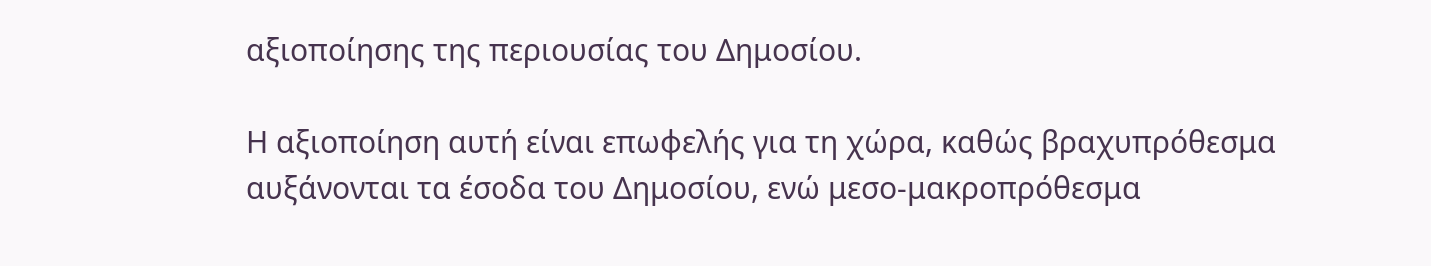αξιοποίησης της περιουσίας του Δημοσίου.

Η αξιοποίηση αυτή είναι επωφελής για τη χώρα, καθώς βραχυπρόθεσμα αυξάνονται τα έσοδα του Δημοσίου, ενώ μεσο-μακροπρόθεσμα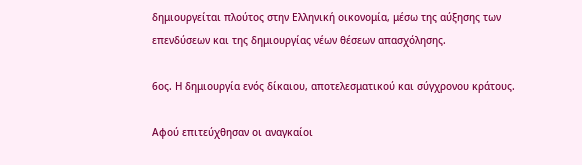δημιουργείται πλούτος στην Ελληνική οικονομία, μέσω της αύξησης των επενδύσεων και της δημιουργίας νέων θέσεων απασχόλησης.

6ος. Η δημιουργία ενός δίκαιου, αποτελεσματικού και σύγχρονου κράτους.

Αφού επιτεύχθησαν οι αναγκαίοι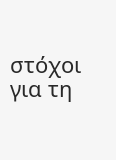στόχοι για τη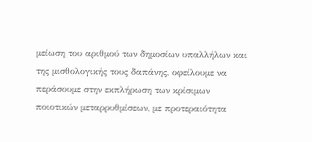μείωση του αριθμού των δημοσίων υπαλλήλων και της μισθολογικής τους δαπάνης, οφείλουμε να περάσουμε στην εκπλήρωση των κρίσιμων ποιοτικών μεταρρυθμίσεων, με προτεραιότητα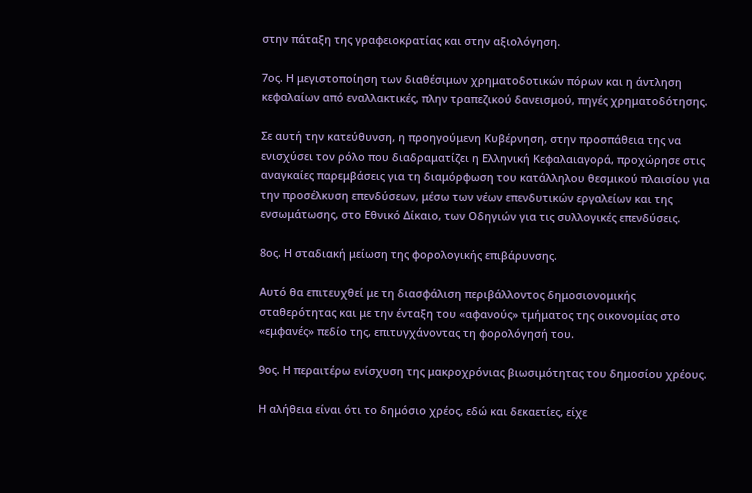στην πάταξη της γραφειοκρατίας και στην αξιολόγηση.

7ος. Η μεγιστοποίηση των διαθέσιμων χρηματοδοτικών πόρων και η άντληση κεφαλαίων από εναλλακτικές, πλην τραπεζικού δανεισμού, πηγές χρηματοδότησης.

Σε αυτή την κατεύθυνση, η προηγούμενη Κυβέρνηση, στην προσπάθεια της να ενισχύσει τον ρόλο που διαδραματίζει η Ελληνική Κεφαλαιαγορά, προχώρησε στις αναγκαίες παρεμβάσεις για τη διαμόρφωση του κατάλληλου θεσμικού πλαισίου για την προσέλκυση επενδύσεων, μέσω των νέων επενδυτικών εργαλείων και της ενσωμάτωσης, στο Εθνικό Δίκαιο, των Οδηγιών για τις συλλογικές επενδύσεις.

8ος. Η σταδιακή μείωση της φορολογικής επιβάρυνσης.

Αυτό θα επιτευχθεί με τη διασφάλιση περιβάλλοντος δημοσιονομικής σταθερότητας και με την ένταξη του «αφανούς» τμήματος της οικονομίας στο «εμφανές» πεδίο της, επιτυγχάνοντας τη φορολόγησή του.

9ος. Η περαιτέρω ενίσχυση της μακροχρόνιας βιωσιμότητας του δημοσίου χρέους.

Η αλήθεια είναι ότι το δημόσιο χρέος, εδώ και δεκαετίες, είχε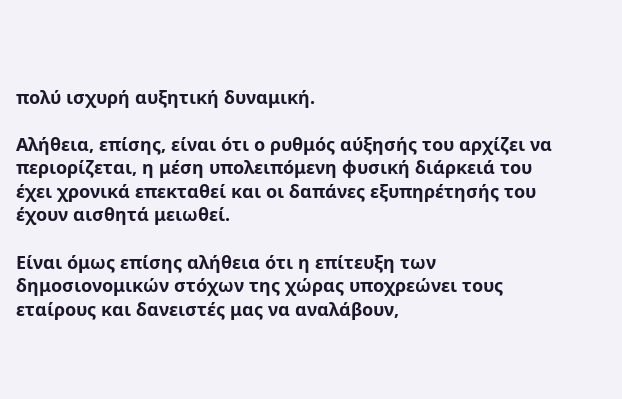πολύ ισχυρή αυξητική δυναμική.

Αλήθεια, επίσης, είναι ότι ο ρυθμός αύξησής του αρχίζει να περιορίζεται, η μέση υπολειπόμενη φυσική διάρκειά του έχει χρονικά επεκταθεί και οι δαπάνες εξυπηρέτησής του έχουν αισθητά μειωθεί.

Είναι όμως επίσης αλήθεια ότι η επίτευξη των δημοσιονομικών στόχων της χώρας υποχρεώνει τους εταίρους και δανειστές μας να αναλάβουν,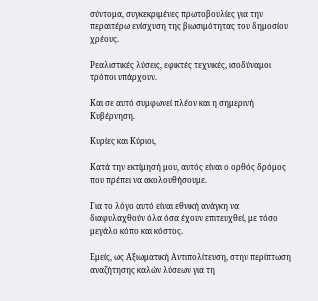σύντομα, συγκεκριμένες πρωτοβουλίες για την περαιτέρω ενίσχυση της βιωσιμότητας του δημοσίου χρέους.

Ρεαλιστικές λύσεις, εφικτές τεχνικές, ισοδύναμοι τρόποι υπάρχουν.

Και σε αυτό συμφωνεί πλέον και η σημερινή Κυβέρνηση.

Κυρίες και Κύριοι,

Κατά την εκτίμησή μου, αυτός είναι ο ορθός δρόμος που πρέπει να ακολουθήσουμε.

Για το λόγο αυτό είναι εθνική ανάγκη να διαφυλαχθούν όλα όσα έχουν επιτευχθεί, με τόσο μεγάλο κόπο και κόστος.

Εμείς, ως Αξιωματική Αντιπολίτευση, στην περίπτωση αναζήτησης καλών λύσεων για τη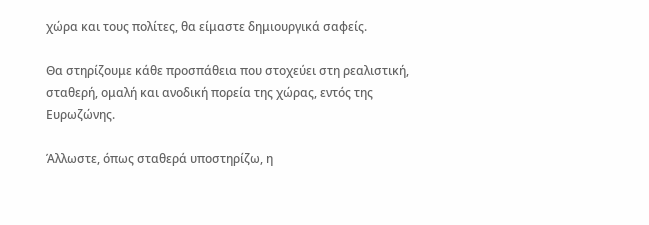χώρα και τους πολίτες, θα είμαστε δημιουργικά σαφείς.

Θα στηρίζουμε κάθε προσπάθεια που στοχεύει στη ρεαλιστική, σταθερή, ομαλή και ανοδική πορεία της χώρας, εντός της Ευρωζώνης.

Άλλωστε, όπως σταθερά υποστηρίζω, η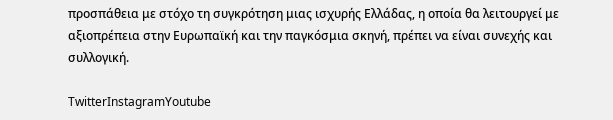προσπάθεια με στόχο τη συγκρότηση μιας ισχυρής Ελλάδας, η οποία θα λειτουργεί με αξιοπρέπεια στην Ευρωπαϊκή και την παγκόσμια σκηνή, πρέπει να είναι συνεχής και συλλογική.

TwitterInstagramYoutube